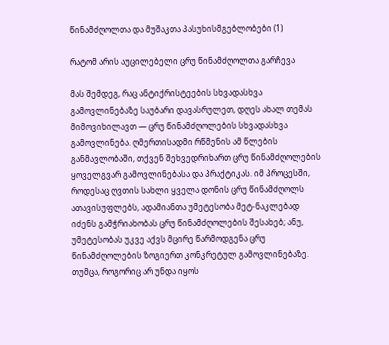წინამძღოლთა და მუშაკთა პასუხისმგებლობები (1)

რატომ არის აუცილებელი ცრუ წინამძღოლთა გარჩევა

მას შემდეგ, რაც ანტიქრისტეების სხვადასხვა გამოვლინებაზე საუბარი დავასრულეთ, დღეს ახალ თემას მიმოვიხილავთ — ცრუ წინამძღოლების სხვადასხვა გამოვლინება. ღმერთისადმი რწმენის ამ წლების განმავლობაში, თქვენ შეხვედრიხართ ცრუ წინამძღოლების ყოველგვარ გამოვლინებასა და პრაქტიკას. იმ პროცესში, როდესაც ღვთის სახლი ყველა დონის ცრუ წინამძღოლს ათავისუფლებს, ადამიანთა უმეტესობა მეტ-ნაკლებად იძენს გამჭრიახობას ცრუ წინამძღოლების შესახებ; ანუ, უმეტესობას უკვე აქვს მცირე წარმოდგენა ცრუ წინამძღოლების ზოგიერთ კონკრეტულ გამოვლინებაზე. თუმცა, როგორიც არ უნდა იყოს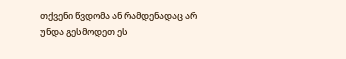თქვენი წვდომა ან რამდენადაც არ უნდა გესმოდეთ ეს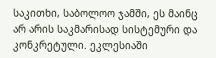საკითხი, საბოლოო ჯამში, ეს მაინც არ არის საკმარისად სისტემური და კონკრეტული. ეკლესიაში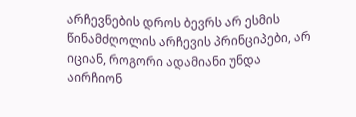არჩევნების დროს ბევრს არ ესმის წინამძღოლის არჩევის პრინციპები, არ იციან, როგორი ადამიანი უნდა აირჩიონ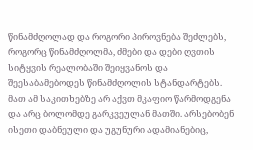წინამძღოლად და როგორი პიროვნება შეძლებს, როგორც წინამძღოლმა, ძმები და დები ღვთის სიტყვის რეალობაში შეიყვანოს და შეესაბამებოდეს წინამძღოლის სტანდარტებს. მათ ამ საკითხებზე არ აქვთ მკაფიო წარმოდგენა და არც ბოლომდე გარკვეულან მათში. არსებობენ ისეთი დაბნეული და უგუნური ადამიანებიც,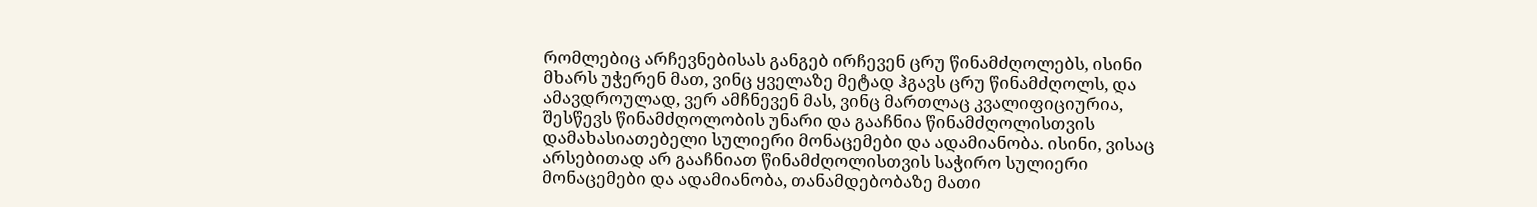რომლებიც არჩევნებისას განგებ ირჩევენ ცრუ წინამძღოლებს, ისინი მხარს უჭერენ მათ, ვინც ყველაზე მეტად ჰგავს ცრუ წინამძღოლს, და ამავდროულად, ვერ ამჩნევენ მას, ვინც მართლაც კვალიფიციურია, შესწევს წინამძღოლობის უნარი და გააჩნია წინამძღოლისთვის დამახასიათებელი სულიერი მონაცემები და ადამიანობა. ისინი, ვისაც არსებითად არ გააჩნიათ წინამძღოლისთვის საჭირო სულიერი მონაცემები და ადამიანობა, თანამდებობაზე მათი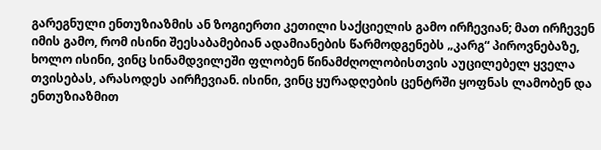გარეგნული ენთუზიაზმის ან ზოგიერთი კეთილი საქციელის გამო ირჩევიან; მათ ირჩევენ იმის გამო, რომ ისინი შეესაბამებიან ადამიანების წარმოდგენებს „კარგ“ პიროვნებაზე, ხოლო ისინი, ვინც სინამდვილეში ფლობენ წინამძღოლობისთვის აუცილებელ ყველა თვისებას, არასოდეს აირჩევიან. ისინი, ვინც ყურადღების ცენტრში ყოფნას ლამობენ და ენთუზიაზმით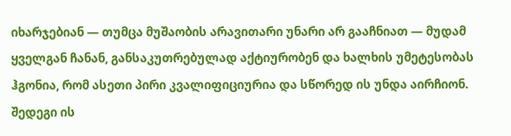იხარჯებიან — თუმცა მუშაობის არავითარი უნარი არ გააჩნიათ — მუდამ ყველგან ჩანან, განსაკუთრებულად აქტიურობენ და ხალხის უმეტესობას ჰგონია, რომ ასეთი პირი კვალიფიციურია და სწორედ ის უნდა აირჩიონ. შედეგი ის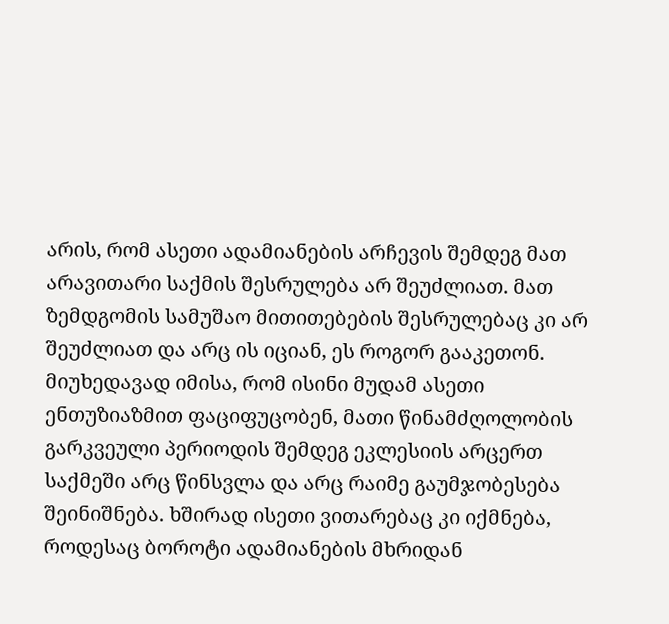არის, რომ ასეთი ადამიანების არჩევის შემდეგ მათ არავითარი საქმის შესრულება არ შეუძლიათ. მათ ზემდგომის სამუშაო მითითებების შესრულებაც კი არ შეუძლიათ და არც ის იციან, ეს როგორ გააკეთონ. მიუხედავად იმისა, რომ ისინი მუდამ ასეთი ენთუზიაზმით ფაციფუცობენ, მათი წინამძღოლობის გარკვეული პერიოდის შემდეგ ეკლესიის არცერთ საქმეში არც წინსვლა და არც რაიმე გაუმჯობესება შეინიშნება. ხშირად ისეთი ვითარებაც კი იქმნება, როდესაც ბოროტი ადამიანების მხრიდან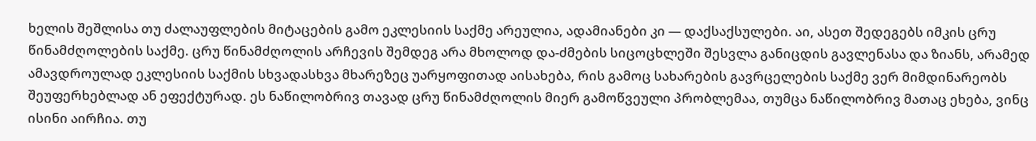ხელის შეშლისა თუ ძალაუფლების მიტაცების გამო ეკლესიის საქმე არეულია, ადამიანები კი — დაქსაქსულები. აი, ასეთ შედეგებს იმკის ცრუ წინამძღოლების საქმე. ცრუ წინამძღოლის არჩევის შემდეგ არა მხოლოდ და-ძმების სიცოცხლეში შესვლა განიცდის გავლენასა და ზიანს, არამედ ამავდროულად ეკლესიის საქმის სხვადასხვა მხარეზეც უარყოფითად აისახება, რის გამოც სახარების გავრცელების საქმე ვერ მიმდინარეობს შეუფერხებლად ან ეფექტურად. ეს ნაწილობრივ თავად ცრუ წინამძღოლის მიერ გამოწვეული პრობლემაა, თუმცა ნაწილობრივ მათაც ეხება, ვინც ისინი აირჩია. თუ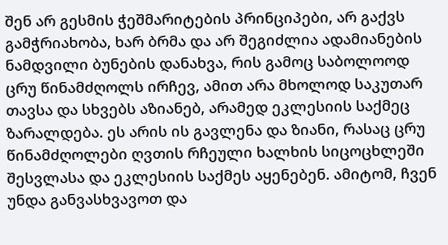შენ არ გესმის ჭეშმარიტების პრინციპები, არ გაქვს გამჭრიახობა, ხარ ბრმა და არ შეგიძლია ადამიანების ნამდვილი ბუნების დანახვა, რის გამოც საბოლოოდ ცრუ წინამძღოლს ირჩევ, ამით არა მხოლოდ საკუთარ თავსა და სხვებს აზიანებ, არამედ ეკლესიის საქმეც ზარალდება. ეს არის ის გავლენა და ზიანი, რასაც ცრუ წინამძღოლები ღვთის რჩეული ხალხის სიცოცხლეში შესვლასა და ეკლესიის საქმეს აყენებენ. ამიტომ, ჩვენ უნდა განვასხვავოთ და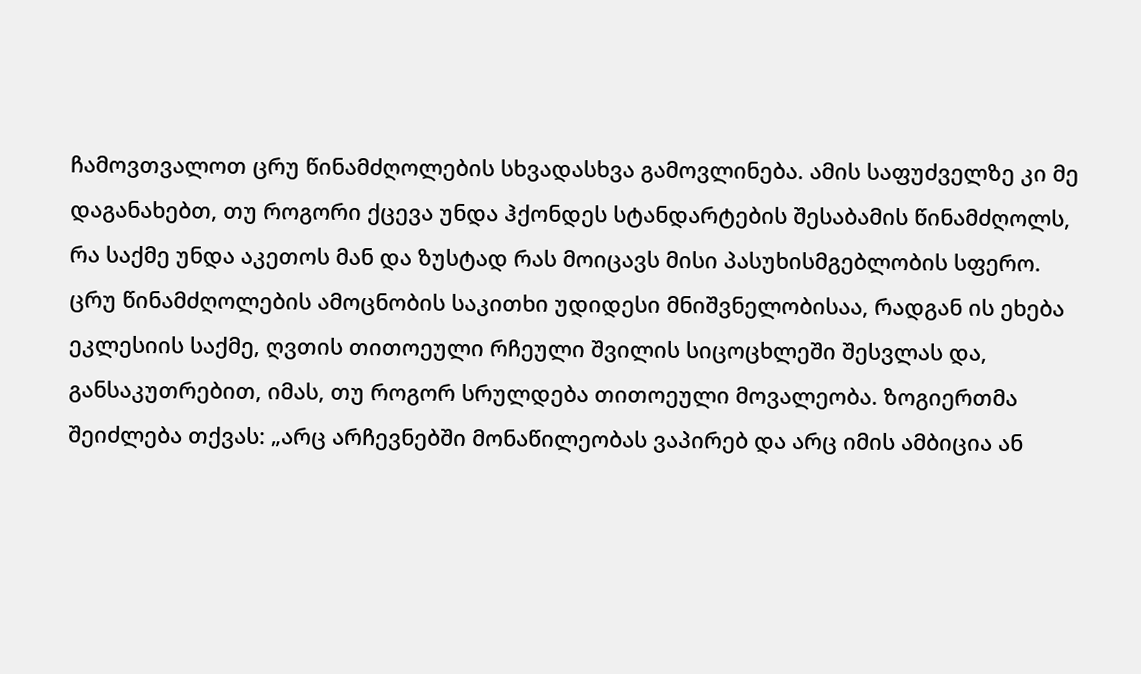ჩამოვთვალოთ ცრუ წინამძღოლების სხვადასხვა გამოვლინება. ამის საფუძველზე კი მე დაგანახებთ, თუ როგორი ქცევა უნდა ჰქონდეს სტანდარტების შესაბამის წინამძღოლს, რა საქმე უნდა აკეთოს მან და ზუსტად რას მოიცავს მისი პასუხისმგებლობის სფერო. ცრუ წინამძღოლების ამოცნობის საკითხი უდიდესი მნიშვნელობისაა, რადგან ის ეხება ეკლესიის საქმე, ღვთის თითოეული რჩეული შვილის სიცოცხლეში შესვლას და, განსაკუთრებით, იმას, თუ როგორ სრულდება თითოეული მოვალეობა. ზოგიერთმა შეიძლება თქვას: „არც არჩევნებში მონაწილეობას ვაპირებ და არც იმის ამბიცია ან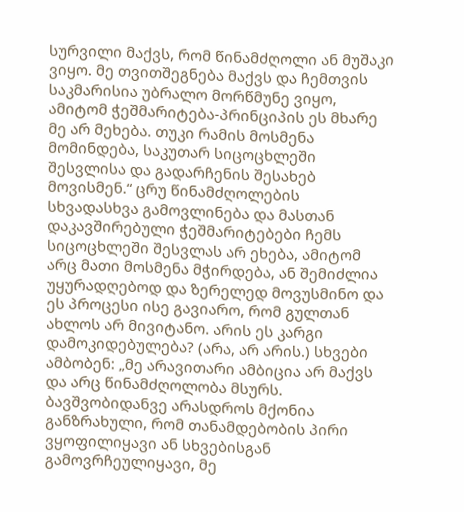სურვილი მაქვს, რომ წინამძღოლი ან მუშაკი ვიყო. მე თვითშეგნება მაქვს და ჩემთვის საკმარისია უბრალო მორწმუნე ვიყო, ამიტომ ჭეშმარიტება-პრინციპის ეს მხარე მე არ მეხება. თუკი რამის მოსმენა მომინდება, საკუთარ სიცოცხლეში შესვლისა და გადარჩენის შესახებ მოვისმენ.“ ცრუ წინამძღოლების სხვადასხვა გამოვლინება და მასთან დაკავშირებული ჭეშმარიტებები ჩემს სიცოცხლეში შესვლას არ ეხება, ამიტომ არც მათი მოსმენა მჭირდება, ან შემიძლია უყურადღებოდ და ზერელედ მოვუსმინო და ეს პროცესი ისე გავიარო, რომ გულთან ახლოს არ მივიტანო. არის ეს კარგი დამოკიდებულება? (არა, არ არის.) სხვები ამბობენ: „მე არავითარი ამბიცია არ მაქვს და არც წინამძღოლობა მსურს. ბავშვობიდანვე არასდროს მქონია განზრახული, რომ თანამდებობის პირი ვყოფილიყავი ან სხვებისგან გამოვრჩეულიყავი, მე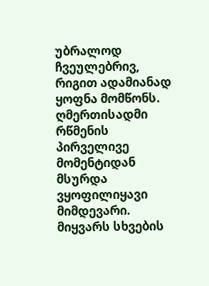უბრალოდ ჩვეულებრივ, რიგით ადამიანად ყოფნა მომწონს. ღმერთისადმი რწმენის პირველივე მომენტიდან მსურდა ვყოფილიყავი მიმდევარი. მიყვარს სხვების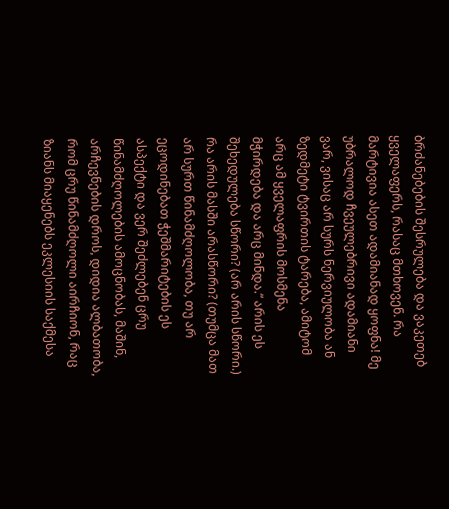ბრძანებების შესრულება და ვაკეთებ ყველაფერს, რასაც მთხოვენ. რა მარტივია ასეთ ადამიანად ყოფნა! მე უბრალოდ ჩვეულებრივი ადამიანი ვარ, ვისაც არ სურს ნერვიულობა ან ზედმეტი ტვირთის ტარება, ამიტომ არც ამ ყველაფრის მოსმენა მჭირდება და არც მინდა.“ არის ეს შეხედულება სწორი? (არ არის სწორი.) რა არის მასში არასწორი? (თუმცა მათ არ სურთ წინამძღოლობა, თუ არ ეცოდინებათ ჭეშმარიტების ეს ასპექტი და ვერ შეძლებენ ცრუ წინამძღოლების ამოცნობას, მაშინ, არჩევნების დროს, დიდია ალბათობა, რომ ცრუ წინამძღოლი აირჩიონ, რაც ზიანს მიაყენებს ეკლესიის საქმესა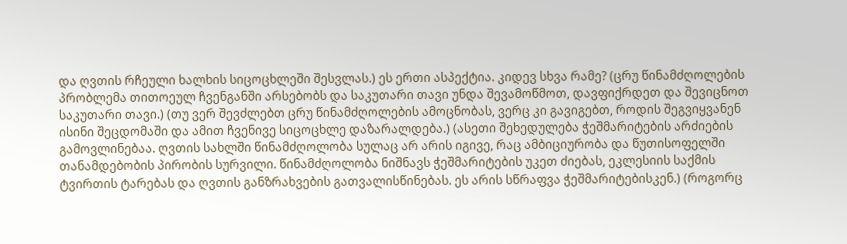და ღვთის რჩეული ხალხის სიცოცხლეში შესვლას.) ეს ერთი ასპექტია. კიდევ სხვა რამე? (ცრუ წინამძღოლების პრობლემა თითოეულ ჩვენგანში არსებობს და საკუთარი თავი უნდა შევამოწმოთ, დავფიქრდეთ და შევიცნოთ საკუთარი თავი.) (თუ ვერ შევძლებთ ცრუ წინამძღოლების ამოცნობას, ვერც კი გავიგებთ, როდის შეგვიყვანენ ისინი შეცდომაში და ამით ჩვენივე სიცოცხლე დაზარალდება.) (ასეთი შეხედულება ჭეშმარიტების არძიების გამოვლინებაა. ღვთის სახლში წინამძღოლობა სულაც არ არის იგივე, რაც ამბიციურობა და წუთისოფელში თანამდებობის პირობის სურვილი. წინამძღოლობა ნიშნავს ჭეშმარიტების უკეთ ძიებას, ეკლესიის საქმის ტვირთის ტარებას და ღვთის განზრახვების გათვალისწინებას. ეს არის სწრაფვა ჭეშმარიტებისკენ.) (როგორც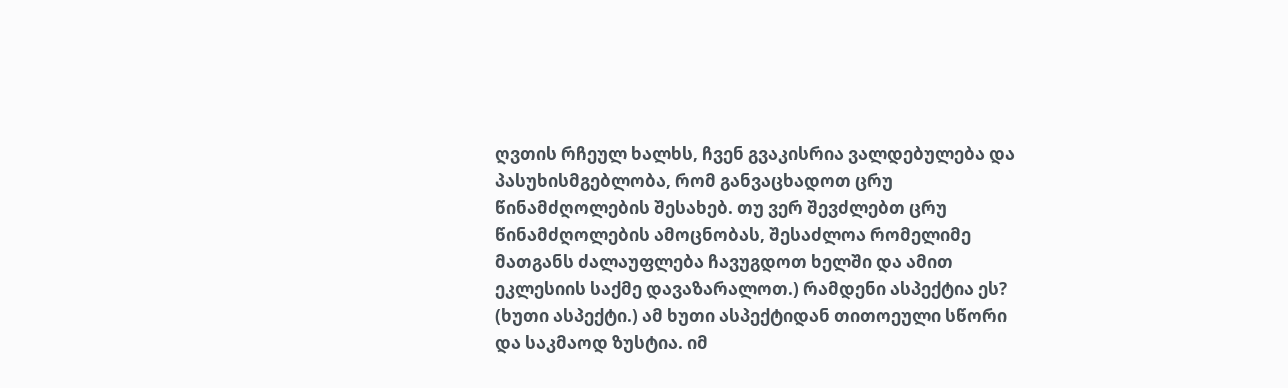ღვთის რჩეულ ხალხს, ჩვენ გვაკისრია ვალდებულება და პასუხისმგებლობა, რომ განვაცხადოთ ცრუ წინამძღოლების შესახებ. თუ ვერ შევძლებთ ცრუ წინამძღოლების ამოცნობას, შესაძლოა რომელიმე მათგანს ძალაუფლება ჩავუგდოთ ხელში და ამით ეკლესიის საქმე დავაზარალოთ.) რამდენი ასპექტია ეს? (ხუთი ასპექტი.) ამ ხუთი ასპექტიდან თითოეული სწორი და საკმაოდ ზუსტია. იმ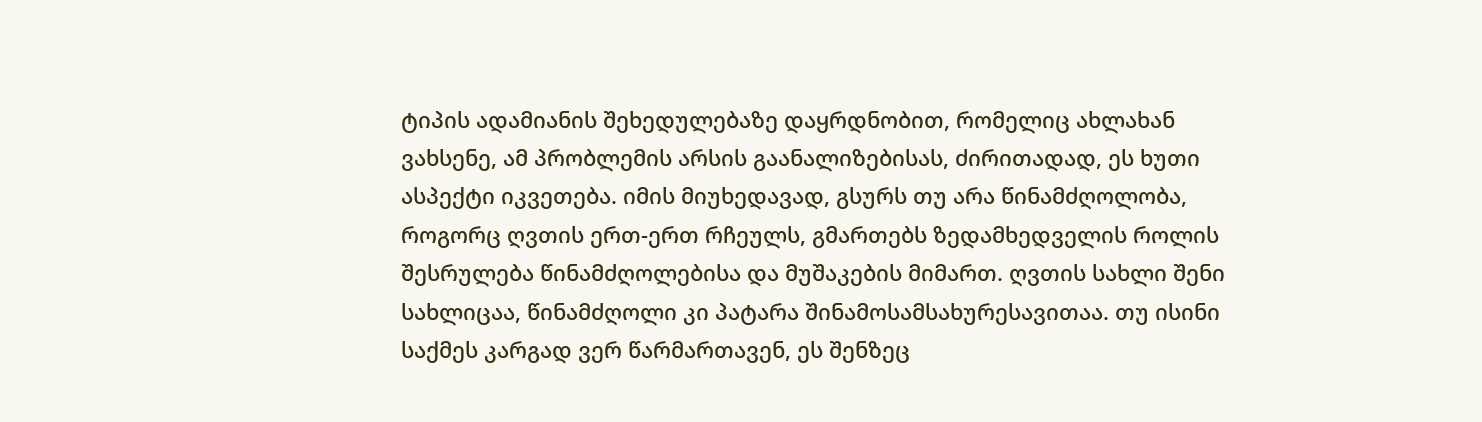ტიპის ადამიანის შეხედულებაზე დაყრდნობით, რომელიც ახლახან ვახსენე, ამ პრობლემის არსის გაანალიზებისას, ძირითადად, ეს ხუთი ასპექტი იკვეთება. იმის მიუხედავად, გსურს თუ არა წინამძღოლობა, როგორც ღვთის ერთ-ერთ რჩეულს, გმართებს ზედამხედველის როლის შესრულება წინამძღოლებისა და მუშაკების მიმართ. ღვთის სახლი შენი სახლიცაა, წინამძღოლი კი პატარა შინამოსამსახურესავითაა. თუ ისინი საქმეს კარგად ვერ წარმართავენ, ეს შენზეც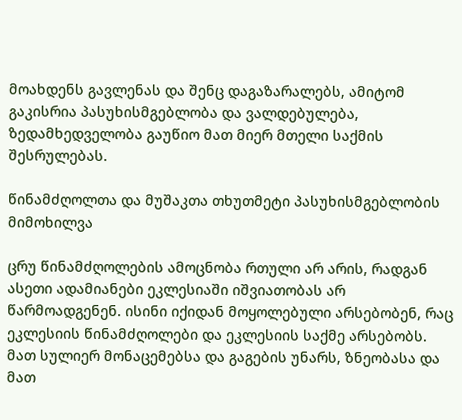მოახდენს გავლენას და შენც დაგაზარალებს, ამიტომ გაკისრია პასუხისმგებლობა და ვალდებულება, ზედამხედველობა გაუწიო მათ მიერ მთელი საქმის შესრულებას.

წინამძღოლთა და მუშაკთა თხუთმეტი პასუხისმგებლობის მიმოხილვა

ცრუ წინამძღოლების ამოცნობა რთული არ არის, რადგან ასეთი ადამიანები ეკლესიაში იშვიათობას არ წარმოადგენენ. ისინი იქიდან მოყოლებული არსებობენ, რაც ეკლესიის წინამძღოლები და ეკლესიის საქმე არსებობს. მათ სულიერ მონაცემებსა და გაგების უნარს, ზნეობასა და მათ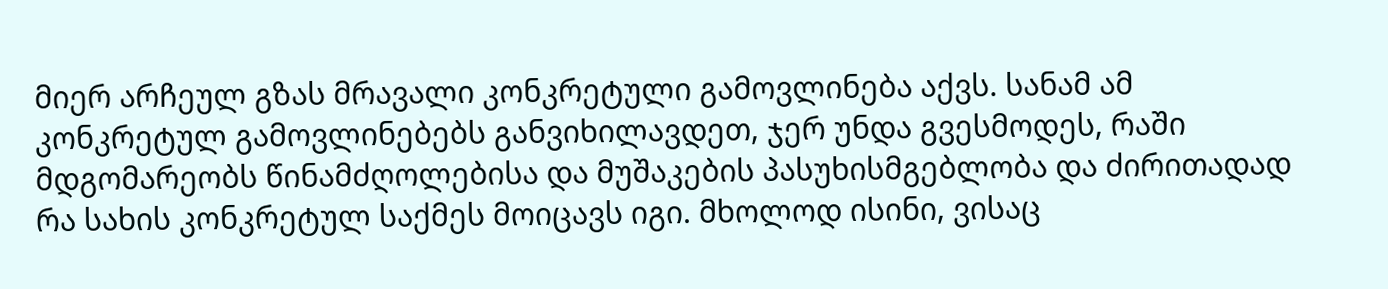მიერ არჩეულ გზას მრავალი კონკრეტული გამოვლინება აქვს. სანამ ამ კონკრეტულ გამოვლინებებს განვიხილავდეთ, ჯერ უნდა გვესმოდეს, რაში მდგომარეობს წინამძღოლებისა და მუშაკების პასუხისმგებლობა და ძირითადად რა სახის კონკრეტულ საქმეს მოიცავს იგი. მხოლოდ ისინი, ვისაც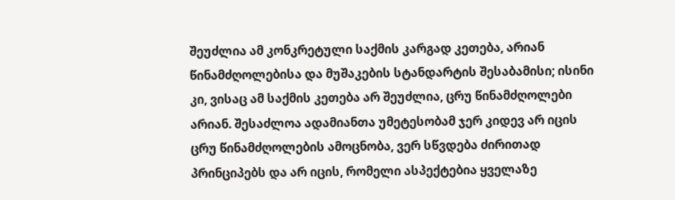შეუძლია ამ კონკრეტული საქმის კარგად კეთება, არიან წინამძღოლებისა და მუშაკების სტანდარტის შესაბამისი; ისინი კი, ვისაც ამ საქმის კეთება არ შეუძლია, ცრუ წინამძღოლები არიან. შესაძლოა ადამიანთა უმეტესობამ ჯერ კიდევ არ იცის ცრუ წინამძღოლების ამოცნობა, ვერ სწვდება ძირითად პრინციპებს და არ იცის, რომელი ასპექტებია ყველაზე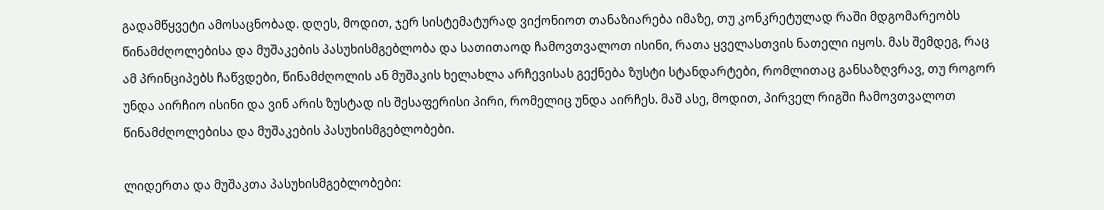გადამწყვეტი ამოსაცნობად. დღეს, მოდით, ჯერ სისტემატურად ვიქონიოთ თანაზიარება იმაზე, თუ კონკრეტულად რაში მდგომარეობს წინამძღოლებისა და მუშაკების პასუხისმგებლობა და სათითაოდ ჩამოვთვალოთ ისინი, რათა ყველასთვის ნათელი იყოს. მას შემდეგ, რაც ამ პრინციპებს ჩაწვდები, წინამძღოლის ან მუშაკის ხელახლა არჩევისას გექნება ზუსტი სტანდარტები, რომლითაც განსაზღვრავ, თუ როგორ უნდა აირჩიო ისინი და ვინ არის ზუსტად ის შესაფერისი პირი, რომელიც უნდა აირჩეს. მაშ ასე, მოდით, პირველ რიგში ჩამოვთვალოთ წინამძღოლებისა და მუშაკების პასუხისმგებლობები.

ლიდერთა და მუშაკთა პასუხისმგებლობები: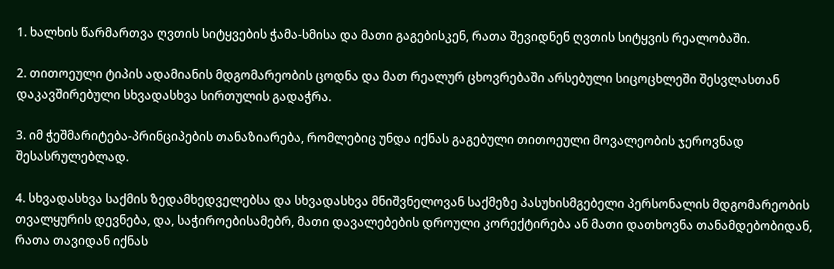1. ხალხის წარმართვა ღვთის სიტყვების ჭამა-სმისა და მათი გაგებისკენ, რათა შევიდნენ ღვთის სიტყვის რეალობაში.

2. თითოეული ტიპის ადამიანის მდგომარეობის ცოდნა და მათ რეალურ ცხოვრებაში არსებული სიცოცხლეში შესვლასთან დაკავშირებული სხვადასხვა სირთულის გადაჭრა.

3. იმ ჭეშმარიტება-პრინციპების თანაზიარება, რომლებიც უნდა იქნას გაგებული თითოეული მოვალეობის ჯეროვნად შესასრულებლად.

4. სხვადასხვა საქმის ზედამხედველებსა და სხვადასხვა მნიშვნელოვან საქმეზე პასუხისმგებელი პერსონალის მდგომარეობის თვალყურის დევნება, და, საჭიროებისამებრ, მათი დავალებების დროული კორექტირება ან მათი დათხოვნა თანამდებობიდან, რათა თავიდან იქნას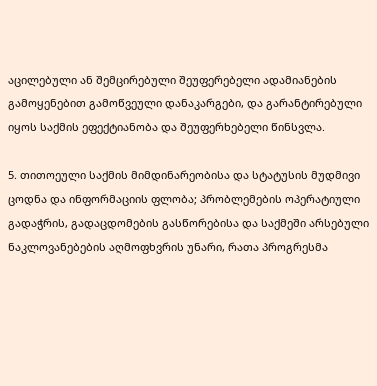აცილებული ან შემცირებული შეუფერებელი ადამიანების გამოყენებით გამოწვეული დანაკარგები, და გარანტირებული იყოს საქმის ეფექტიანობა და შეუფერხებელი წინსვლა.

5. თითოეული საქმის მიმდინარეობისა და სტატუსის მუდმივი ცოდნა და ინფორმაციის ფლობა; პრობლემების ოპერატიული გადაჭრის, გადაცდომების გასწორებისა და საქმეში არსებული ნაკლოვანებების აღმოფხვრის უნარი, რათა პროგრესმა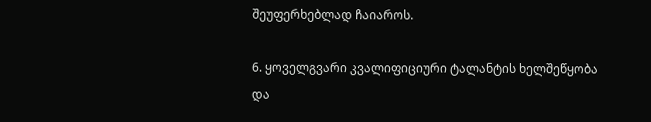შეუფერხებლად ჩაიაროს.

6. ყოველგვარი კვალიფიციური ტალანტის ხელშეწყობა და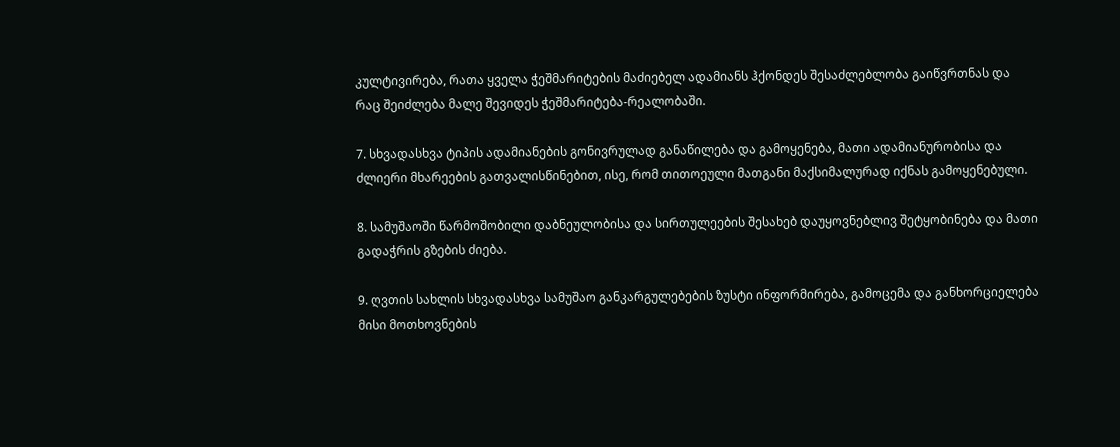კულტივირება, რათა ყველა ჭეშმარიტების მაძიებელ ადამიანს ჰქონდეს შესაძლებლობა გაიწვრთნას და რაც შეიძლება მალე შევიდეს ჭეშმარიტება-რეალობაში.

7. სხვადასხვა ტიპის ადამიანების გონივრულად განაწილება და გამოყენება, მათი ადამიანურობისა და ძლიერი მხარეების გათვალისწინებით, ისე, რომ თითოეული მათგანი მაქსიმალურად იქნას გამოყენებული.

8. სამუშაოში წარმოშობილი დაბნეულობისა და სირთულეების შესახებ დაუყოვნებლივ შეტყობინება და მათი გადაჭრის გზების ძიება.

9. ღვთის სახლის სხვადასხვა სამუშაო განკარგულებების ზუსტი ინფორმირება, გამოცემა და განხორციელება მისი მოთხოვნების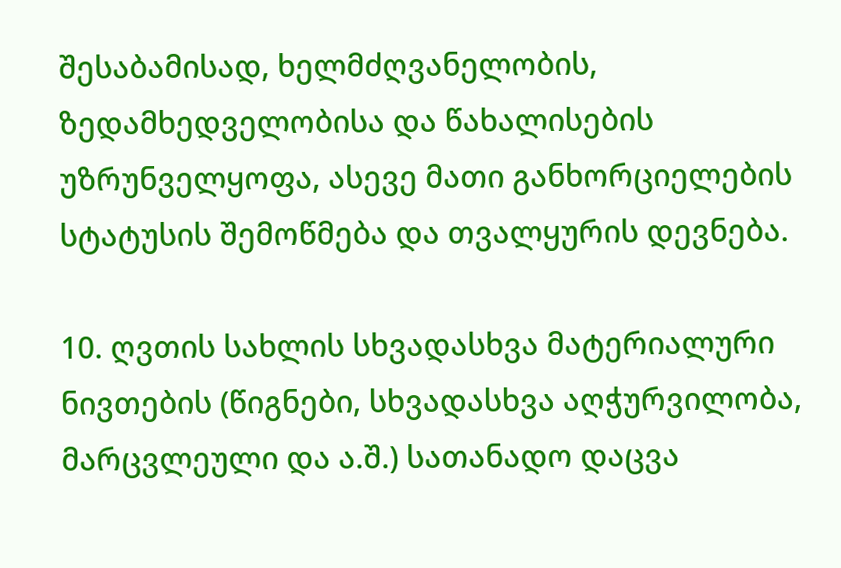შესაბამისად, ხელმძღვანელობის, ზედამხედველობისა და წახალისების უზრუნველყოფა, ასევე მათი განხორციელების სტატუსის შემოწმება და თვალყურის დევნება.

10. ღვთის სახლის სხვადასხვა მატერიალური ნივთების (წიგნები, სხვადასხვა აღჭურვილობა, მარცვლეული და ა.შ.) სათანადო დაცვა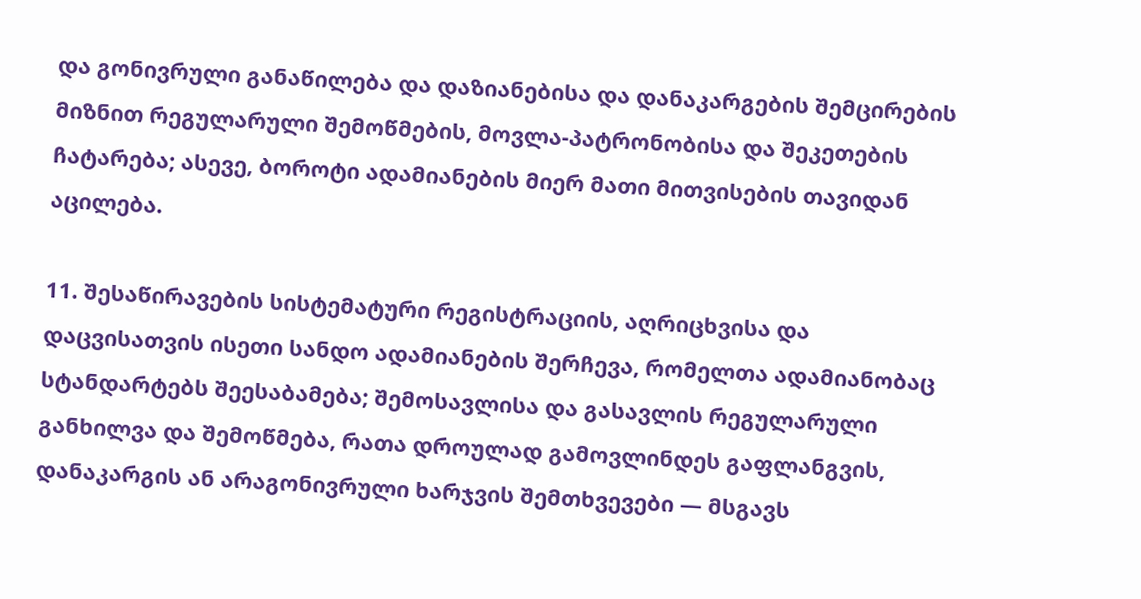და გონივრული განაწილება და დაზიანებისა და დანაკარგების შემცირების მიზნით რეგულარული შემოწმების, მოვლა-პატრონობისა და შეკეთების ჩატარება; ასევე, ბოროტი ადამიანების მიერ მათი მითვისების თავიდან აცილება.

11. შესაწირავების სისტემატური რეგისტრაციის, აღრიცხვისა და დაცვისათვის ისეთი სანდო ადამიანების შერჩევა, რომელთა ადამიანობაც სტანდარტებს შეესაბამება; შემოსავლისა და გასავლის რეგულარული განხილვა და შემოწმება, რათა დროულად გამოვლინდეს გაფლანგვის, დანაკარგის ან არაგონივრული ხარჯვის შემთხვევები — მსგავს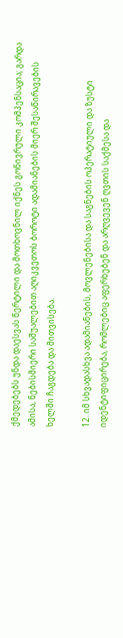ქმედებებს უნდა დაესვას წერტილი და მოთხოვნილ იქნეს გონივრული კომპენსაცია; გარდა ამისა, ნებისმიერი საშუალებით აღიკვეთოს ბოროტი ადამიანების მიერ შესაწირავების ხელში ჩაგდება და მითვისება.

12. იმ სხვადასხვა ადამიანების, მოვლენებისა და საგნების ოპერატიული და ზუსტი იდენტიფიცირება, რომლებიც აფერხებენ და არღვევენ ღვთის საქმესა და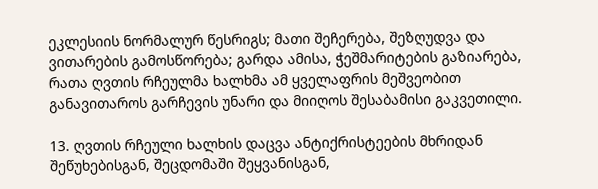ეკლესიის ნორმალურ წესრიგს; მათი შეჩერება, შეზღუდვა და ვითარების გამოსწორება; გარდა ამისა, ჭეშმარიტების გაზიარება, რათა ღვთის რჩეულმა ხალხმა ამ ყველაფრის მეშვეობით განავითაროს გარჩევის უნარი და მიიღოს შესაბამისი გაკვეთილი.

13. ღვთის რჩეული ხალხის დაცვა ანტიქრისტეების მხრიდან შეწუხებისგან, შეცდომაში შეყვანისგან,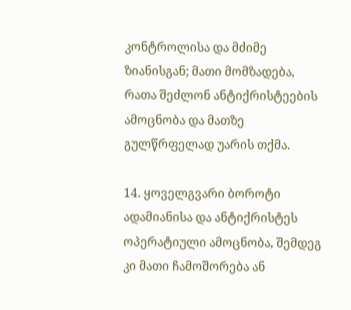კონტროლისა და მძიმე ზიანისგან; მათი მომზადება, რათა შეძლონ ანტიქრისტეების ამოცნობა და მათზე გულწრფელად უარის თქმა.

14. ყოველგვარი ბოროტი ადამიანისა და ანტიქრისტეს ოპერატიული ამოცნობა, შემდეგ კი მათი ჩამოშორება ან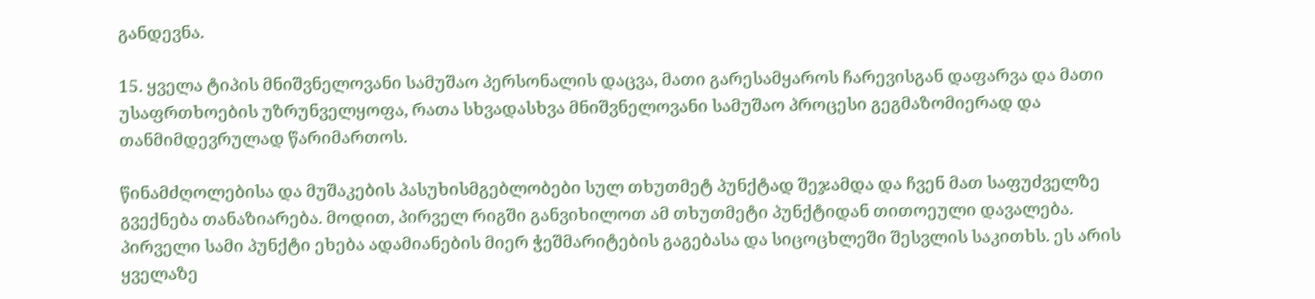განდევნა.

15. ყველა ტიპის მნიშვნელოვანი სამუშაო პერსონალის დაცვა, მათი გარესამყაროს ჩარევისგან დაფარვა და მათი უსაფრთხოების უზრუნველყოფა, რათა სხვადასხვა მნიშვნელოვანი სამუშაო პროცესი გეგმაზომიერად და თანმიმდევრულად წარიმართოს.

წინამძღოლებისა და მუშაკების პასუხისმგებლობები სულ თხუთმეტ პუნქტად შეჯამდა და ჩვენ მათ საფუძველზე გვექნება თანაზიარება. მოდით, პირველ რიგში განვიხილოთ ამ თხუთმეტი პუნქტიდან თითოეული დავალება. პირველი სამი პუნქტი ეხება ადამიანების მიერ ჭეშმარიტების გაგებასა და სიცოცხლეში შესვლის საკითხს. ეს არის ყველაზე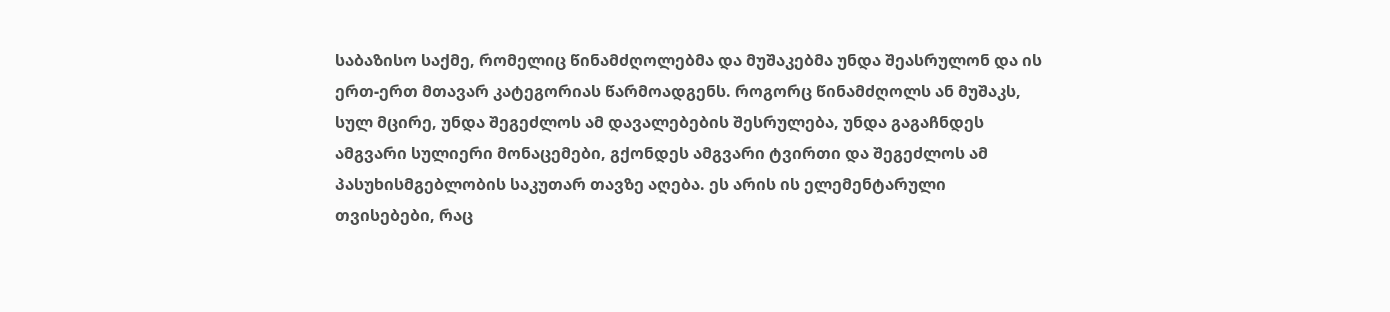საბაზისო საქმე, რომელიც წინამძღოლებმა და მუშაკებმა უნდა შეასრულონ და ის ერთ-ერთ მთავარ კატეგორიას წარმოადგენს. როგორც წინამძღოლს ან მუშაკს, სულ მცირე, უნდა შეგეძლოს ამ დავალებების შესრულება, უნდა გაგაჩნდეს ამგვარი სულიერი მონაცემები, გქონდეს ამგვარი ტვირთი და შეგეძლოს ამ პასუხისმგებლობის საკუთარ თავზე აღება. ეს არის ის ელემენტარული თვისებები, რაც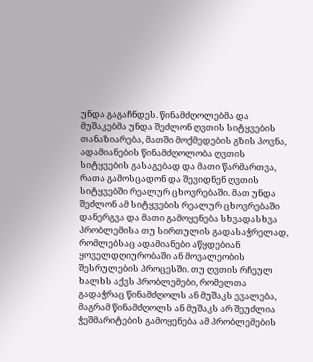უნდა გაგაჩნდეს. წინამძღოლებმა და მუშაკებმა უნდა შეძლონ ღვთის სიტყვების თანაზიარება, მათში მოქმედების გზის პოვნა, ადამიანების წინამძღოლობა ღვთის სიტყვების გასაგებად და მათი წარმართვა, რათა გამოსცადონ და შევიდნენ ღვთის სიტყვებში რეალურ ცხოვრებაში. მათ უნდა შეძლონ ამ სიტყვების რეალურ ცხოვრებაში დანერგვა და მათი გამოყენება სხვადასხვა პრობლემისა თუ სირთულის გადასაჭრელად, რომლებსაც ადამიანები აწყდებიან ყოველდღიურობაში ან მოვალეობის შესრულების პროცესში. თუ ღვთის რჩეულ ხალხს აქვს პრობლემები, რომელთა გადაჭრაც წინამძღოლს ან მუშაკს ევალება, მაგრამ წინამძღოლს ან მუშაკს არ შეუძლია ჭეშმარიტების გამოყენება ამ პრობლემების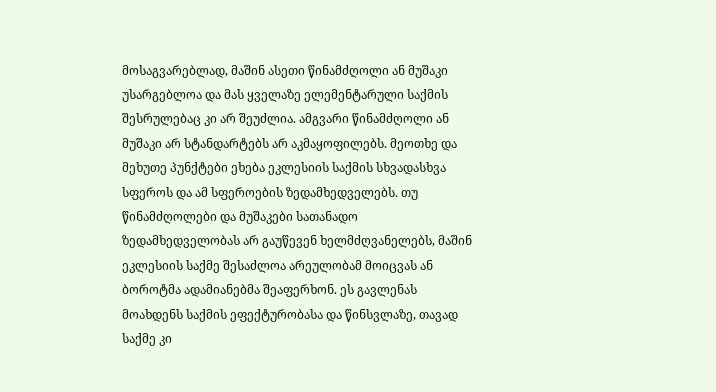მოსაგვარებლად, მაშინ ასეთი წინამძღოლი ან მუშაკი უსარგებლოა და მას ყველაზე ელემენტარული საქმის შესრულებაც კი არ შეუძლია. ამგვარი წინამძღოლი ან მუშაკი არ სტანდარტებს არ აკმაყოფილებს. მეოთხე და მეხუთე პუნქტები ეხება ეკლესიის საქმის სხვადასხვა სფეროს და ამ სფეროების ზედამხედველებს. თუ წინამძღოლები და მუშაკები სათანადო ზედამხედველობას არ გაუწევენ ხელმძღვანელებს, მაშინ ეკლესიის საქმე შესაძლოა არეულობამ მოიცვას ან ბოროტმა ადამიანებმა შეაფერხონ. ეს გავლენას მოახდენს საქმის ეფექტურობასა და წინსვლაზე, თავად საქმე კი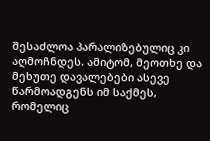შესაძლოა პარალიზებულიც კი აღმოჩნდეს. ამიტომ, მეოთხე და მეხუთე დავალებები ასევე წარმოადგენს იმ საქმეს, რომელიც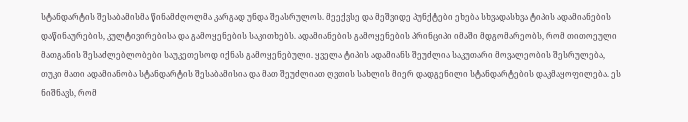სტანდარტის შესაბამისმა წინამძღოლმა კარგად უნდა შეასრულოს. მეექვსე და მეშვიდე პუნქტები ეხება სხვადასხვა ტიპის ადამიანების დაწინაურების, კულტივირებისა და გამოყენების საკითხებს. ადამიანების გამოყენების პრინციპი იმაში მდგომარეობს, რომ თითოეული მათგანის შესაძლებლობები საუკეთესოდ იქნას გამოყენებული. ყველა ტიპის ადამიანს შეუძლია საკუთარი მოვალეობის შესრულება, თუკი მათი ადამიანობა სტანდარტის შესაბამისია და მათ შეუძლიათ ღვთის სახლის მიერ დადგენილი სტანდარტების დაკმაყოფილება. ეს ნიშნავს, რომ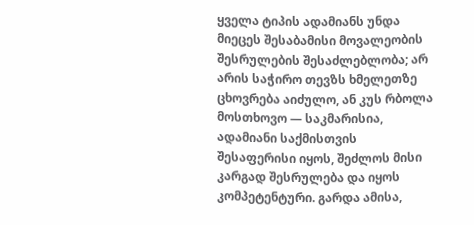ყველა ტიპის ადამიანს უნდა მიეცეს შესაბამისი მოვალეობის შესრულების შესაძლებლობა; არ არის საჭირო თევზს ხმელეთზე ცხოვრება აიძულო, ან კუს რბოლა მოსთხოვო — საკმარისია, ადამიანი საქმისთვის შესაფერისი იყოს, შეძლოს მისი კარგად შესრულება და იყოს კომპეტენტური. გარდა ამისა,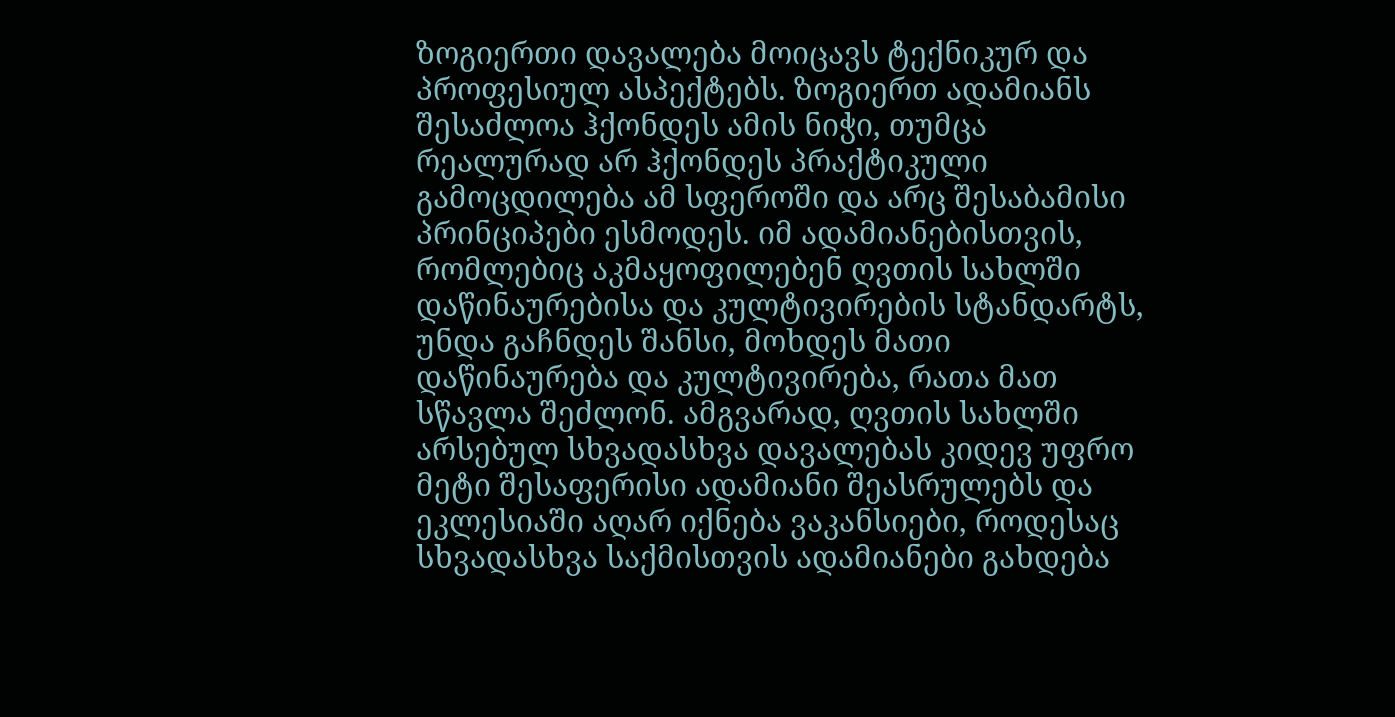ზოგიერთი დავალება მოიცავს ტექნიკურ და პროფესიულ ასპექტებს. ზოგიერთ ადამიანს შესაძლოა ჰქონდეს ამის ნიჭი, თუმცა რეალურად არ ჰქონდეს პრაქტიკული გამოცდილება ამ სფეროში და არც შესაბამისი პრინციპები ესმოდეს. იმ ადამიანებისთვის, რომლებიც აკმაყოფილებენ ღვთის სახლში დაწინაურებისა და კულტივირების სტანდარტს, უნდა გაჩნდეს შანსი, მოხდეს მათი დაწინაურება და კულტივირება, რათა მათ სწავლა შეძლონ. ამგვარად, ღვთის სახლში არსებულ სხვადასხვა დავალებას კიდევ უფრო მეტი შესაფერისი ადამიანი შეასრულებს და ეკლესიაში აღარ იქნება ვაკანსიები, როდესაც სხვადასხვა საქმისთვის ადამიანები გახდება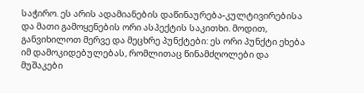საჭირო. ეს არის ადამიანების დაწინაურება-კულტივირებისა და მათი გამოყენების ორი ასპექტის საკითხი. მოდით, განვიხილოთ მერვე და მეცხრე პუნქტები: ეს ორი პუნქტი ეხება იმ დამოკიდებულებას, რომლითაც წინამძღოლები და მუშაკები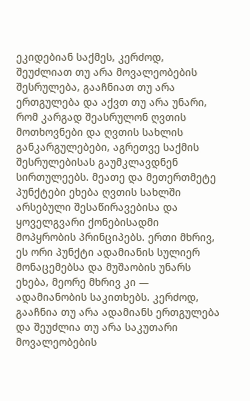ეკიდებიან საქმეს, კერძოდ, შეუძლიათ თუ არა მოვალეობების შესრულება, გააჩნიათ თუ არა ერთგულება და აქვთ თუ არა უნარი, რომ კარგად შეასრულონ ღვთის მოთხოვნები და ღვთის სახლის განკარგულებები, აგრეთვე საქმის შესრულებისას გაუმკლავდნენ სირთულეებს. მეათე და მეთერთმეტე პუნქტები ეხება ღვთის სახლში არსებული შესაწირავებისა და ყოველგვარი ქონებისადმი მოპყრობის პრინციპებს. ერთი მხრივ, ეს ორი პუნქტი ადამიანის სულიერ მონაცემებსა და მუშაობის უნარს ეხება, მეორე მხრივ კი — ადამიანობის საკითხებს. კერძოდ, გააჩნია თუ არა ადამიანს ერთგულება და შეუძლია თუ არა საკუთარი მოვალეობების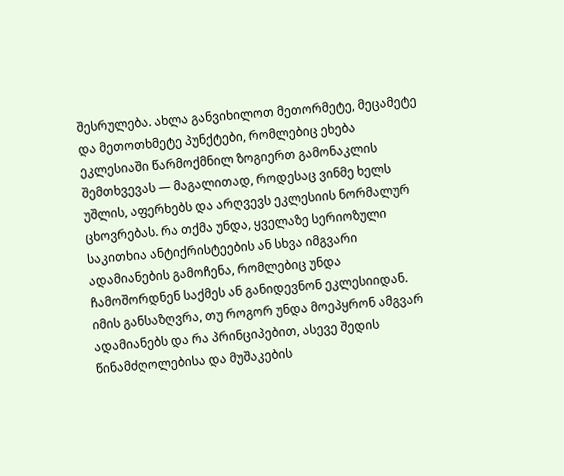შესრულება. ახლა განვიხილოთ მეთორმეტე, მეცამეტე და მეთოთხმეტე პუნქტები, რომლებიც ეხება ეკლესიაში წარმოქმნილ ზოგიერთ გამონაკლის შემთხვევას — მაგალითად, როდესაც ვინმე ხელს უშლის, აფერხებს და არღვევს ეკლესიის ნორმალურ ცხოვრებას. რა თქმა უნდა, ყველაზე სერიოზული საკითხია ანტიქრისტეების ან სხვა იმგვარი ადამიანების გამოჩენა, რომლებიც უნდა ჩამოშორდნენ საქმეს ან განიდევნონ ეკლესიიდან. იმის განსაზღვრა, თუ როგორ უნდა მოეპყრონ ამგვარ ადამიანებს და რა პრინციპებით, ასევე შედის წინამძღოლებისა და მუშაკების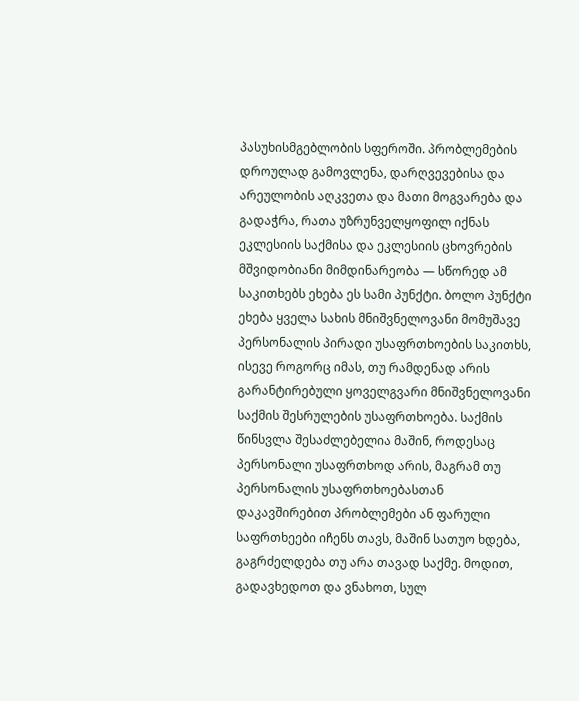პასუხისმგებლობის სფეროში. პრობლემების დროულად გამოვლენა, დარღვევებისა და არეულობის აღკვეთა და მათი მოგვარება და გადაჭრა, რათა უზრუნველყოფილ იქნას ეკლესიის საქმისა და ეკლესიის ცხოვრების მშვიდობიანი მიმდინარეობა — სწორედ ამ საკითხებს ეხება ეს სამი პუნქტი. ბოლო პუნქტი ეხება ყველა სახის მნიშვნელოვანი მომუშავე პერსონალის პირადი უსაფრთხოების საკითხს, ისევე როგორც იმას, თუ რამდენად არის გარანტირებული ყოველგვარი მნიშვნელოვანი საქმის შესრულების უსაფრთხოება. საქმის წინსვლა შესაძლებელია მაშინ, როდესაც პერსონალი უსაფრთხოდ არის, მაგრამ თუ პერსონალის უსაფრთხოებასთან დაკავშირებით პრობლემები ან ფარული საფრთხეები იჩენს თავს, მაშინ სათუო ხდება, გაგრძელდება თუ არა თავად საქმე. მოდით, გადავხედოთ და ვნახოთ, სულ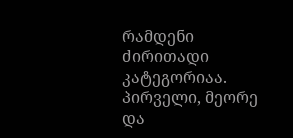რამდენი ძირითადი კატეგორიაა. პირველი, მეორე და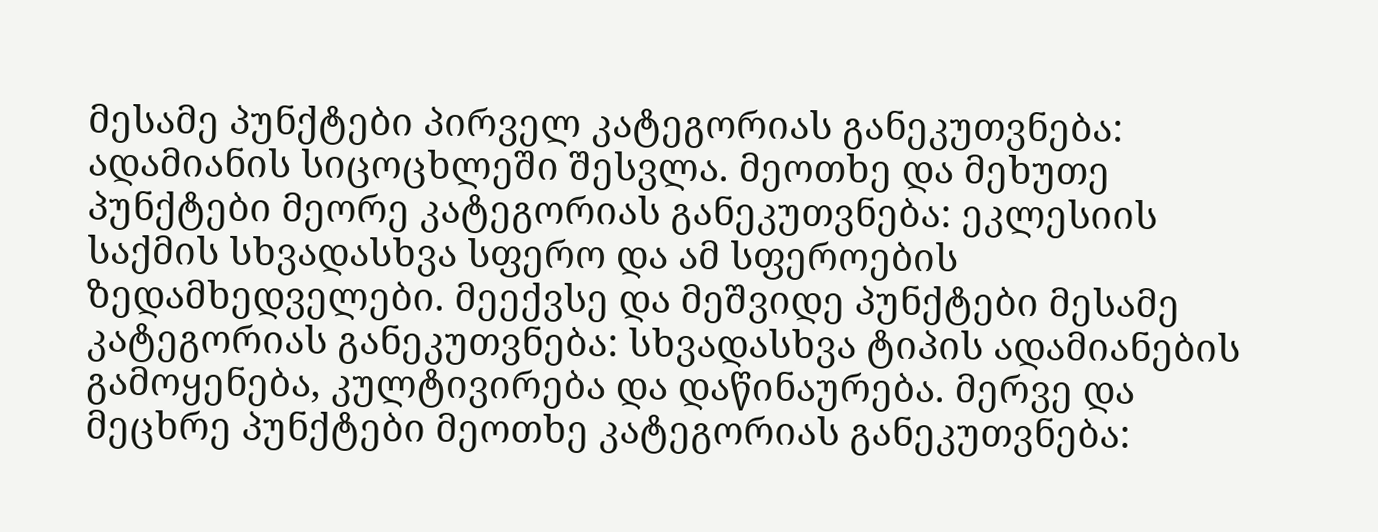მესამე პუნქტები პირველ კატეგორიას განეკუთვნება: ადამიანის სიცოცხლეში შესვლა. მეოთხე და მეხუთე პუნქტები მეორე კატეგორიას განეკუთვნება: ეკლესიის საქმის სხვადასხვა სფერო და ამ სფეროების ზედამხედველები. მეექვსე და მეშვიდე პუნქტები მესამე კატეგორიას განეკუთვნება: სხვადასხვა ტიპის ადამიანების გამოყენება, კულტივირება და დაწინაურება. მერვე და მეცხრე პუნქტები მეოთხე კატეგორიას განეკუთვნება: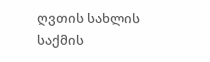ღვთის სახლის საქმის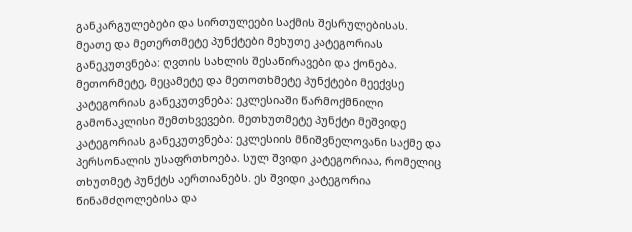განკარგულებები და სირთულეები საქმის შესრულებისას. მეათე და მეთერთმეტე პუნქტები მეხუთე კატეგორიას განეკუთვნება: ღვთის სახლის შესაწირავები და ქონება. მეთორმეტე, მეცამეტე და მეთოთხმეტე პუნქტები მეექვსე კატეგორიას განეკუთვნება: ეკლესიაში წარმოქმნილი გამონაკლისი შემთხვევები. მეთხუთმეტე პუნქტი მეშვიდე კატეგორიას განეკუთვნება: ეკლესიის მნიშვნელოვანი საქმე და პერსონალის უსაფრთხოება. სულ შვიდი კატეგორიაა, რომელიც თხუთმეტ პუნქტს აერთიანებს. ეს შვიდი კატეგორია წინამძღოლებისა და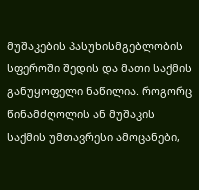მუშაკების პასუხისმგებლობის სფეროში შედის და მათი საქმის განუყოფელი ნაწილია. როგორც წინამძღოლის ან მუშაკის საქმის უმთავრესი ამოცანები,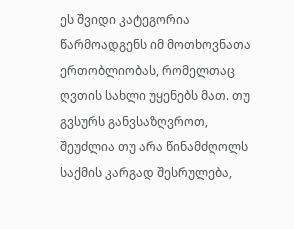ეს შვიდი კატეგორია წარმოადგენს იმ მოთხოვნათა ერთობლიობას, რომელთაც ღვთის სახლი უყენებს მათ. თუ გვსურს განვსაზღვროთ, შეუძლია თუ არა წინამძღოლს საქმის კარგად შესრულება,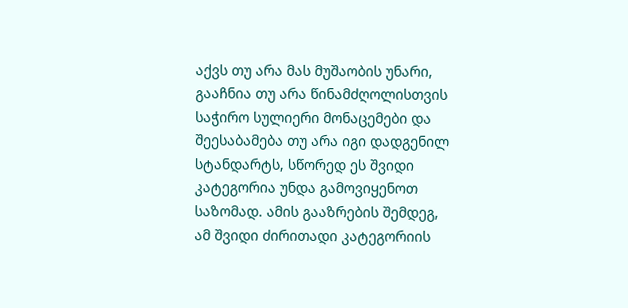აქვს თუ არა მას მუშაობის უნარი, გააჩნია თუ არა წინამძღოლისთვის საჭირო სულიერი მონაცემები და შეესაბამება თუ არა იგი დადგენილ სტანდარტს, სწორედ ეს შვიდი კატეგორია უნდა გამოვიყენოთ საზომად. ამის გააზრების შემდეგ, ამ შვიდი ძირითადი კატეგორიის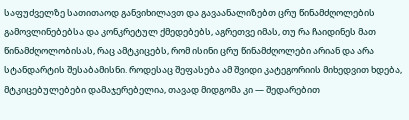საფუძველზე სათითაოდ განვიხილავთ და გავაანალიზებთ ცრუ წინამძღოლების გამოვლინებებსა და კონკრეტულ ქმედებებს, აგრეთვე იმას, თუ რა ჩაიდინეს მათ წინამძღოლობისას, რაც ამტკიცებს, რომ ისინი ცრუ წინამძღოლები არიან და არა სტანდარტის შესაბამისნი. როდესაც შეფასება ამ შვიდი კატეგორიის მიხედვით ხდება, მტკიცებულებები დამაჯერებელია, თავად მიდგომა კი — შედარებით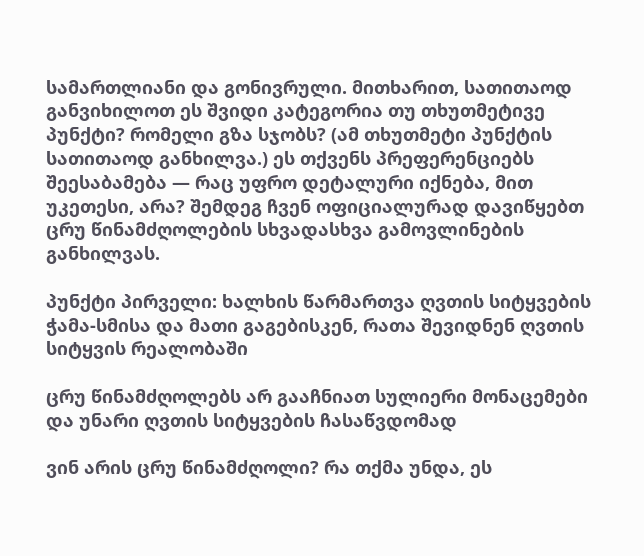სამართლიანი და გონივრული. მითხარით, სათითაოდ განვიხილოთ ეს შვიდი კატეგორია თუ თხუთმეტივე პუნქტი? რომელი გზა სჯობს? (ამ თხუთმეტი პუნქტის სათითაოდ განხილვა.) ეს თქვენს პრეფერენციებს შეესაბამება — რაც უფრო დეტალური იქნება, მით უკეთესი, არა? შემდეგ ჩვენ ოფიციალურად დავიწყებთ ცრუ წინამძღოლების სხვადასხვა გამოვლინების განხილვას.

პუნქტი პირველი: ხალხის წარმართვა ღვთის სიტყვების ჭამა-სმისა და მათი გაგებისკენ, რათა შევიდნენ ღვთის სიტყვის რეალობაში

ცრუ წინამძღოლებს არ გააჩნიათ სულიერი მონაცემები და უნარი ღვთის სიტყვების ჩასაწვდომად

ვინ არის ცრუ წინამძღოლი? რა თქმა უნდა, ეს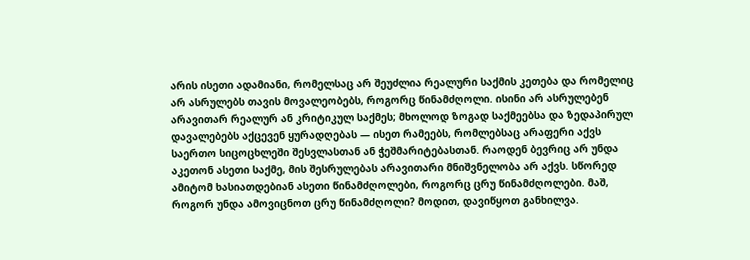არის ისეთი ადამიანი, რომელსაც არ შეუძლია რეალური საქმის კეთება და რომელიც არ ასრულებს თავის მოვალეობებს, როგორც წინამძღოლი. ისინი არ ასრულებენ არავითარ რეალურ ან კრიტიკულ საქმეს; მხოლოდ ზოგად საქმეებსა და ზედაპირულ დავალებებს აქცევენ ყურადღებას — ისეთ რამეებს, რომლებსაც არაფერი აქვს საერთო სიცოცხლეში შესვლასთან ან ჭეშმარიტებასთან. რაოდენ ბევრიც არ უნდა აკეთონ ასეთი საქმე, მის შესრულებას არავითარი მნიშვნელობა არ აქვს. სწორედ ამიტომ ხასიათდებიან ასეთი წინამძღოლები, როგორც ცრუ წინამძღოლები. მაშ, როგორ უნდა ამოვიცნოთ ცრუ წინამძღოლი? მოდით, დავიწყოთ განხილვა.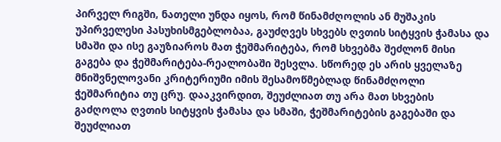პირველ რიგში, ნათელი უნდა იყოს, რომ წინამძღოლის ან მუშაკის უპირველესი პასუხისმგებლობაა, გაუძღვეს სხვებს ღვთის სიტყვის ჭამასა და სმაში და ისე გაუზიაროს მათ ჭეშმარიტება, რომ სხვებმა შეძლონ მისი გაგება და ჭეშმარიტება-რეალობაში შესვლა. სწორედ ეს არის ყველაზე მნიშვნელოვანი კრიტერიუმი იმის შესამოწმებლად წინამძღოლი ჭეშმარიტია თუ ცრუ. დააკვირდით, შეუძლიათ თუ არა მათ სხვების გაძღოლა ღვთის სიტყვის ჭამასა და სმაში, ჭეშმარიტების გაგებაში და შეუძლიათ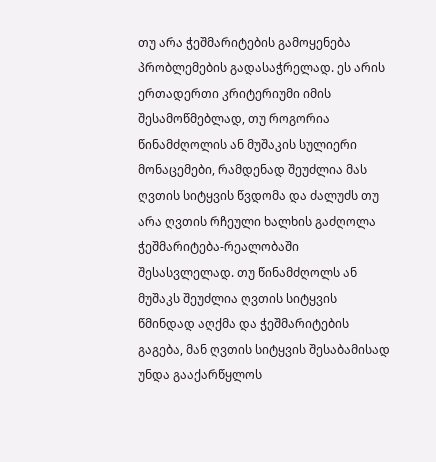თუ არა ჭეშმარიტების გამოყენება პრობლემების გადასაჭრელად. ეს არის ერთადერთი კრიტერიუმი იმის შესამოწმებლად, თუ როგორია წინამძღოლის ან მუშაკის სულიერი მონაცემები, რამდენად შეუძლია მას ღვთის სიტყვის წვდომა და ძალუძს თუ არა ღვთის რჩეული ხალხის გაძღოლა ჭეშმარიტება-რეალობაში შესასვლელად. თუ წინამძღოლს ან მუშაკს შეუძლია ღვთის სიტყვის წმინდად აღქმა და ჭეშმარიტების გაგება, მან ღვთის სიტყვის შესაბამისად უნდა გააქარწყლოს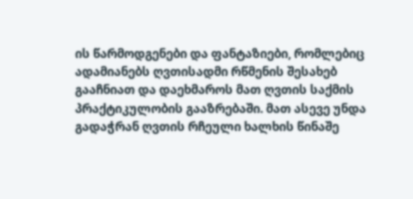ის წარმოდგენები და ფანტაზიები, რომლებიც ადამიანებს ღვთისადმი რწმენის შესახებ გააჩნიათ და დაეხმაროს მათ ღვთის საქმის პრაქტიკულობის გააზრებაში. მათ ასევე უნდა გადაჭრან ღვთის რჩეული ხალხის წინაშე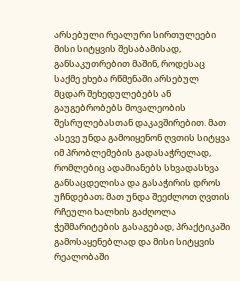არსებული რეალური სირთულეები მისი სიტყვის შესაბამისად, განსაკუთრებით მაშინ, როდესაც საქმე ეხება რწმენაში არსებულ მცდარ შეხედულებებს ან გაუგებრობებს მოვალეობის შესრულებასთან დაკავშირებით. მათ ასევე უნდა გამოიყენონ ღვთის სიტყვა იმ პრობლემების გადასაჭრელად, რომლებიც ადამიანებს სხვადასხვა განსაცდელისა და გასაჭირის დროს უჩნდებათ; მათ უნდა შეეძლოთ ღვთის რჩეული ხალხის გაძღოლა ჭეშმარიტების გასაგებად, პრაქტიკაში გამოსაყენებლად და მისი სიტყვის რეალობაში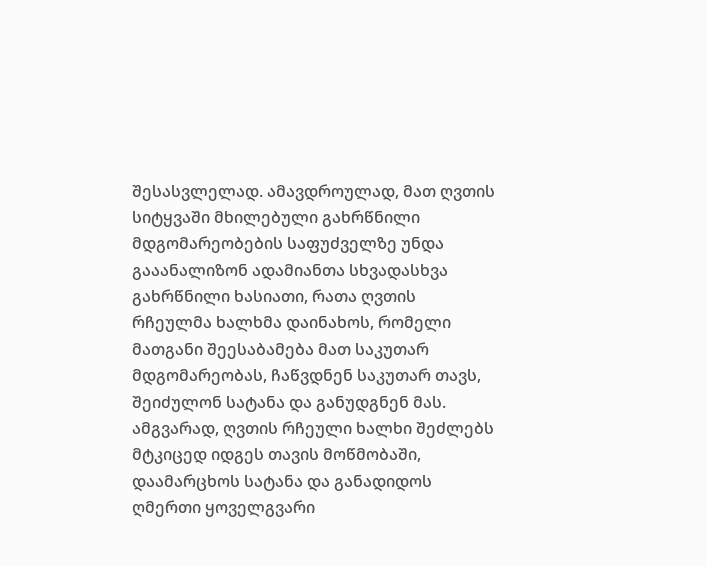შესასვლელად. ამავდროულად, მათ ღვთის სიტყვაში მხილებული გახრწნილი მდგომარეობების საფუძველზე უნდა გააანალიზონ ადამიანთა სხვადასხვა გახრწნილი ხასიათი, რათა ღვთის რჩეულმა ხალხმა დაინახოს, რომელი მათგანი შეესაბამება მათ საკუთარ მდგომარეობას, ჩაწვდნენ საკუთარ თავს, შეიძულონ სატანა და განუდგნენ მას. ამგვარად, ღვთის რჩეული ხალხი შეძლებს მტკიცედ იდგეს თავის მოწმობაში, დაამარცხოს სატანა და განადიდოს ღმერთი ყოველგვარი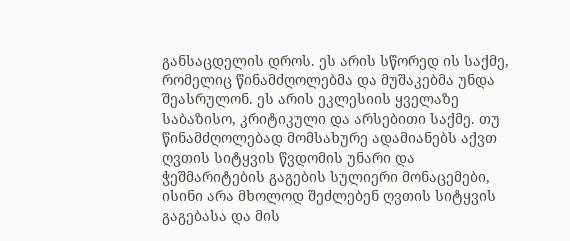განსაცდელის დროს. ეს არის სწორედ ის საქმე, რომელიც წინამძღოლებმა და მუშაკებმა უნდა შეასრულონ. ეს არის ეკლესიის ყველაზე საბაზისო, კრიტიკული და არსებითი საქმე. თუ წინამძღოლებად მომსახურე ადამიანებს აქვთ ღვთის სიტყვის წვდომის უნარი და ჭეშმარიტების გაგების სულიერი მონაცემები, ისინი არა მხოლოდ შეძლებენ ღვთის სიტყვის გაგებასა და მის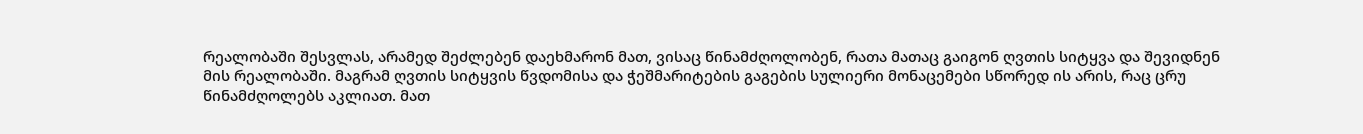რეალობაში შესვლას, არამედ შეძლებენ დაეხმარონ მათ, ვისაც წინამძღოლობენ, რათა მათაც გაიგონ ღვთის სიტყვა და შევიდნენ მის რეალობაში. მაგრამ ღვთის სიტყვის წვდომისა და ჭეშმარიტების გაგების სულიერი მონაცემები სწორედ ის არის, რაც ცრუ წინამძღოლებს აკლიათ. მათ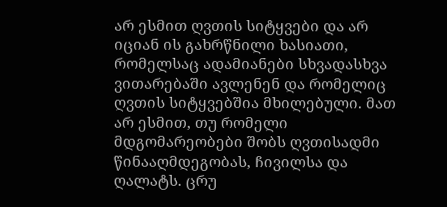არ ესმით ღვთის სიტყვები და არ იციან ის გახრწნილი ხასიათი, რომელსაც ადამიანები სხვადასხვა ვითარებაში ავლენენ და რომელიც ღვთის სიტყვებშია მხილებული. მათ არ ესმით, თუ რომელი მდგომარეობები შობს ღვთისადმი წინააღმდეგობას, ჩივილსა და ღალატს. ცრუ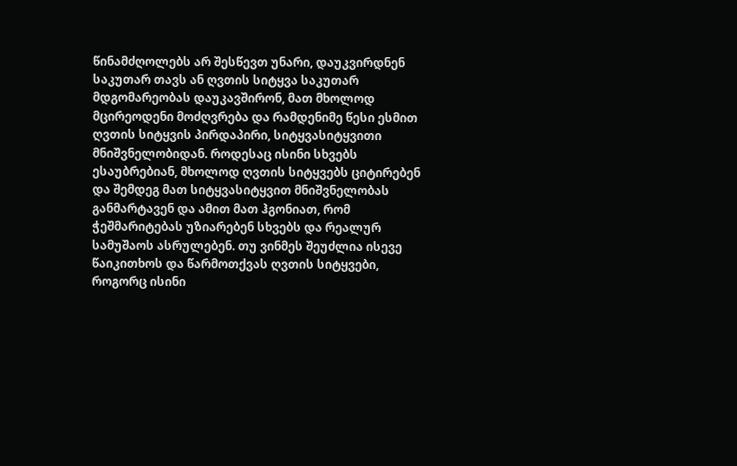წინამძღოლებს არ შესწევთ უნარი, დაუკვირდნენ საკუთარ თავს ან ღვთის სიტყვა საკუთარ მდგომარეობას დაუკავშირონ, მათ მხოლოდ მცირეოდენი მოძღვრება და რამდენიმე წესი ესმით ღვთის სიტყვის პირდაპირი, სიტყვასიტყვითი მნიშვნელობიდან. როდესაც ისინი სხვებს ესაუბრებიან, მხოლოდ ღვთის სიტყვებს ციტირებენ და შემდეგ მათ სიტყვასიტყვით მნიშვნელობას განმარტავენ და ამით მათ ჰგონიათ, რომ ჭეშმარიტებას უზიარებენ სხვებს და რეალურ სამუშაოს ასრულებენ. თუ ვინმეს შეუძლია ისევე წაიკითხოს და წარმოთქვას ღვთის სიტყვები, როგორც ისინი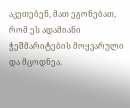აკეთებენ, მათ ეგონებათ, რომ ეს ადამიანი ჭეშმარიტების მოყვარული და მცოდნეა.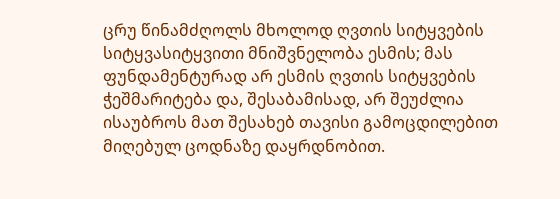ცრუ წინამძღოლს მხოლოდ ღვთის სიტყვების სიტყვასიტყვითი მნიშვნელობა ესმის; მას ფუნდამენტურად არ ესმის ღვთის სიტყვების ჭეშმარიტება და, შესაბამისად, არ შეუძლია ისაუბროს მათ შესახებ თავისი გამოცდილებით მიღებულ ცოდნაზე დაყრდნობით.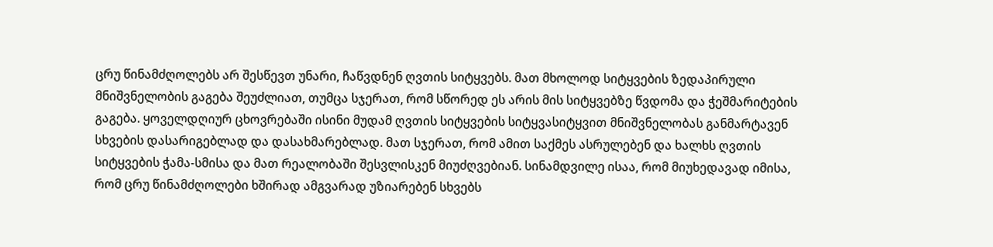ცრუ წინამძღოლებს არ შესწევთ უნარი, ჩაწვდნენ ღვთის სიტყვებს. მათ მხოლოდ სიტყვების ზედაპირული მნიშვნელობის გაგება შეუძლიათ, თუმცა სჯერათ, რომ სწორედ ეს არის მის სიტყვებზე წვდომა და ჭეშმარიტების გაგება. ყოველდღიურ ცხოვრებაში ისინი მუდამ ღვთის სიტყვების სიტყვასიტყვით მნიშვნელობას განმარტავენ სხვების დასარიგებლად და დასახმარებლად. მათ სჯერათ, რომ ამით საქმეს ასრულებენ და ხალხს ღვთის სიტყვების ჭამა-სმისა და მათ რეალობაში შესვლისკენ მიუძღვებიან. სინამდვილე ისაა, რომ მიუხედავად იმისა, რომ ცრუ წინამძღოლები ხშირად ამგვარად უზიარებენ სხვებს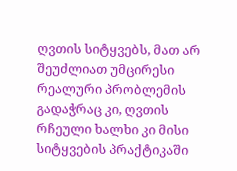ღვთის სიტყვებს, მათ არ შეუძლიათ უმცირესი რეალური პრობლემის გადაჭრაც კი, ღვთის რჩეული ხალხი კი მისი სიტყვების პრაქტიკაში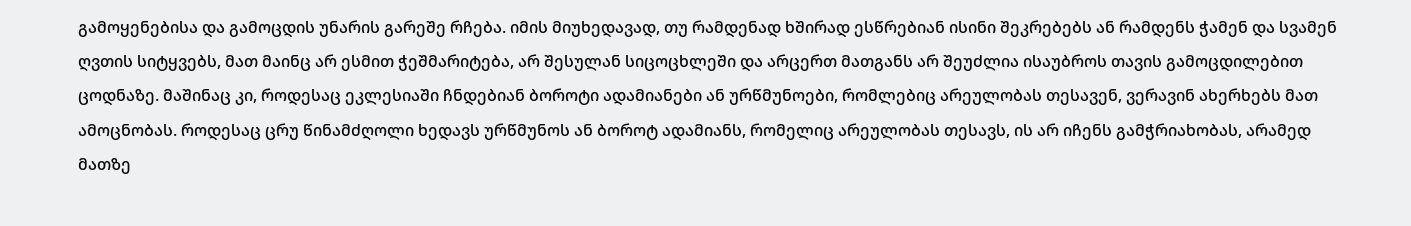გამოყენებისა და გამოცდის უნარის გარეშე რჩება. იმის მიუხედავად, თუ რამდენად ხშირად ესწრებიან ისინი შეკრებებს ან რამდენს ჭამენ და სვამენ ღვთის სიტყვებს, მათ მაინც არ ესმით ჭეშმარიტება, არ შესულან სიცოცხლეში და არცერთ მათგანს არ შეუძლია ისაუბროს თავის გამოცდილებით ცოდნაზე. მაშინაც კი, როდესაც ეკლესიაში ჩნდებიან ბოროტი ადამიანები ან ურწმუნოები, რომლებიც არეულობას თესავენ, ვერავინ ახერხებს მათ ამოცნობას. როდესაც ცრუ წინამძღოლი ხედავს ურწმუნოს ან ბოროტ ადამიანს, რომელიც არეულობას თესავს, ის არ იჩენს გამჭრიახობას, არამედ მათზე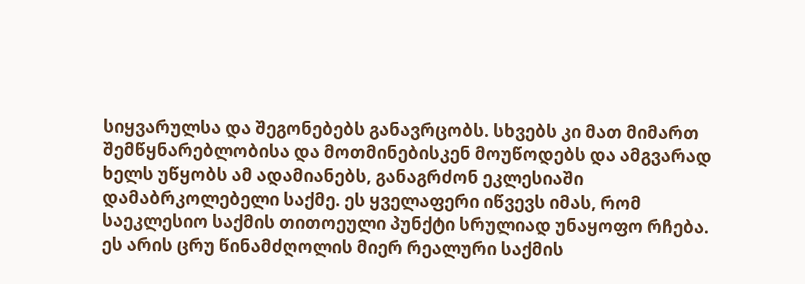სიყვარულსა და შეგონებებს განავრცობს. სხვებს კი მათ მიმართ შემწყნარებლობისა და მოთმინებისკენ მოუწოდებს და ამგვარად ხელს უწყობს ამ ადამიანებს, განაგრძონ ეკლესიაში დამაბრკოლებელი საქმე. ეს ყველაფერი იწვევს იმას, რომ საეკლესიო საქმის თითოეული პუნქტი სრულიად უნაყოფო რჩება. ეს არის ცრუ წინამძღოლის მიერ რეალური საქმის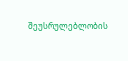შეუსრულებლობის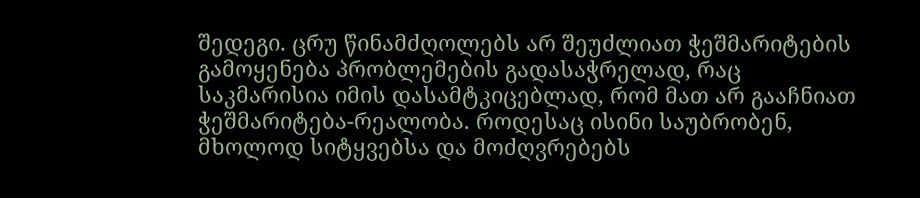შედეგი. ცრუ წინამძღოლებს არ შეუძლიათ ჭეშმარიტების გამოყენება პრობლემების გადასაჭრელად, რაც საკმარისია იმის დასამტკიცებლად, რომ მათ არ გააჩნიათ ჭეშმარიტება-რეალობა. როდესაც ისინი საუბრობენ, მხოლოდ სიტყვებსა და მოძღვრებებს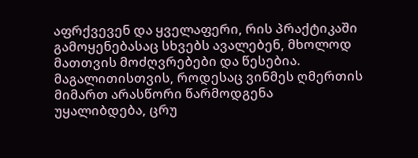აფრქვევენ და ყველაფერი, რის პრაქტიკაში გამოყენებასაც სხვებს ავალებენ, მხოლოდ მათთვის მოძღვრებები და წესებია. მაგალითისთვის, როდესაც ვინმეს ღმერთის მიმართ არასწორი წარმოდგენა უყალიბდება, ცრუ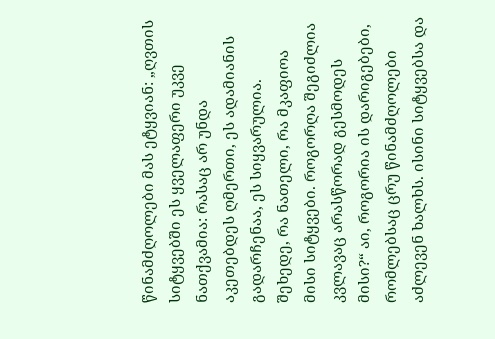წინამძღოლები მას ეტყვიან: „ღვთის სიტყვებში ეს ყველაფერი უკვე ნათქვამია: რასაც არ უნდა აკეთებდეს ღმერთი, ეს ადამიანის გადარჩენაა, ეს სიყვარულია. შეხედე, რა ნათელი, რა მკაფიოა მისი სიტყვები. როგორღა შეგიძლია კვლავაც არასწორად გესმოდეს მისი?“ აი, როგორია ის დარიგებები, რომლებსაც ცრუ წინამძღოლები აძლევენ ხალხს. ისინი სიტყვებსა და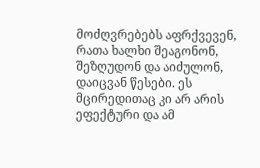მოძღვრებებს აფრქვევენ, რათა ხალხი შეაგონონ, შეზღუდონ და აიძულონ, დაიცვან წესები. ეს მცირედითაც კი არ არის ეფექტური და ამ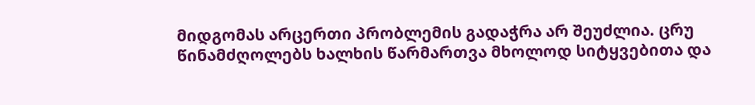მიდგომას არცერთი პრობლემის გადაჭრა არ შეუძლია. ცრუ წინამძღოლებს ხალხის წარმართვა მხოლოდ სიტყვებითა და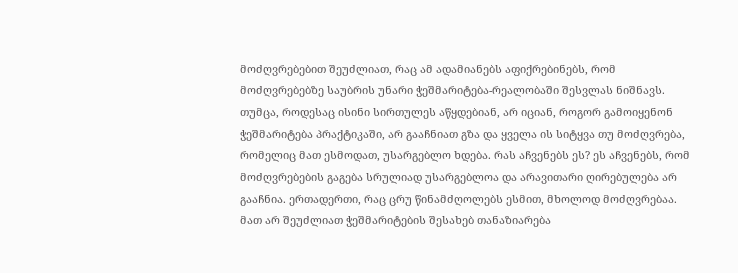მოძღვრებებით შეუძლიათ, რაც ამ ადამიანებს აფიქრებინებს, რომ მოძღვრებებზე საუბრის უნარი ჭეშმარიტება-რეალობაში შესვლას ნიშნავს. თუმცა, როდესაც ისინი სირთულეს აწყდებიან, არ იციან, როგორ გამოიყენონ ჭეშმარიტება პრაქტიკაში, არ გააჩნიათ გზა და ყველა ის სიტყვა თუ მოძღვრება, რომელიც მათ ესმოდათ, უსარგებლო ხდება. რას აჩვენებს ეს? ეს აჩვენებს, რომ მოძღვრებების გაგება სრულიად უსარგებლოა და არავითარი ღირებულება არ გააჩნია. ერთადერთი, რაც ცრუ წინამძღოლებს ესმით, მხოლოდ მოძღვრებაა. მათ არ შეუძლიათ ჭეშმარიტების შესახებ თანაზიარება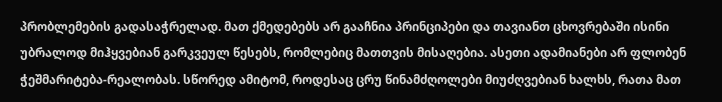პრობლემების გადასაჭრელად. მათ ქმედებებს არ გააჩნია პრინციპები და თავიანთ ცხოვრებაში ისინი უბრალოდ მიჰყვებიან გარკვეულ წესებს, რომლებიც მათთვის მისაღებია. ასეთი ადამიანები არ ფლობენ ჭეშმარიტება-რეალობას. სწორედ ამიტომ, როდესაც ცრუ წინამძღოლები მიუძღვებიან ხალხს, რათა მათ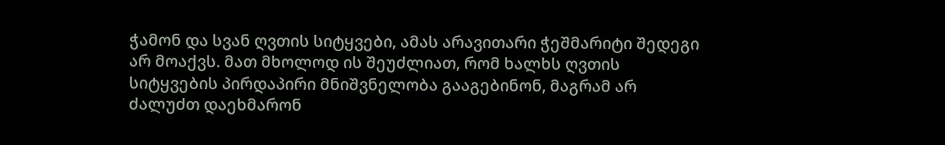ჭამონ და სვან ღვთის სიტყვები, ამას არავითარი ჭეშმარიტი შედეგი არ მოაქვს. მათ მხოლოდ ის შეუძლიათ, რომ ხალხს ღვთის სიტყვების პირდაპირი მნიშვნელობა გააგებინონ, მაგრამ არ ძალუძთ დაეხმარონ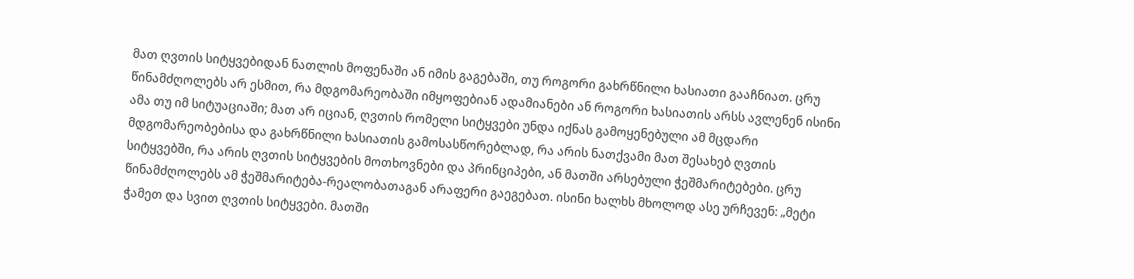მათ ღვთის სიტყვებიდან ნათლის მოფენაში ან იმის გაგებაში, თუ როგორი გახრწნილი ხასიათი გააჩნიათ. ცრუ წინამძღოლებს არ ესმით, რა მდგომარეობაში იმყოფებიან ადამიანები ან როგორი ხასიათის არსს ავლენენ ისინი ამა თუ იმ სიტუაციაში; მათ არ იციან, ღვთის რომელი სიტყვები უნდა იქნას გამოყენებული ამ მცდარი მდგომარეობებისა და გახრწნილი ხასიათის გამოსასწორებლად, რა არის ნათქვამი მათ შესახებ ღვთის სიტყვებში, რა არის ღვთის სიტყვების მოთხოვნები და პრინციპები, ან მათში არსებული ჭეშმარიტებები. ცრუ წინამძღოლებს ამ ჭეშმარიტება-რეალობათაგან არაფერი გაეგებათ. ისინი ხალხს მხოლოდ ასე ურჩევენ: „მეტი ჭამეთ და სვით ღვთის სიტყვები. მათში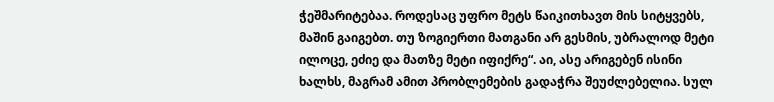ჭეშმარიტებაა. როდესაც უფრო მეტს წაიკითხავთ მის სიტყვებს, მაშინ გაიგებთ. თუ ზოგიერთი მათგანი არ გესმის, უბრალოდ მეტი ილოცე, ეძიე და მათზე მეტი იფიქრე“. აი, ასე არიგებენ ისინი ხალხს, მაგრამ ამით პრობლემების გადაჭრა შეუძლებელია. სულ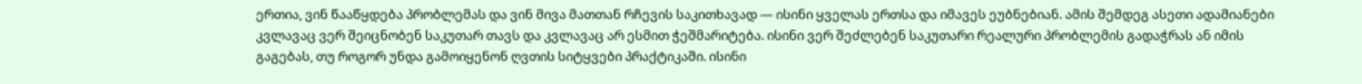ერთია, ვინ წააწყდება პრობლემას და ვინ მივა მათთან რჩევის საკითხავად — ისინი ყველას ერთსა და იმავეს ეუბნებიან. ამის შემდეგ ასეთი ადამიანები კვლავაც ვერ შეიცნობენ საკუთარ თავს და კვლავაც არ ესმით ჭეშმარიტება. ისინი ვერ შეძლებენ საკუთარი რეალური პრობლემის გადაჭრას ან იმის გაგებას, თუ როგორ უნდა გამოიყენონ ღვთის სიტყვები პრაქტიკაში. ისინი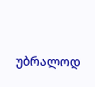უბრალოდ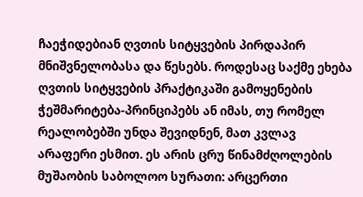ჩაეჭიდებიან ღვთის სიტყვების პირდაპირ მნიშვნელობასა და წესებს. როდესაც საქმე ეხება ღვთის სიტყვების პრაქტიკაში გამოყენების ჭეშმარიტება-პრინციპებს ან იმას, თუ რომელ რეალობებში უნდა შევიდნენ, მათ კვლავ არაფერი ესმით. ეს არის ცრუ წინამძღოლების მუშაობის საბოლოო სურათი: არცერთი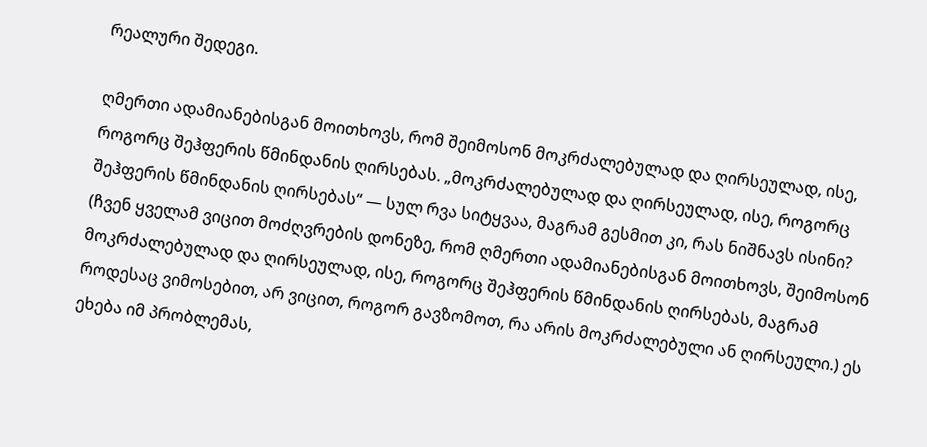რეალური შედეგი.

ღმერთი ადამიანებისგან მოითხოვს, რომ შეიმოსონ მოკრძალებულად და ღირსეულად, ისე, როგორც შეჰფერის წმინდანის ღირსებას. „მოკრძალებულად და ღირსეულად, ისე, როგორც შეჰფერის წმინდანის ღირსებას“ — სულ რვა სიტყვაა, მაგრამ გესმით კი, რას ნიშნავს ისინი? (ჩვენ ყველამ ვიცით მოძღვრების დონეზე, რომ ღმერთი ადამიანებისგან მოითხოვს, შეიმოსონ მოკრძალებულად და ღირსეულად, ისე, როგორც შეჰფერის წმინდანის ღირსებას, მაგრამ როდესაც ვიმოსებით, არ ვიცით, როგორ გავზომოთ, რა არის მოკრძალებული ან ღირსეული.) ეს ეხება იმ პრობლემას,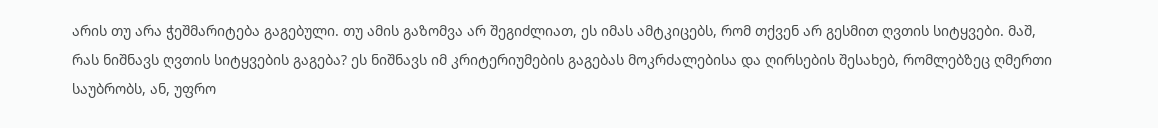არის თუ არა ჭეშმარიტება გაგებული. თუ ამის გაზომვა არ შეგიძლიათ, ეს იმას ამტკიცებს, რომ თქვენ არ გესმით ღვთის სიტყვები. მაშ, რას ნიშნავს ღვთის სიტყვების გაგება? ეს ნიშნავს იმ კრიტერიუმების გაგებას მოკრძალებისა და ღირსების შესახებ, რომლებზეც ღმერთი საუბრობს, ან, უფრო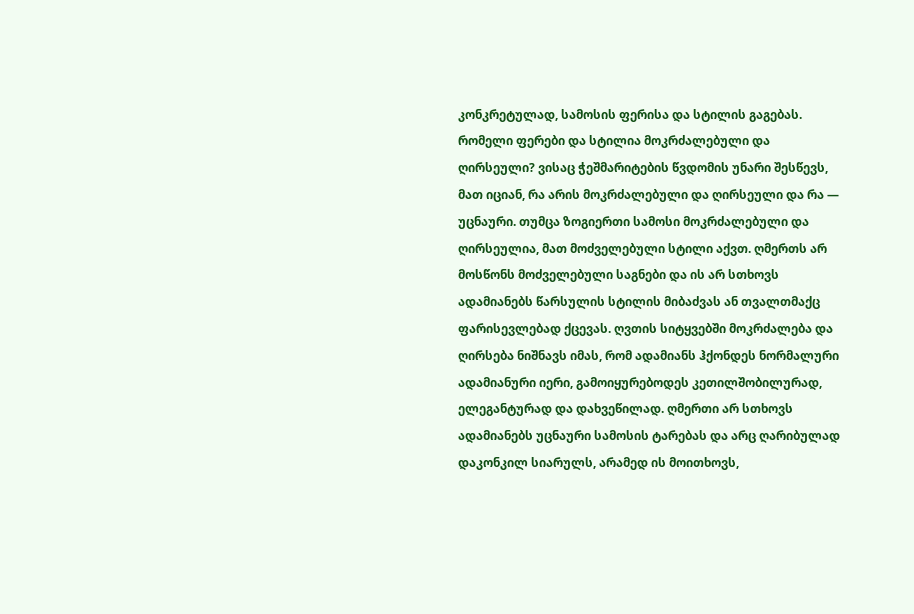კონკრეტულად, სამოსის ფერისა და სტილის გაგებას. რომელი ფერები და სტილია მოკრძალებული და ღირსეული? ვისაც ჭეშმარიტების წვდომის უნარი შესწევს, მათ იციან, რა არის მოკრძალებული და ღირსეული და რა — უცნაური. თუმცა ზოგიერთი სამოსი მოკრძალებული და ღირსეულია, მათ მოძველებული სტილი აქვთ. ღმერთს არ მოსწონს მოძველებული საგნები და ის არ სთხოვს ადამიანებს წარსულის სტილის მიბაძვას ან თვალთმაქც ფარისევლებად ქცევას. ღვთის სიტყვებში მოკრძალება და ღირსება ნიშნავს იმას, რომ ადამიანს ჰქონდეს ნორმალური ადამიანური იერი, გამოიყურებოდეს კეთილშობილურად, ელეგანტურად და დახვეწილად. ღმერთი არ სთხოვს ადამიანებს უცნაური სამოსის ტარებას და არც ღარიბულად დაკონკილ სიარულს, არამედ ის მოითხოვს,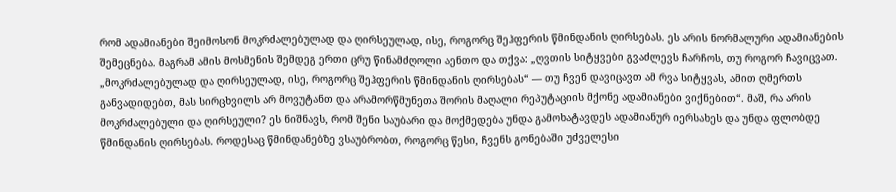რომ ადამიანები შეიმოსონ მოკრძალებულად და ღირსეულად, ისე, როგორც შეჰფერის წმინდანის ღირსებას. ეს არის ნორმალური ადამიანების შემეცნება. მაგრამ ამის მოსმენის შემდეგ ერთი ცრუ წინამძღოლი აენთო და თქვა: „ღვთის სიტყვები გვაძლევს ჩარჩოს, თუ როგორ ჩავიცვათ. „მოკრძალებულად და ღირსეულად, ისე, როგორც შეჰფერის წმინდანის ღირსებას“ — თუ ჩვენ დავიცავთ ამ რვა სიტყვას, ამით ღმერთს განვადიდებთ, მას სირცხვილს არ მოვუტანთ და არამორწმუნეთა შორის მაღალი რეპუტაციის მქონე ადამიანები ვიქნებით“. მაშ, რა არის მოკრძალებული და ღირსეული? ეს ნიშნავს, რომ შენი საუბარი და მოქმედება უნდა გამოხატავდეს ადამიანურ იერსახეს და უნდა ფლობდე წმინდანის ღირსებას. როდესაც წმინდანებზე ვსაუბრობთ, როგორც წესი, ჩვენს გონებაში უძველესი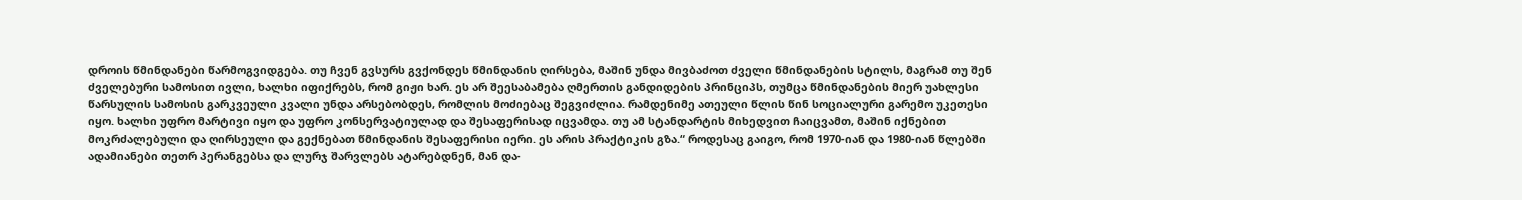დროის წმინდანები წარმოგვიდგება. თუ ჩვენ გვსურს გვქონდეს წმინდანის ღირსება, მაშინ უნდა მივბაძოთ ძველი წმინდანების სტილს, მაგრამ თუ შენ ძველებური სამოსით ივლი, ხალხი იფიქრებს, რომ გიჟი ხარ. ეს არ შეესაბამება ღმერთის განდიდების პრინციპს, თუმცა წმინდანების მიერ უახლესი წარსულის სამოსის გარკვეული კვალი უნდა არსებობდეს, რომლის მოძიებაც შეგვიძლია. რამდენიმე ათეული წლის წინ სოციალური გარემო უკეთესი იყო. ხალხი უფრო მარტივი იყო და უფრო კონსერვატიულად და შესაფერისად იცვამდა. თუ ამ სტანდარტის მიხედვით ჩაიცვამთ, მაშინ იქნებით მოკრძალებული და ღირსეული და გექნებათ წმინდანის შესაფერისი იერი. ეს არის პრაქტიკის გზა.“ როდესაც გაიგო, რომ 1970-იან და 1980-იან წლებში ადამიანები თეთრ პერანგებსა და ლურჯ შარვლებს ატარებდნენ, მან და-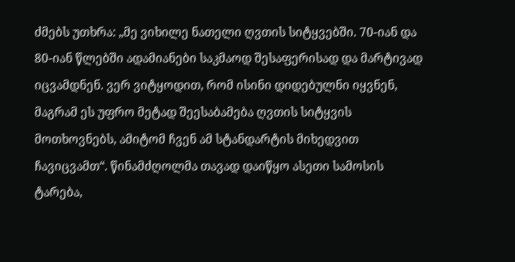ძმებს უთხრა: „მე ვიხილე ნათელი ღვთის სიტყვებში. 70-იან და 80-იან წლებში ადამიანები საკმაოდ შესაფერისად და მარტივად იცვამდნენ. ვერ ვიტყოდით, რომ ისინი დიდებულნი იყვნენ, მაგრამ ეს უფრო მეტად შეესაბამება ღვთის სიტყვის მოთხოვნებს, ამიტომ ჩვენ ამ სტანდარტის მიხედვით ჩავიცვამთ“. წინამძღოლმა თავად დაიწყო ასეთი სამოსის ტარება,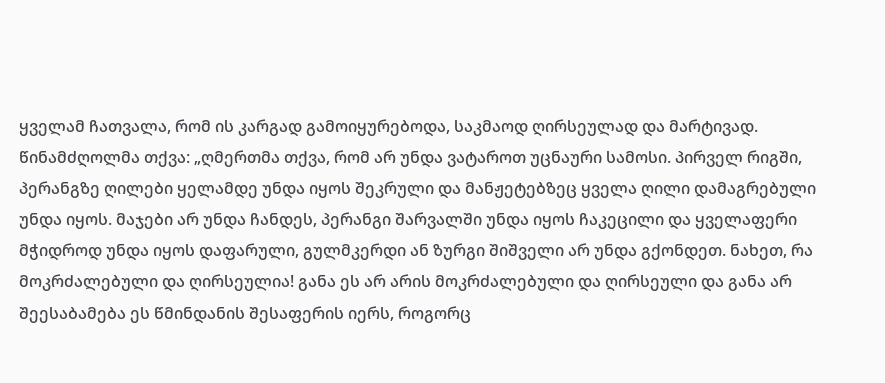ყველამ ჩათვალა, რომ ის კარგად გამოიყურებოდა, საკმაოდ ღირსეულად და მარტივად. წინამძღოლმა თქვა: „ღმერთმა თქვა, რომ არ უნდა ვატაროთ უცნაური სამოსი. პირველ რიგში, პერანგზე ღილები ყელამდე უნდა იყოს შეკრული და მანჟეტებზეც ყველა ღილი დამაგრებული უნდა იყოს. მაჯები არ უნდა ჩანდეს, პერანგი შარვალში უნდა იყოს ჩაკეცილი და ყველაფერი მჭიდროდ უნდა იყოს დაფარული, გულმკერდი ან ზურგი შიშველი არ უნდა გქონდეთ. ნახეთ, რა მოკრძალებული და ღირსეულია! განა ეს არ არის მოკრძალებული და ღირსეული და განა არ შეესაბამება ეს წმინდანის შესაფერის იერს, როგორც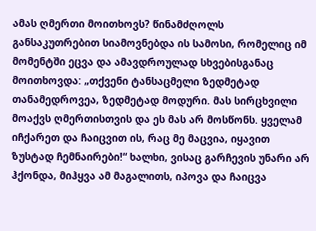ამას ღმერთი მოითხოვს? წინამძღოლს განსაკუთრებით სიამოვნებდა ის სამოსი, რომელიც იმ მომენტში ეცვა და ამავდროულად სხვებისგანაც მოითხოვდა: „თქვენი ტანსაცმელი ზედმეტად თანამედროვეა, ზედმეტად მოდური. მას სირცხვილი მოაქვს ღმერთისთვის და ეს მას არ მოსწონს. ყველამ იჩქარეთ და ჩაიცვით ის, რაც მე მაცვია, იყავით ზუსტად ჩემნაირები!“ ხალხი, ვისაც გარჩევის უნარი არ ჰქონდა, მიჰყვა ამ მაგალითს, იპოვა და ჩაიცვა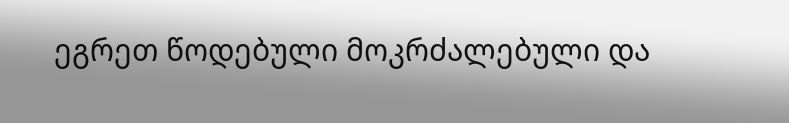ეგრეთ წოდებული მოკრძალებული და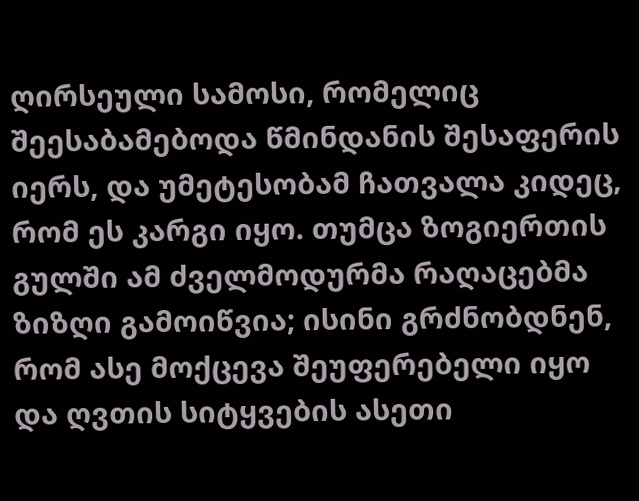ღირსეული სამოსი, რომელიც შეესაბამებოდა წმინდანის შესაფერის იერს, და უმეტესობამ ჩათვალა კიდეც, რომ ეს კარგი იყო. თუმცა ზოგიერთის გულში ამ ძველმოდურმა რაღაცებმა ზიზღი გამოიწვია; ისინი გრძნობდნენ, რომ ასე მოქცევა შეუფერებელი იყო და ღვთის სიტყვების ასეთი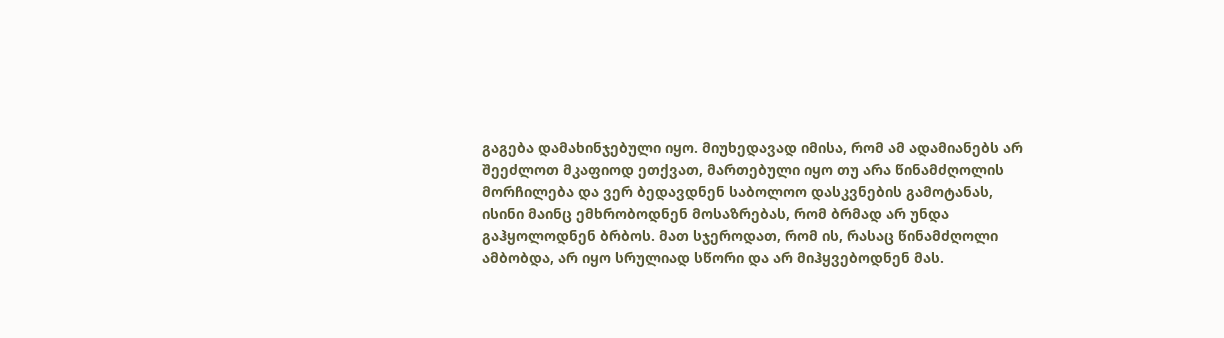გაგება დამახინჯებული იყო. მიუხედავად იმისა, რომ ამ ადამიანებს არ შეეძლოთ მკაფიოდ ეთქვათ, მართებული იყო თუ არა წინამძღოლის მორჩილება და ვერ ბედავდნენ საბოლოო დასკვნების გამოტანას, ისინი მაინც ემხრობოდნენ მოსაზრებას, რომ ბრმად არ უნდა გაჰყოლოდნენ ბრბოს. მათ სჯეროდათ, რომ ის, რასაც წინამძღოლი ამბობდა, არ იყო სრულიად სწორი და არ მიჰყვებოდნენ მას.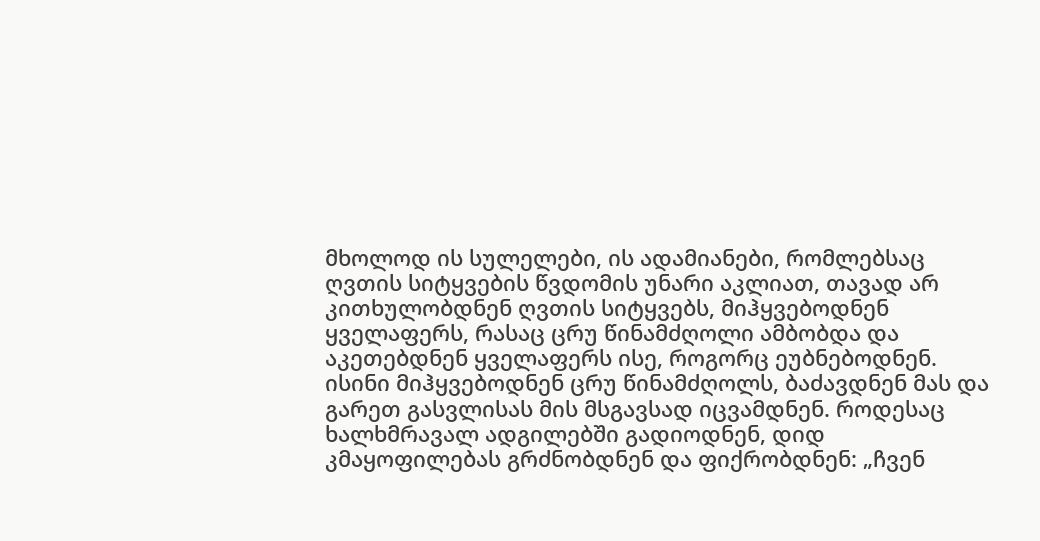მხოლოდ ის სულელები, ის ადამიანები, რომლებსაც ღვთის სიტყვების წვდომის უნარი აკლიათ, თავად არ კითხულობდნენ ღვთის სიტყვებს, მიჰყვებოდნენ ყველაფერს, რასაც ცრუ წინამძღოლი ამბობდა და აკეთებდნენ ყველაფერს ისე, როგორც ეუბნებოდნენ. ისინი მიჰყვებოდნენ ცრუ წინამძღოლს, ბაძავდნენ მას და გარეთ გასვლისას მის მსგავსად იცვამდნენ. როდესაც ხალხმრავალ ადგილებში გადიოდნენ, დიდ კმაყოფილებას გრძნობდნენ და ფიქრობდნენ: „ჩვენ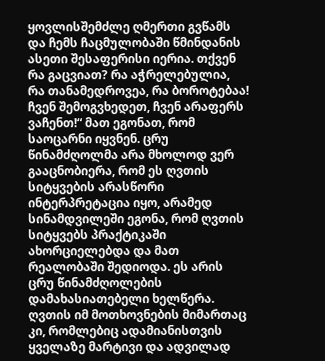ყოვლისშემძლე ღმერთი გვწამს და ჩემს ჩაცმულობაში წმინდანის ასეთი შესაფერისი იერია. თქვენ რა გაცვიათ? რა აჭრელებულია, რა თანამედროვეა, რა ბოროტებაა! ჩვენ შემოგვხედეთ, ჩვენ არაფერს ვაჩენთ!“ მათ ეგონათ, რომ საოცარნი იყვნენ. ცრუ წინამძღოლმა არა მხოლოდ ვერ გააცნობიერა, რომ ეს ღვთის სიტყვების არასწორი ინტერპრეტაცია იყო, არამედ სინამდვილეში ეგონა, რომ ღვთის სიტყვებს პრაქტიკაში ახორციელებდა და მათ რეალობაში შედიოდა. ეს არის ცრუ წინამძღოლების დამახასიათებელი ხელწერა. ღვთის იმ მოთხოვნების მიმართაც კი, რომლებიც ადამიანისთვის ყველაზე მარტივი და ადვილად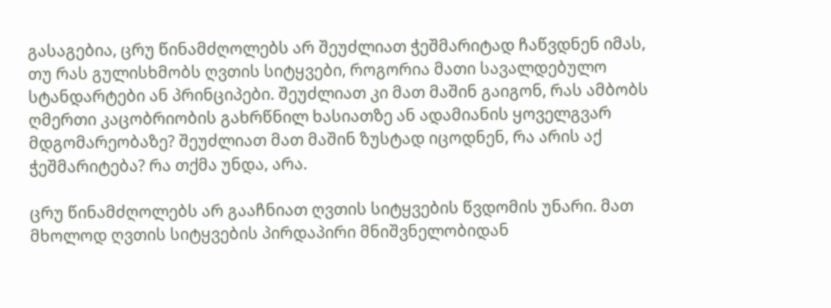გასაგებია, ცრუ წინამძღოლებს არ შეუძლიათ ჭეშმარიტად ჩაწვდნენ იმას, თუ რას გულისხმობს ღვთის სიტყვები, როგორია მათი სავალდებულო სტანდარტები ან პრინციპები. შეუძლიათ კი მათ მაშინ გაიგონ, რას ამბობს ღმერთი კაცობრიობის გახრწნილ ხასიათზე ან ადამიანის ყოველგვარ მდგომარეობაზე? შეუძლიათ მათ მაშინ ზუსტად იცოდნენ, რა არის აქ ჭეშმარიტება? რა თქმა უნდა, არა.

ცრუ წინამძღოლებს არ გააჩნიათ ღვთის სიტყვების წვდომის უნარი. მათ მხოლოდ ღვთის სიტყვების პირდაპირი მნიშვნელობიდან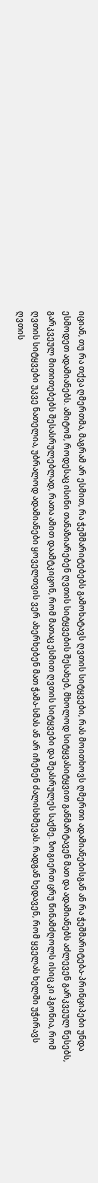იციან, თუ რა თქვა ღმერთმა, მაგრამ არ ესმით, რა ჭეშმარიტებებს გამოხატავს ღვთის სიტყვები, რას მოითხოვს ღმერთი ადამიანებისგან ან რა ჭეშმარიტება-პრინციპები უნდა ესმოდეთ ადამიანებს. ამიტომ, როდესაც ისინი თანაზიარებენ ღვთის სიტყვების შესახებ, მხოლოდ სიტყვასიტყვით განმარტავენ მათ და ადამიანებს აძლევენ გარკვეულ წესებს, გარკვეულ მითითებებს შესასრულებლად, რათა ამით დაამტკიცონ, რომ მათაც ესმით ღვთის სიტყვები და შეასრულეს საქმე. ზოგიერთ ცრუ წინამძღოლს ისიც კი ჰგონია, რომ ღვთის სიტყვები უკვე ნათელია, უბრალოდ ადამიანები ყოველთვის ვერ ახერხებენ მათ ჭამა-სმას ან არ იჩენენ ძალისხმევას. რადგან ხედავენ, რომ ყველას ხელში უჭირავს ღვთის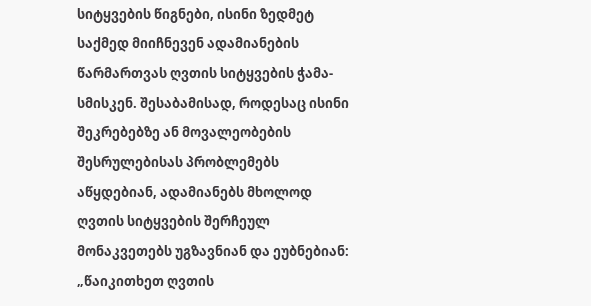სიტყვების წიგნები, ისინი ზედმეტ საქმედ მიიჩნევენ ადამიანების წარმართვას ღვთის სიტყვების ჭამა-სმისკენ. შესაბამისად, როდესაც ისინი შეკრებებზე ან მოვალეობების შესრულებისას პრობლემებს აწყდებიან, ადამიანებს მხოლოდ ღვთის სიტყვების შერჩეულ მონაკვეთებს უგზავნიან და ეუბნებიან: „წაიკითხეთ ღვთის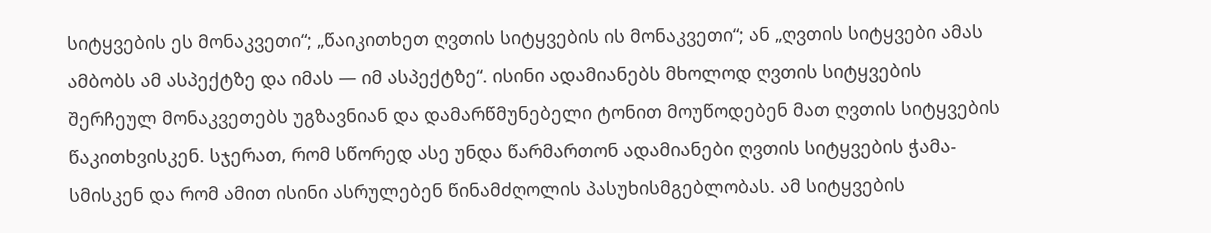სიტყვების ეს მონაკვეთი“; „წაიკითხეთ ღვთის სიტყვების ის მონაკვეთი“; ან „ღვთის სიტყვები ამას ამბობს ამ ასპექტზე და იმას — იმ ასპექტზე“. ისინი ადამიანებს მხოლოდ ღვთის სიტყვების შერჩეულ მონაკვეთებს უგზავნიან და დამარწმუნებელი ტონით მოუწოდებენ მათ ღვთის სიტყვების წაკითხვისკენ. სჯერათ, რომ სწორედ ასე უნდა წარმართონ ადამიანები ღვთის სიტყვების ჭამა-სმისკენ და რომ ამით ისინი ასრულებენ წინამძღოლის პასუხისმგებლობას. ამ სიტყვების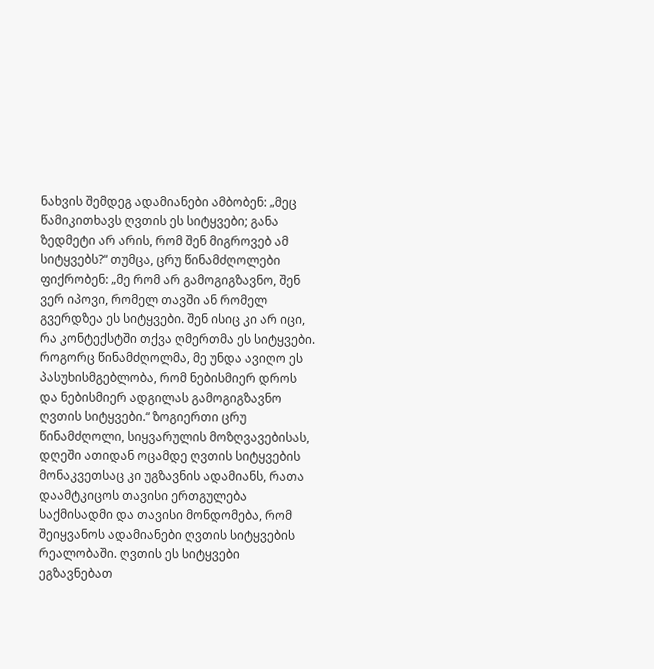ნახვის შემდეგ ადამიანები ამბობენ: „მეც წამიკითხავს ღვთის ეს სიტყვები; განა ზედმეტი არ არის, რომ შენ მიგროვებ ამ სიტყვებს?“ თუმცა, ცრუ წინამძღოლები ფიქრობენ: „მე რომ არ გამოგიგზავნო, შენ ვერ იპოვი, რომელ თავში ან რომელ გვერდზეა ეს სიტყვები. შენ ისიც კი არ იცი, რა კონტექსტში თქვა ღმერთმა ეს სიტყვები. როგორც წინამძღოლმა, მე უნდა ავიღო ეს პასუხისმგებლობა, რომ ნებისმიერ დროს და ნებისმიერ ადგილას გამოგიგზავნო ღვთის სიტყვები.“ ზოგიერთი ცრუ წინამძღოლი, სიყვარულის მოზღვავებისას, დღეში ათიდან ოცამდე ღვთის სიტყვების მონაკვეთსაც კი უგზავნის ადამიანს, რათა დაამტკიცოს თავისი ერთგულება საქმისადმი და თავისი მონდომება, რომ შეიყვანოს ადამიანები ღვთის სიტყვების რეალობაში. ღვთის ეს სიტყვები ეგზავნებათ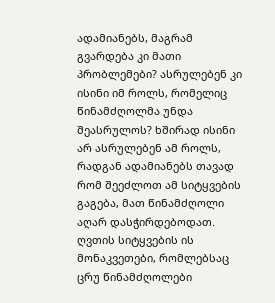ადამიანებს, მაგრამ გვარდება კი მათი პრობლემები? ასრულებენ კი ისინი იმ როლს, რომელიც წინამძღოლმა უნდა შეასრულოს? ხშირად ისინი არ ასრულებენ ამ როლს, რადგან ადამიანებს თავად რომ შეეძლოთ ამ სიტყვების გაგება, მათ წინამძღოლი აღარ დასჭირდებოდათ. ღვთის სიტყვების ის მონაკვეთები, რომლებსაც ცრუ წინამძღოლები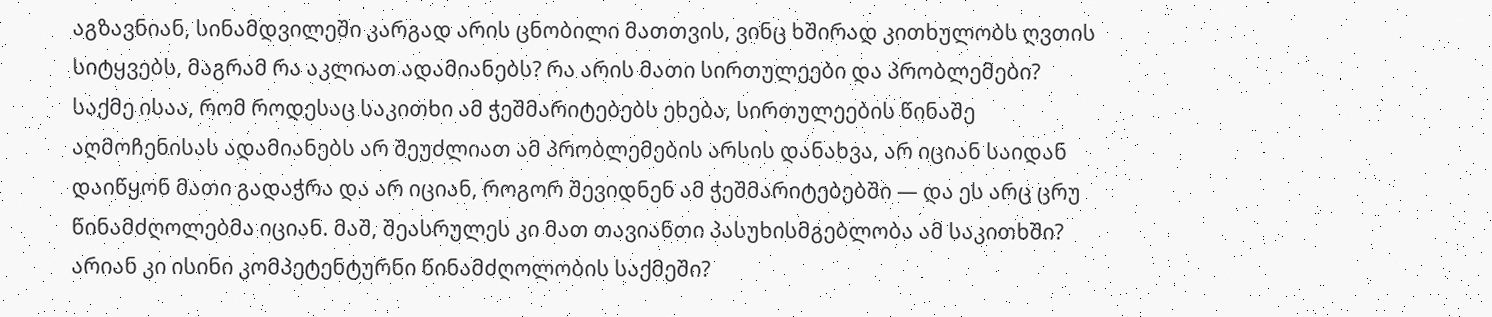აგზავნიან, სინამდვილეში კარგად არის ცნობილი მათთვის, ვინც ხშირად კითხულობს ღვთის სიტყვებს, მაგრამ რა აკლიათ ადამიანებს? რა არის მათი სირთულეები და პრობლემები? საქმე ისაა, რომ როდესაც საკითხი ამ ჭეშმარიტებებს ეხება, სირთულეების წინაშე აღმოჩენისას ადამიანებს არ შეუძლიათ ამ პრობლემების არსის დანახვა, არ იციან საიდან დაიწყონ მათი გადაჭრა და არ იციან, როგორ შევიდნენ ამ ჭეშმარიტებებში — და ეს არც ცრუ წინამძღოლებმა იციან. მაშ, შეასრულეს კი მათ თავიანთი პასუხისმგებლობა ამ საკითხში? არიან კი ისინი კომპეტენტურნი წინამძღოლობის საქმეში?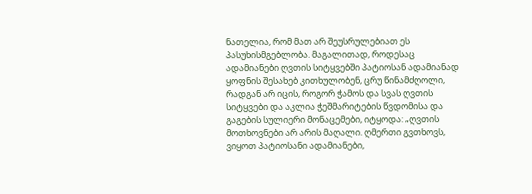ნათელია, რომ მათ არ შეუსრულებიათ ეს პასუხისმგებლობა. მაგალითად, როდესაც ადამიანები ღვთის სიტყვებში პატიოსან ადამიანად ყოფნის შესახებ კითხულობენ, ცრუ წინამძღოლი, რადგან არ იცის, როგორ ჭამოს და სვას ღვთის სიტყვები და აკლია ჭეშმარიტების წვდომისა და გაგების სულიერი მონაცემები, იტყოდა: „ღვთის მოთხოვნები არ არის მაღალი. ღმერთი გვთხოვს, ვიყოთ პატიოსანი ადამიანები,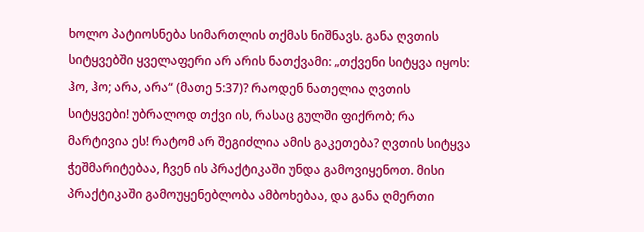ხოლო პატიოსნება სიმართლის თქმას ნიშნავს. განა ღვთის სიტყვებში ყველაფერი არ არის ნათქვამი: „თქვენი სიტყვა იყოს: ჰო, ჰო; არა, არა“ (მათე 5:37)? რაოდენ ნათელია ღვთის სიტყვები! უბრალოდ თქვი ის, რასაც გულში ფიქრობ; რა მარტივია ეს! რატომ არ შეგიძლია ამის გაკეთება? ღვთის სიტყვა ჭეშმარიტებაა, ჩვენ ის პრაქტიკაში უნდა გამოვიყენოთ. მისი პრაქტიკაში გამოუყენებლობა ამბოხებაა, და განა ღმერთი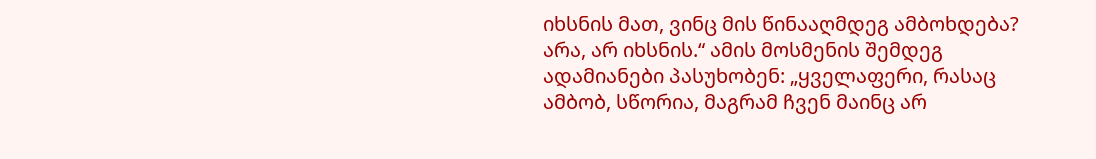იხსნის მათ, ვინც მის წინააღმდეგ ამბოხდება? არა, არ იხსნის.“ ამის მოსმენის შემდეგ ადამიანები პასუხობენ: „ყველაფერი, რასაც ამბობ, სწორია, მაგრამ ჩვენ მაინც არ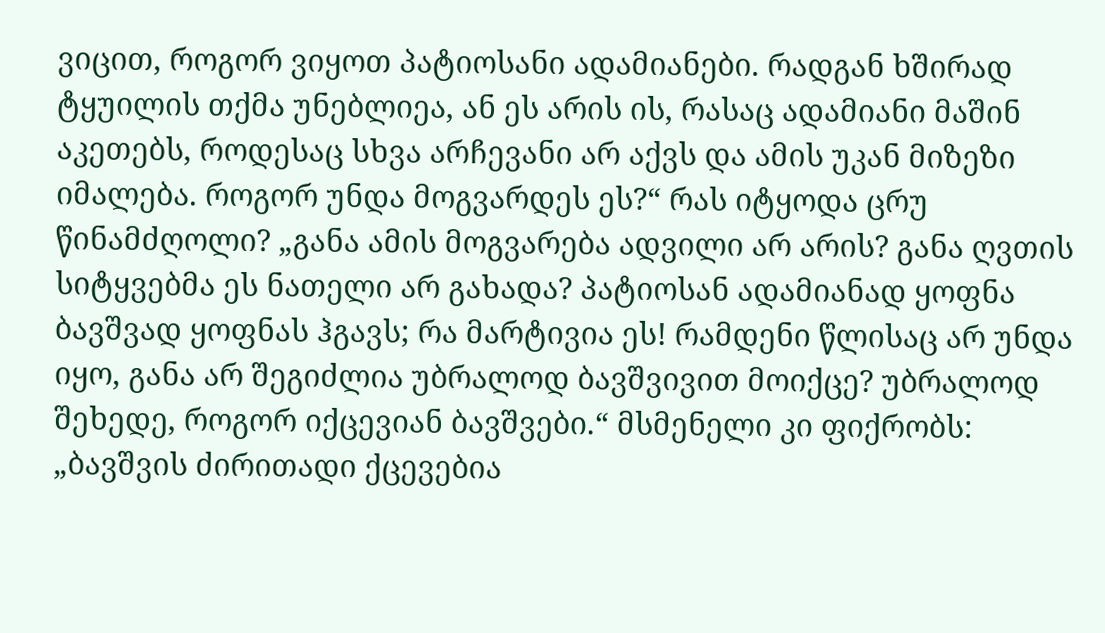ვიცით, როგორ ვიყოთ პატიოსანი ადამიანები. რადგან ხშირად ტყუილის თქმა უნებლიეა, ან ეს არის ის, რასაც ადამიანი მაშინ აკეთებს, როდესაც სხვა არჩევანი არ აქვს და ამის უკან მიზეზი იმალება. როგორ უნდა მოგვარდეს ეს?“ რას იტყოდა ცრუ წინამძღოლი? „განა ამის მოგვარება ადვილი არ არის? განა ღვთის სიტყვებმა ეს ნათელი არ გახადა? პატიოსან ადამიანად ყოფნა ბავშვად ყოფნას ჰგავს; რა მარტივია ეს! რამდენი წლისაც არ უნდა იყო, განა არ შეგიძლია უბრალოდ ბავშვივით მოიქცე? უბრალოდ შეხედე, როგორ იქცევიან ბავშვები.“ მსმენელი კი ფიქრობს: „ბავშვის ძირითადი ქცევებია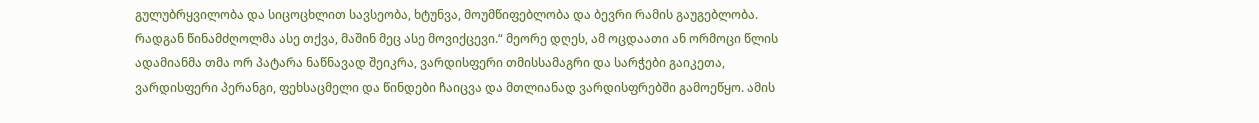გულუბრყვილობა და სიცოცხლით სავსეობა, ხტუნვა, მოუმწიფებლობა და ბევრი რამის გაუგებლობა. რადგან წინამძღოლმა ასე თქვა, მაშინ მეც ასე მოვიქცევი.“ მეორე დღეს, ამ ოცდაათი ან ორმოცი წლის ადამიანმა თმა ორ პატარა ნაწნავად შეიკრა, ვარდისფერი თმისსამაგრი და სარჭები გაიკეთა, ვარდისფერი პერანგი, ფეხსაცმელი და წინდები ჩაიცვა და მთლიანად ვარდისფრებში გამოეწყო. ამის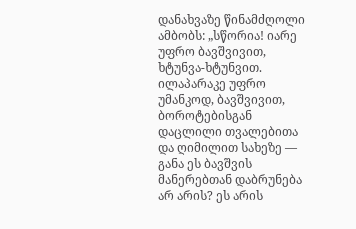დანახვაზე წინამძღოლი ამბობს: „სწორია! იარე უფრო ბავშვივით, ხტუნვა-ხტუნვით. ილაპარაკე უფრო უმანკოდ, ბავშვივით, ბოროტებისგან დაცლილი თვალებითა და ღიმილით სახეზე — განა ეს ბავშვის მანერებთან დაბრუნება არ არის? ეს არის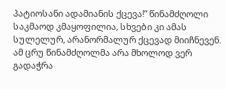პატიოსანი ადამიანის ქცევა!“ წინამძღოლი საკმაოდ კმაყოფილია, სხვები კი ამას სულელურ, არანორმალურ ქცევად მიიჩნევენ. ამ ცრუ წინამძღოლმა არა მხოლოდ ვერ გადაჭრა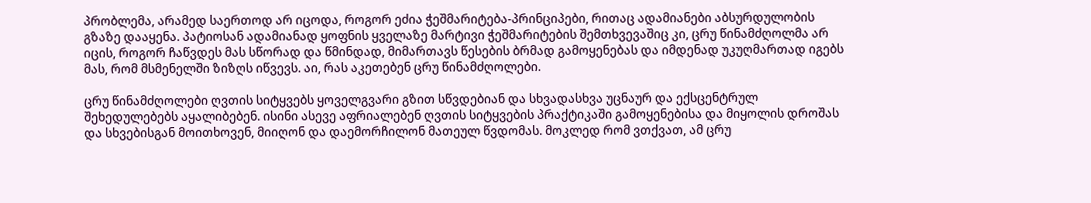პრობლემა, არამედ საერთოდ არ იცოდა, როგორ ეძია ჭეშმარიტება-პრინციპები, რითაც ადამიანები აბსურდულობის გზაზე დააყენა. პატიოსან ადამიანად ყოფნის ყველაზე მარტივი ჭეშმარიტების შემთხვევაშიც კი, ცრუ წინამძღოლმა არ იცის, როგორ ჩაწვდეს მას სწორად და წმინდად, მიმართავს წესების ბრმად გამოყენებას და იმდენად უკუღმართად იგებს მას, რომ მსმენელში ზიზღს იწვევს. აი, რას აკეთებენ ცრუ წინამძღოლები.

ცრუ წინამძღოლები ღვთის სიტყვებს ყოველგვარი გზით სწვდებიან და სხვადასხვა უცნაურ და ექსცენტრულ შეხედულებებს აყალიბებენ. ისინი ასევე აფრიალებენ ღვთის სიტყვების პრაქტიკაში გამოყენებისა და მიყოლის დროშას და სხვებისგან მოითხოვენ, მიიღონ და დაემორჩილონ მათეულ წვდომას. მოკლედ რომ ვთქვათ, ამ ცრუ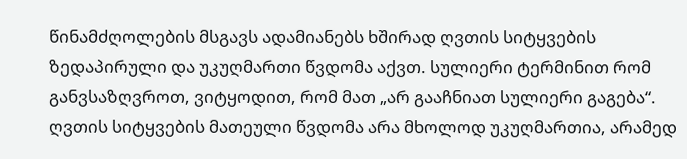წინამძღოლების მსგავს ადამიანებს ხშირად ღვთის სიტყვების ზედაპირული და უკუღმართი წვდომა აქვთ. სულიერი ტერმინით რომ განვსაზღვროთ, ვიტყოდით, რომ მათ „არ გააჩნიათ სულიერი გაგება“. ღვთის სიტყვების მათეული წვდომა არა მხოლოდ უკუღმართია, არამედ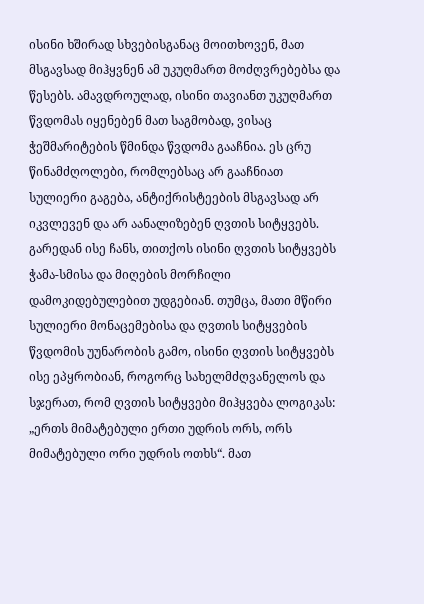ისინი ხშირად სხვებისგანაც მოითხოვენ, მათ მსგავსად მიჰყვნენ ამ უკუღმართ მოძღვრებებსა და წესებს. ამავდროულად, ისინი თავიანთ უკუღმართ წვდომას იყენებენ მათ საგმობად, ვისაც ჭეშმარიტების წმინდა წვდომა გააჩნია. ეს ცრუ წინამძღოლები, რომლებსაც არ გააჩნიათ სულიერი გაგება, ანტიქრისტეების მსგავსად არ იკვლევენ და არ აანალიზებენ ღვთის სიტყვებს. გარედან ისე ჩანს, თითქოს ისინი ღვთის სიტყვებს ჭამა-სმისა და მიღების მორჩილი დამოკიდებულებით უდგებიან. თუმცა, მათი მწირი სულიერი მონაცემებისა და ღვთის სიტყვების წვდომის უუნარობის გამო, ისინი ღვთის სიტყვებს ისე ეპყრობიან, როგორც სახელმძღვანელოს და სჯერათ, რომ ღვთის სიტყვები მიჰყვება ლოგიკას: „ერთს მიმატებული ერთი უდრის ორს, ორს მიმატებული ორი უდრის ოთხს“. მათ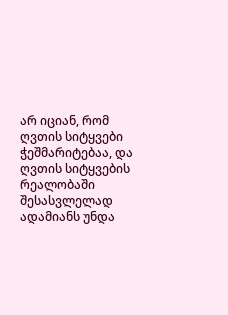არ იციან, რომ ღვთის სიტყვები ჭეშმარიტებაა, და ღვთის სიტყვების რეალობაში შესასვლელად ადამიანს უნდა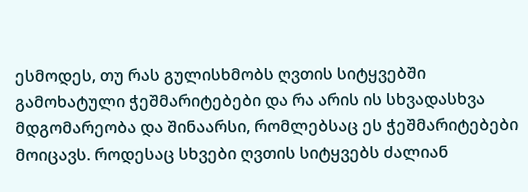ესმოდეს, თუ რას გულისხმობს ღვთის სიტყვებში გამოხატული ჭეშმარიტებები და რა არის ის სხვადასხვა მდგომარეობა და შინაარსი, რომლებსაც ეს ჭეშმარიტებები მოიცავს. როდესაც სხვები ღვთის სიტყვებს ძალიან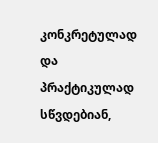კონკრეტულად და პრაქტიკულად სწვდებიან,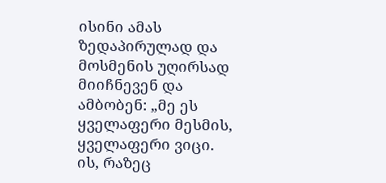ისინი ამას ზედაპირულად და მოსმენის უღირსად მიიჩნევენ და ამბობენ: „მე ეს ყველაფერი მესმის, ყველაფერი ვიცი. ის, რაზეც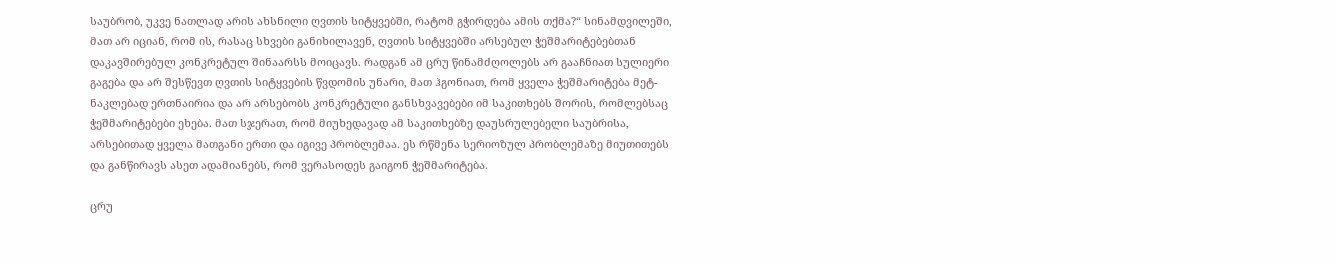საუბრობ, უკვე ნათლად არის ახსნილი ღვთის სიტყვებში, რატომ გჭირდება ამის თქმა?“ სინამდვილეში, მათ არ იციან, რომ ის, რასაც სხვები განიხილავენ, ღვთის სიტყვებში არსებულ ჭეშმარიტებებთან დაკავშირებულ კონკრეტულ შინაარსს მოიცავს. რადგან ამ ცრუ წინამძღოლებს არ გააჩნიათ სულიერი გაგება და არ შესწევთ ღვთის სიტყვების წვდომის უნარი, მათ ჰგონიათ, რომ ყველა ჭეშმარიტება მეტ-ნაკლებად ერთნაირია და არ არსებობს კონკრეტული განსხვავებები იმ საკითხებს შორის, რომლებსაც ჭეშმარიტებები ეხება. მათ სჯერათ, რომ მიუხედავად ამ საკითხებზე დაუსრულებელი საუბრისა, არსებითად ყველა მათგანი ერთი და იგივე პრობლემაა. ეს რწმენა სერიოზულ პრობლემაზე მიუთითებს და განწირავს ასეთ ადამიანებს, რომ ვერასოდეს გაიგონ ჭეშმარიტება.

ცრუ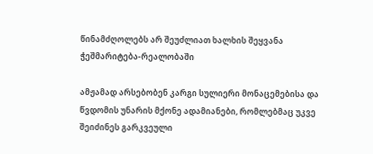წინამძღოლებს არ შეუძლიათ ხალხის შეყვანა ჭეშმარიტება-რეალობაში

ამჟამად არსებობენ კარგი სულიერი მონაცემებისა და წვდომის უნარის მქონე ადამიანები, რომლებმაც უკვე შეიძინეს გარკვეული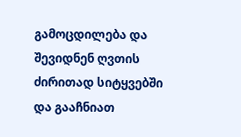გამოცდილება და შევიდნენ ღვთის ძირითად სიტყვებში და გააჩნიათ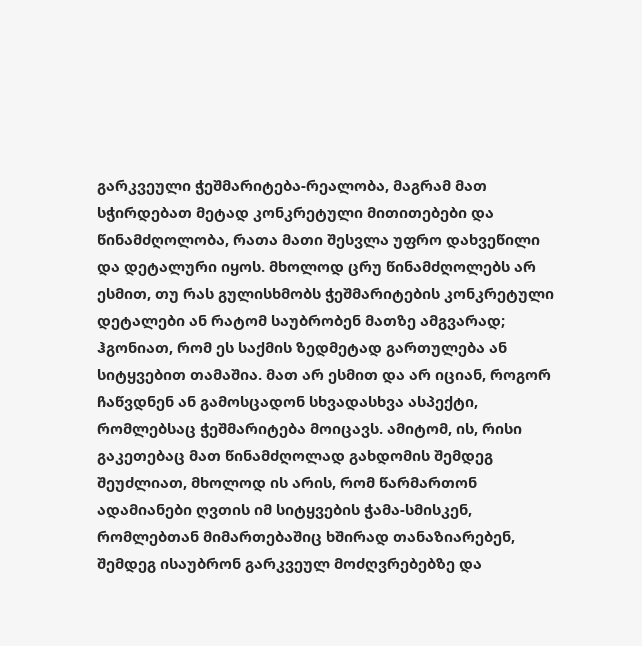გარკვეული ჭეშმარიტება-რეალობა, მაგრამ მათ სჭირდებათ მეტად კონკრეტული მითითებები და წინამძღოლობა, რათა მათი შესვლა უფრო დახვეწილი და დეტალური იყოს. მხოლოდ ცრუ წინამძღოლებს არ ესმით, თუ რას გულისხმობს ჭეშმარიტების კონკრეტული დეტალები ან რატომ საუბრობენ მათზე ამგვარად; ჰგონიათ, რომ ეს საქმის ზედმეტად გართულება ან სიტყვებით თამაშია. მათ არ ესმით და არ იციან, როგორ ჩაწვდნენ ან გამოსცადონ სხვადასხვა ასპექტი, რომლებსაც ჭეშმარიტება მოიცავს. ამიტომ, ის, რისი გაკეთებაც მათ წინამძღოლად გახდომის შემდეგ შეუძლიათ, მხოლოდ ის არის, რომ წარმართონ ადამიანები ღვთის იმ სიტყვების ჭამა-სმისკენ, რომლებთან მიმართებაშიც ხშირად თანაზიარებენ, შემდეგ ისაუბრონ გარკვეულ მოძღვრებებზე და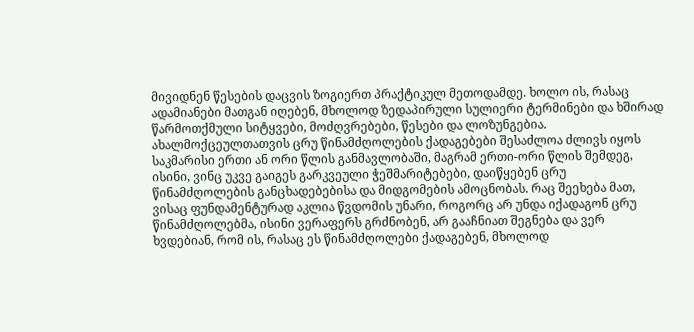მივიდნენ წესების დაცვის ზოგიერთ პრაქტიკულ მეთოდამდე. ხოლო ის, რასაც ადამიანები მათგან იღებენ, მხოლოდ ზედაპირული სულიერი ტერმინები და ხშირად წარმოთქმული სიტყვები, მოძღვრებები, წესები და ლოზუნგებია. ახალმოქცეულთათვის ცრუ წინამძღოლების ქადაგებები შესაძლოა ძლივს იყოს საკმარისი ერთი ან ორი წლის განმავლობაში, მაგრამ ერთი-ორი წლის შემდეგ, ისინი, ვინც უკვე გაიგეს გარკვეული ჭეშმარიტებები, დაიწყებენ ცრუ წინამძღოლების განცხადებებისა და მიდგომების ამოცნობას. რაც შეეხება მათ, ვისაც ფუნდამენტურად აკლია წვდომის უნარი, როგორც არ უნდა იქადაგონ ცრუ წინამძღოლებმა, ისინი ვერაფერს გრძნობენ, არ გააჩნიათ შეგნება და ვერ ხვდებიან, რომ ის, რასაც ეს წინამძღოლები ქადაგებენ, მხოლოდ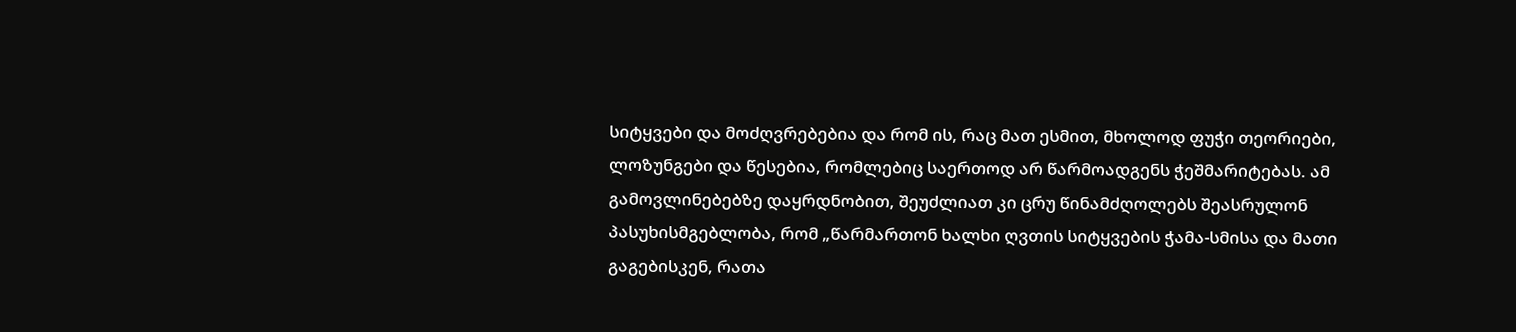სიტყვები და მოძღვრებებია და რომ ის, რაც მათ ესმით, მხოლოდ ფუჭი თეორიები, ლოზუნგები და წესებია, რომლებიც საერთოდ არ წარმოადგენს ჭეშმარიტებას. ამ გამოვლინებებზე დაყრდნობით, შეუძლიათ კი ცრუ წინამძღოლებს შეასრულონ პასუხისმგებლობა, რომ „წარმართონ ხალხი ღვთის სიტყვების ჭამა-სმისა და მათი გაგებისკენ, რათა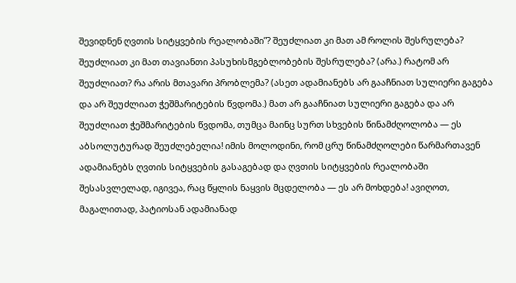შევიდნენ ღვთის სიტყვების რეალობაში”? შეუძლიათ კი მათ ამ როლის შესრულება? შეუძლიათ კი მათ თავიანთი პასუხისმგებლობების შესრულება? (არა.) რატომ არ შეუძლიათ? რა არის მთავარი პრობლემა? (ასეთ ადამიანებს არ გააჩნიათ სულიერი გაგება და არ შეუძლიათ ჭეშმარიტების წვდომა.) მათ არ გააჩნიათ სულიერი გაგება და არ შეუძლიათ ჭეშმარიტების წვდომა, თუმცა მაინც სურთ სხვების წინამძღოლობა — ეს აბსოლუტურად შეუძლებელია! იმის მოლოდინი, რომ ცრუ წინამძღოლები წარმართავენ ადამიანებს ღვთის სიტყვების გასაგებად და ღვთის სიტყვების რეალობაში შესასვლელად, იგივეა, რაც წყლის ნაყვის მცდელობა — ეს არ მოხდება! ავიღოთ, მაგალითად, პატიოსან ადამიანად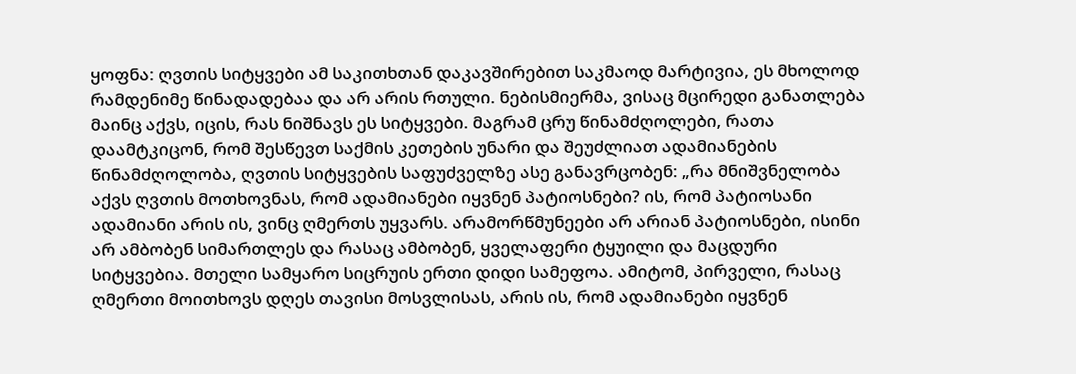ყოფნა: ღვთის სიტყვები ამ საკითხთან დაკავშირებით საკმაოდ მარტივია, ეს მხოლოდ რამდენიმე წინადადებაა და არ არის რთული. ნებისმიერმა, ვისაც მცირედი განათლება მაინც აქვს, იცის, რას ნიშნავს ეს სიტყვები. მაგრამ ცრუ წინამძღოლები, რათა დაამტკიცონ, რომ შესწევთ საქმის კეთების უნარი და შეუძლიათ ადამიანების წინამძღოლობა, ღვთის სიტყვების საფუძველზე ასე განავრცობენ: „რა მნიშვნელობა აქვს ღვთის მოთხოვნას, რომ ადამიანები იყვნენ პატიოსნები? ის, რომ პატიოსანი ადამიანი არის ის, ვინც ღმერთს უყვარს. არამორწმუნეები არ არიან პატიოსნები, ისინი არ ამბობენ სიმართლეს და რასაც ამბობენ, ყველაფერი ტყუილი და მაცდური სიტყვებია. მთელი სამყარო სიცრუის ერთი დიდი სამეფოა. ამიტომ, პირველი, რასაც ღმერთი მოითხოვს დღეს თავისი მოსვლისას, არის ის, რომ ადამიანები იყვნენ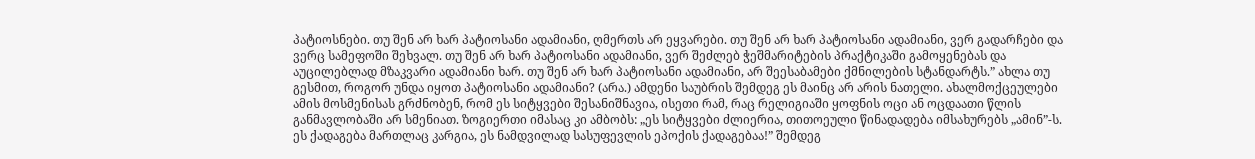პატიოსნები. თუ შენ არ ხარ პატიოსანი ადამიანი, ღმერთს არ ეყვარები. თუ შენ არ ხარ პატიოსანი ადამიანი, ვერ გადარჩები და ვერც სამეფოში შეხვალ. თუ შენ არ ხარ პატიოსანი ადამიანი, ვერ შეძლებ ჭეშმარიტების პრაქტიკაში გამოყენებას და აუცილებლად მზაკვარი ადამიანი ხარ. თუ შენ არ ხარ პატიოსანი ადამიანი, არ შეესაბამები ქმნილების სტანდარტს.” ახლა თუ გესმით, როგორ უნდა იყოთ პატიოსანი ადამიანი? (არა.) ამდენი საუბრის შემდეგ ეს მაინც არ არის ნათელი. ახალმოქცეულები ამის მოსმენისას გრძნობენ, რომ ეს სიტყვები შესანიშნავია, ისეთი რამ, რაც რელიგიაში ყოფნის ოცი ან ოცდაათი წლის განმავლობაში არ სმენიათ. ზოგიერთი იმასაც კი ამბობს: „ეს სიტყვები ძლიერია, თითოეული წინადადება იმსახურებს „ამინ”-ს. ეს ქადაგება მართლაც კარგია, ეს ნამდვილად სასუფევლის ეპოქის ქადაგებაა!” შემდეგ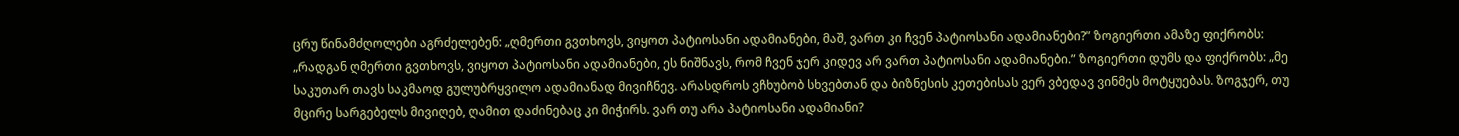ცრუ წინამძღოლები აგრძელებენ: „ღმერთი გვთხოვს, ვიყოთ პატიოსანი ადამიანები, მაშ, ვართ კი ჩვენ პატიოსანი ადამიანები?” ზოგიერთი ამაზე ფიქრობს: „რადგან ღმერთი გვთხოვს, ვიყოთ პატიოსანი ადამიანები, ეს ნიშნავს, რომ ჩვენ ჯერ კიდევ არ ვართ პატიოსანი ადამიანები.” ზოგიერთი დუმს და ფიქრობს: „მე საკუთარ თავს საკმაოდ გულუბრყვილო ადამიანად მივიჩნევ. არასდროს ვჩხუბობ სხვებთან და ბიზნესის კეთებისას ვერ ვბედავ ვინმეს მოტყუებას. ზოგჯერ, თუ მცირე სარგებელს მივიღებ, ღამით დაძინებაც კი მიჭირს. ვარ თუ არა პატიოსანი ადამიანი?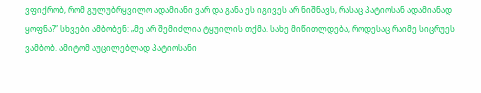ვფიქრობ, რომ გულუბრყვილო ადამიანი ვარ და განა ეს იგივეს არ ნიშნავს, რასაც პატიოსან ადამიანად ყოფნა?” სხვები ამბობენ: „მე არ შემიძლია ტყუილის თქმა. სახე მიწითლდება, როდესაც რაიმე სიცრუეს ვამბობ. ამიტომ აუცილებლად პატიოსანი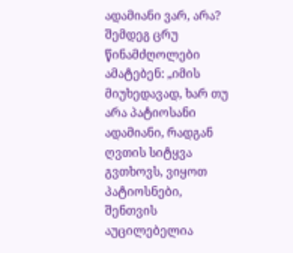ადამიანი ვარ, არა? შემდეგ ცრუ წინამძღოლები ამატებენ: „იმის მიუხედავად, ხარ თუ არა პატიოსანი ადამიანი, რადგან ღვთის სიტყვა გვთხოვს, ვიყოთ პატიოსნები, შენთვის აუცილებელია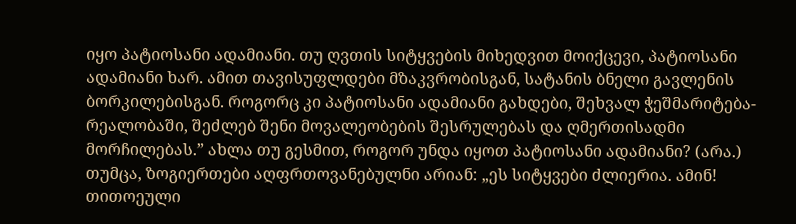იყო პატიოსანი ადამიანი. თუ ღვთის სიტყვების მიხედვით მოიქცევი, პატიოსანი ადამიანი ხარ. ამით თავისუფლდები მზაკვრობისგან, სატანის ბნელი გავლენის ბორკილებისგან. როგორც კი პატიოსანი ადამიანი გახდები, შეხვალ ჭეშმარიტება-რეალობაში, შეძლებ შენი მოვალეობების შესრულებას და ღმერთისადმი მორჩილებას.” ახლა თუ გესმით, როგორ უნდა იყოთ პატიოსანი ადამიანი? (არა.) თუმცა, ზოგიერთები აღფრთოვანებულნი არიან: „ეს სიტყვები ძლიერია. ამინ! თითოეული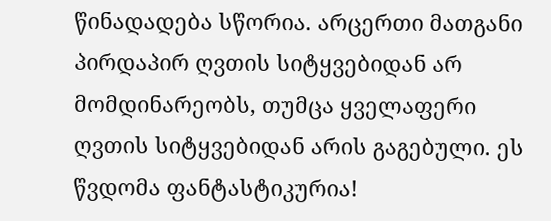წინადადება სწორია. არცერთი მათგანი პირდაპირ ღვთის სიტყვებიდან არ მომდინარეობს, თუმცა ყველაფერი ღვთის სიტყვებიდან არის გაგებული. ეს წვდომა ფანტასტიკურია!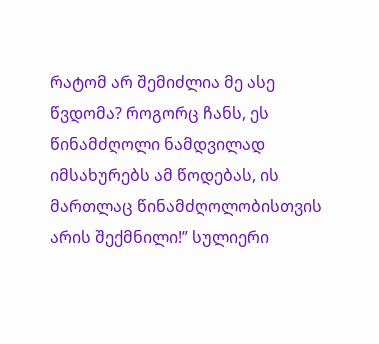რატომ არ შემიძლია მე ასე წვდომა? როგორც ჩანს, ეს წინამძღოლი ნამდვილად იმსახურებს ამ წოდებას, ის მართლაც წინამძღოლობისთვის არის შექმნილი!” სულიერი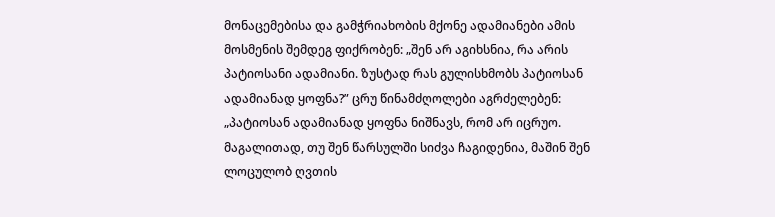მონაცემებისა და გამჭრიახობის მქონე ადამიანები ამის მოსმენის შემდეგ ფიქრობენ: „შენ არ აგიხსნია, რა არის პატიოსანი ადამიანი. ზუსტად რას გულისხმობს პატიოსან ადამიანად ყოფნა?” ცრუ წინამძღოლები აგრძელებენ: „პატიოსან ადამიანად ყოფნა ნიშნავს, რომ არ იცრუო. მაგალითად, თუ შენ წარსულში სიძვა ჩაგიდენია, მაშინ შენ ლოცულობ ღვთის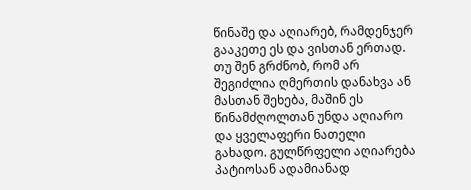წინაშე და აღიარებ, რამდენჯერ გააკეთე ეს და ვისთან ერთად. თუ შენ გრძნობ, რომ არ შეგიძლია ღმერთის დანახვა ან მასთან შეხება, მაშინ ეს წინამძღოლთან უნდა აღიარო და ყველაფერი ნათელი გახადო. გულწრფელი აღიარება პატიოსან ადამიანად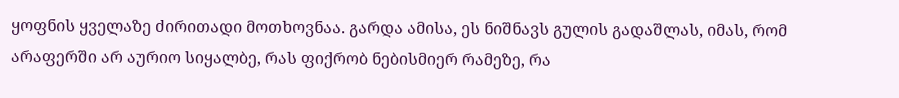ყოფნის ყველაზე ძირითადი მოთხოვნაა. გარდა ამისა, ეს ნიშნავს გულის გადაშლას, იმას, რომ არაფერში არ აურიო სიყალბე, რას ფიქრობ ნებისმიერ რამეზე, რა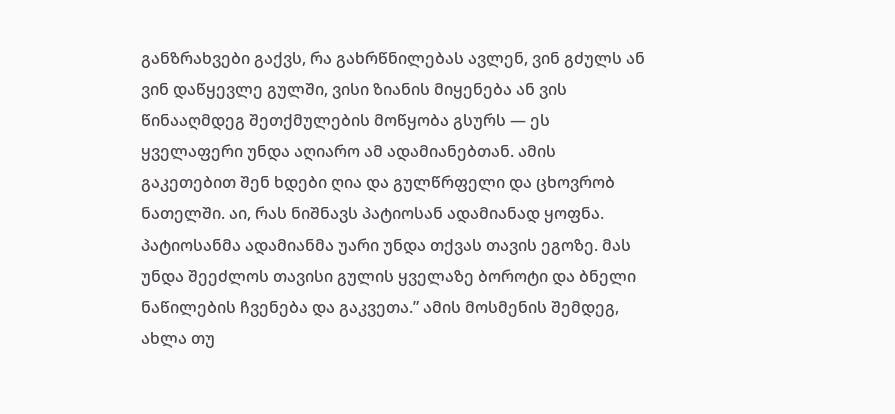განზრახვები გაქვს, რა გახრწნილებას ავლენ, ვინ გძულს ან ვინ დაწყევლე გულში, ვისი ზიანის მიყენება ან ვის წინააღმდეგ შეთქმულების მოწყობა გსურს — ეს ყველაფერი უნდა აღიარო ამ ადამიანებთან. ამის გაკეთებით შენ ხდები ღია და გულწრფელი და ცხოვრობ ნათელში. აი, რას ნიშნავს პატიოსან ადამიანად ყოფნა. პატიოსანმა ადამიანმა უარი უნდა თქვას თავის ეგოზე. მას უნდა შეეძლოს თავისი გულის ყველაზე ბოროტი და ბნელი ნაწილების ჩვენება და გაკვეთა.” ამის მოსმენის შემდეგ, ახლა თუ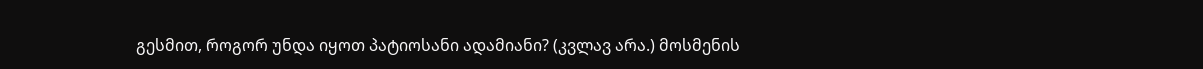გესმით, როგორ უნდა იყოთ პატიოსანი ადამიანი? (კვლავ არა.) მოსმენის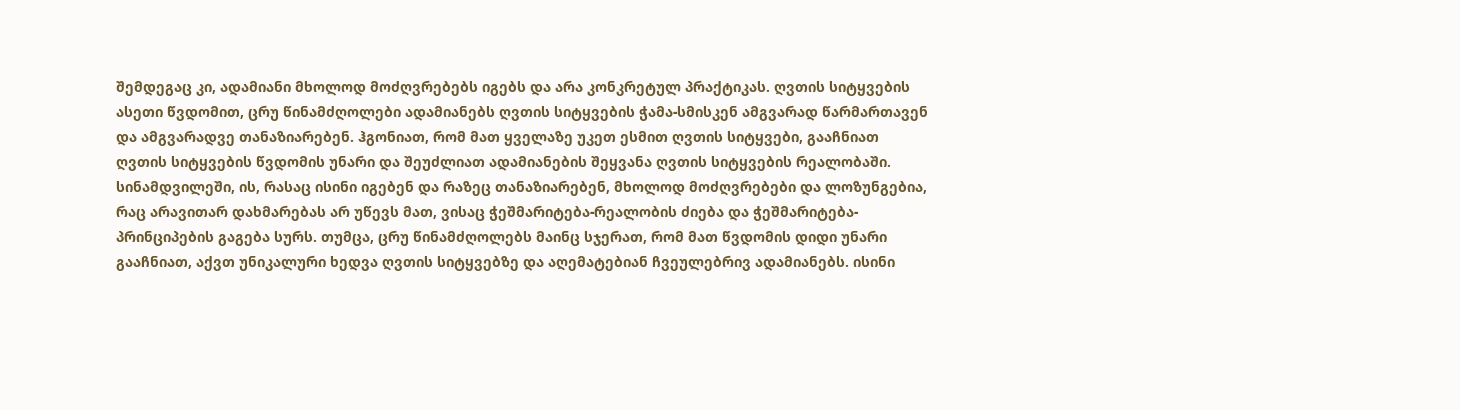შემდეგაც კი, ადამიანი მხოლოდ მოძღვრებებს იგებს და არა კონკრეტულ პრაქტიკას. ღვთის სიტყვების ასეთი წვდომით, ცრუ წინამძღოლები ადამიანებს ღვთის სიტყვების ჭამა-სმისკენ ამგვარად წარმართავენ და ამგვარადვე თანაზიარებენ. ჰგონიათ, რომ მათ ყველაზე უკეთ ესმით ღვთის სიტყვები, გააჩნიათ ღვთის სიტყვების წვდომის უნარი და შეუძლიათ ადამიანების შეყვანა ღვთის სიტყვების რეალობაში. სინამდვილეში, ის, რასაც ისინი იგებენ და რაზეც თანაზიარებენ, მხოლოდ მოძღვრებები და ლოზუნგებია, რაც არავითარ დახმარებას არ უწევს მათ, ვისაც ჭეშმარიტება-რეალობის ძიება და ჭეშმარიტება-პრინციპების გაგება სურს. თუმცა, ცრუ წინამძღოლებს მაინც სჯერათ, რომ მათ წვდომის დიდი უნარი გააჩნიათ, აქვთ უნიკალური ხედვა ღვთის სიტყვებზე და აღემატებიან ჩვეულებრივ ადამიანებს. ისინი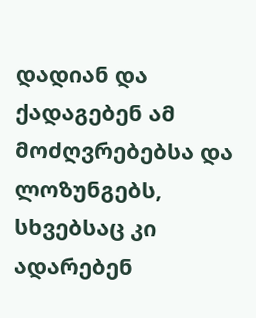დადიან და ქადაგებენ ამ მოძღვრებებსა და ლოზუნგებს, სხვებსაც კი ადარებენ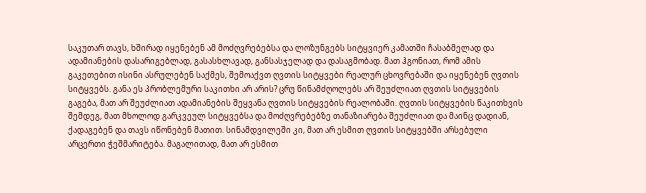საკუთარ თავს, ხშირად იყენებენ ამ მოძღვრებებსა და ლოზუნგებს სიტყვიერ კამათში ჩასაბმელად და ადამიანების დასარიგებლად, გასასხლავად, განსასჯელად და დასაგმობად. მათ ჰგონიათ, რომ ამის გაკეთებით ისინი ასრულებენ საქმეს, შემოაქვთ ღვთის სიტყვები რეალურ ცხოვრებაში და იყენებენ ღვთის სიტყვებს. განა ეს პრობლემური საკითხი არ არის? ცრუ წინამძღოლებს არ შეუძლიათ ღვთის სიტყვების გაგება, მათ არ შეუძლიათ ადამიანების შეყვანა ღვთის სიტყვების რეალობაში. ღვთის სიტყვების წაკითხვის შემდეგ, მათ მხოლოდ გარკვეულ სიტყვებსა და მოძღვრებებზე თანაზიარება შეუძლიათ და მაინც დადიან, ქადაგებენ და თავს იწონებენ მათით. სინამდვილეში კი, მათ არ ესმით ღვთის სიტყვებში არსებული არცერთი ჭეშმარიტება. მაგალითად, მათ არ ესმით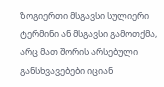ზოგიერთი მსგავსი სულიერი ტერმინი ან მსგავსი გამოთქმა, არც მათ შორის არსებული განსხვავებები იციან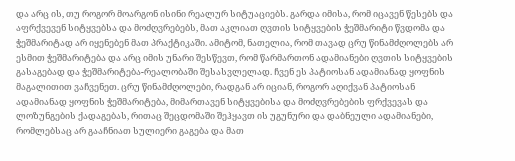და არც ის, თუ როგორ მოარგონ ისინი რეალურ სიტუაციებს. გარდა იმისა, რომ იცავენ წესებს და აფრქვევენ სიტყვებსა და მოძღვრებებს, მათ აკლიათ ღვთის სიტყვების ჭეშმარიტი წვდომა და ჭეშმარიტად არ იყენებენ მათ პრაქტიკაში. ამიტომ, ნათელია, რომ თავად ცრუ წინამძღოლებს არ ესმით ჭეშმარიტება და არც იმის უნარი შესწევთ, რომ წარმართონ ადამიანები ღვთის სიტყვების გასაგებად და ჭეშმარიტება-რეალობაში შესასვლელად. ჩვენ ეს პატიოსან ადამიანად ყოფნის მაგალითით ვაჩვენეთ. ცრუ წინამძღოლები, რადგან არ იციან, როგორ აღიქვან პატიოსან ადამიანად ყოფნის ჭეშმარიტება, მიმართავენ სიტყვებისა და მოძღვრებების ფრქვევას და ლოზუნგების ქადაგებას, რითაც შეცდომაში შეჰყავთ ის უგუნური და დაბნეული ადამიანები, რომლებსაც არ გააჩნიათ სულიერი გაგება და მათ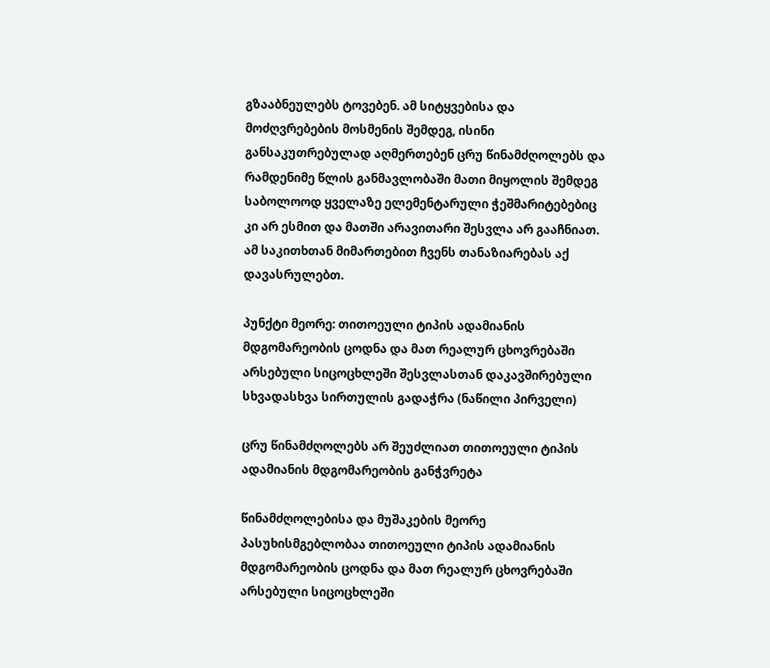გზააბნეულებს ტოვებენ. ამ სიტყვებისა და მოძღვრებების მოსმენის შემდეგ, ისინი განსაკუთრებულად აღმერთებენ ცრუ წინამძღოლებს და რამდენიმე წლის განმავლობაში მათი მიყოლის შემდეგ საბოლოოდ ყველაზე ელემენტარული ჭეშმარიტებებიც კი არ ესმით და მათში არავითარი შესვლა არ გააჩნიათ. ამ საკითხთან მიმართებით ჩვენს თანაზიარებას აქ დავასრულებთ.

პუნქტი მეორე: თითოეული ტიპის ადამიანის მდგომარეობის ცოდნა და მათ რეალურ ცხოვრებაში არსებული სიცოცხლეში შესვლასთან დაკავშირებული სხვადასხვა სირთულის გადაჭრა (ნაწილი პირველი)

ცრუ წინამძღოლებს არ შეუძლიათ თითოეული ტიპის ადამიანის მდგომარეობის განჭვრეტა

წინამძღოლებისა და მუშაკების მეორე პასუხისმგებლობაა თითოეული ტიპის ადამიანის მდგომარეობის ცოდნა და მათ რეალურ ცხოვრებაში არსებული სიცოცხლეში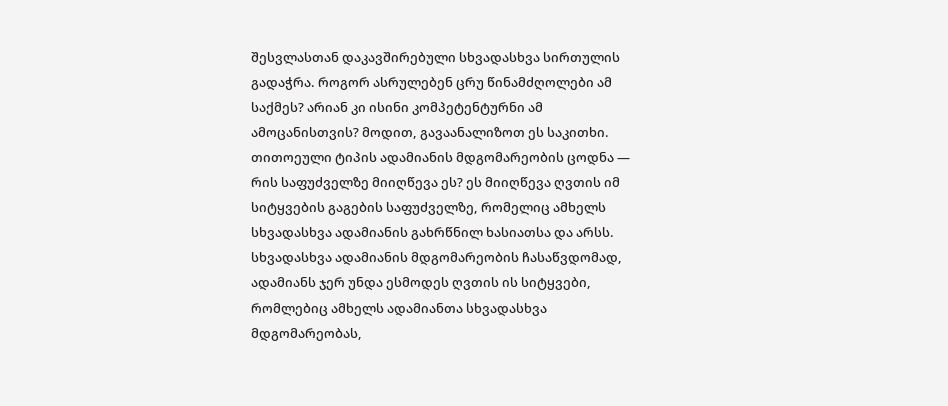შესვლასთან დაკავშირებული სხვადასხვა სირთულის გადაჭრა. როგორ ასრულებენ ცრუ წინამძღოლები ამ საქმეს? არიან კი ისინი კომპეტენტურნი ამ ამოცანისთვის? მოდით, გავაანალიზოთ ეს საკითხი. თითოეული ტიპის ადამიანის მდგომარეობის ცოდნა — რის საფუძველზე მიიღწევა ეს? ეს მიიღწევა ღვთის იმ სიტყვების გაგების საფუძველზე, რომელიც ამხელს სხვადასხვა ადამიანის გახრწნილ ხასიათსა და არსს. სხვადასხვა ადამიანის მდგომარეობის ჩასაწვდომად, ადამიანს ჯერ უნდა ესმოდეს ღვთის ის სიტყვები, რომლებიც ამხელს ადამიანთა სხვადასხვა მდგომარეობას,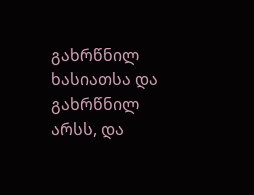გახრწნილ ხასიათსა და გახრწნილ არსს, და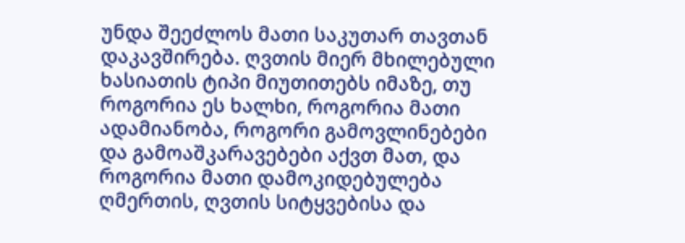უნდა შეეძლოს მათი საკუთარ თავთან დაკავშირება. ღვთის მიერ მხილებული ხასიათის ტიპი მიუთითებს იმაზე, თუ როგორია ეს ხალხი, როგორია მათი ადამიანობა, როგორი გამოვლინებები და გამოაშკარავებები აქვთ მათ, და როგორია მათი დამოკიდებულება ღმერთის, ღვთის სიტყვებისა და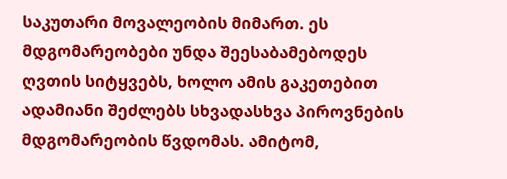საკუთარი მოვალეობის მიმართ. ეს მდგომარეობები უნდა შეესაბამებოდეს ღვთის სიტყვებს, ხოლო ამის გაკეთებით ადამიანი შეძლებს სხვადასხვა პიროვნების მდგომარეობის წვდომას. ამიტომ,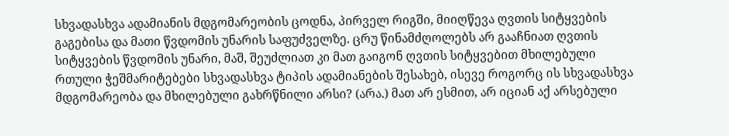სხვადასხვა ადამიანის მდგომარეობის ცოდნა, პირველ რიგში, მიიღწევა ღვთის სიტყვების გაგებისა და მათი წვდომის უნარის საფუძველზე. ცრუ წინამძღოლებს არ გააჩნიათ ღვთის სიტყვების წვდომის უნარი, მაშ, შეუძლიათ კი მათ გაიგონ ღვთის სიტყვებით მხილებული რთული ჭეშმარიტებები სხვადასხვა ტიპის ადამიანების შესახებ, ისევე როგორც ის სხვადასხვა მდგომარეობა და მხილებული გახრწნილი არსი? (არა.) მათ არ ესმით, არ იციან აქ არსებული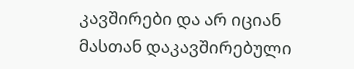კავშირები და არ იციან მასთან დაკავშირებული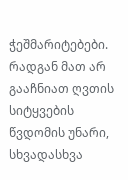ჭეშმარიტებები. რადგან მათ არ გააჩნიათ ღვთის სიტყვების წვდომის უნარი, სხვადასხვა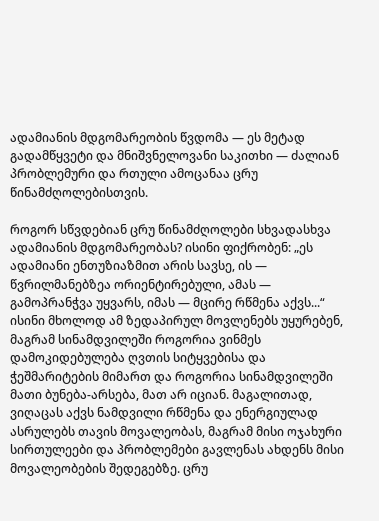ადამიანის მდგომარეობის წვდომა — ეს მეტად გადამწყვეტი და მნიშვნელოვანი საკითხი — ძალიან პრობლემური და რთული ამოცანაა ცრუ წინამძღოლებისთვის.

როგორ სწვდებიან ცრუ წინამძღოლები სხვადასხვა ადამიანის მდგომარეობას? ისინი ფიქრობენ: „ეს ადამიანი ენთუზიაზმით არის სავსე, ის — წვრილმანებზეა ორიენტირებული, ამას — გამოპრანჭვა უყვარს, იმას — მცირე რწმენა აქვს...“ ისინი მხოლოდ ამ ზედაპირულ მოვლენებს უყურებენ, მაგრამ სინამდვილეში როგორია ვინმეს დამოკიდებულება ღვთის სიტყვებისა და ჭეშმარიტების მიმართ და როგორია სინამდვილეში მათი ბუნება-არსება, მათ არ იციან. მაგალითად, ვიღაცას აქვს ნამდვილი რწმენა და ენერგიულად ასრულებს თავის მოვალეობას, მაგრამ მისი ოჯახური სირთულეები და პრობლემები გავლენას ახდენს მისი მოვალეობების შედეგებზე. ცრუ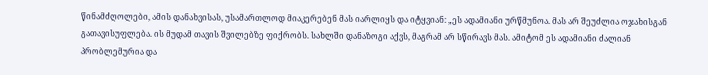წინამძღოლები, ამის დანახვისას, უსამართლოდ მიაკერებენ მას იარლიყს და იტყვიან: „ეს ადამიანი ურწმუნოა. მას არ შეუძლია ოჯახისგან გათავისუფლება. ის მუდამ თავის შვილებზე ფიქრობს. სახლში დანაზოგი აქვს, მაგრამ არ სწირავს მას. ამიტომ ეს ადამიანი ძალიან პრობლემურია და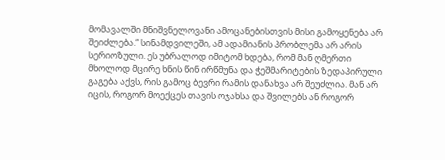მომავალში მნიშვნელოვანი ამოცანებისთვის მისი გამოყენება არ შეიძლება.“ სინამდვილეში, ამ ადამიანის პრობლემა არ არის სერიოზული. ეს უბრალოდ იმიტომ ხდება, რომ მან ღმერთი მხოლოდ მცირე ხნის წინ ირწმუნა და ჭეშმარიტების ზედაპირული გაგება აქვს, რის გამოც ბევრი რამის დანახვა არ შეუძლია. მან არ იცის, როგორ მოექცეს თავის ოჯახსა და შვილებს ან როგორ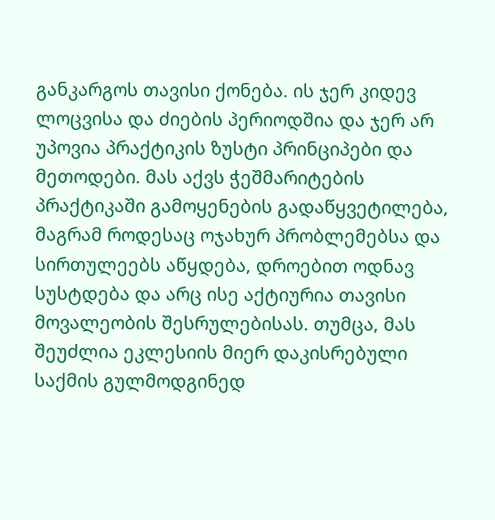განკარგოს თავისი ქონება. ის ჯერ კიდევ ლოცვისა და ძიების პერიოდშია და ჯერ არ უპოვია პრაქტიკის ზუსტი პრინციპები და მეთოდები. მას აქვს ჭეშმარიტების პრაქტიკაში გამოყენების გადაწყვეტილება, მაგრამ როდესაც ოჯახურ პრობლემებსა და სირთულეებს აწყდება, დროებით ოდნავ სუსტდება და არც ისე აქტიურია თავისი მოვალეობის შესრულებისას. თუმცა, მას შეუძლია ეკლესიის მიერ დაკისრებული საქმის გულმოდგინედ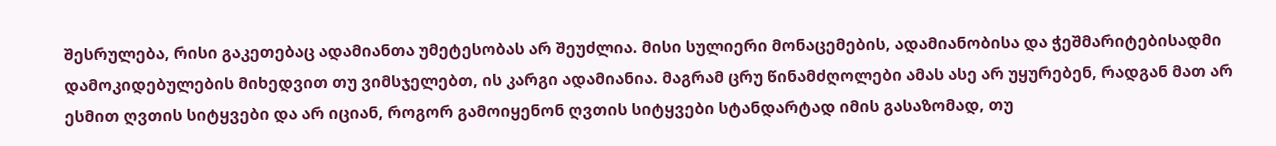შესრულება, რისი გაკეთებაც ადამიანთა უმეტესობას არ შეუძლია. მისი სულიერი მონაცემების, ადამიანობისა და ჭეშმარიტებისადმი დამოკიდებულების მიხედვით თუ ვიმსჯელებთ, ის კარგი ადამიანია. მაგრამ ცრუ წინამძღოლები ამას ასე არ უყურებენ, რადგან მათ არ ესმით ღვთის სიტყვები და არ იციან, როგორ გამოიყენონ ღვთის სიტყვები სტანდარტად იმის გასაზომად, თუ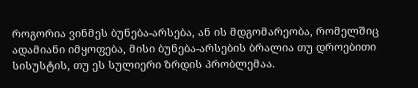როგორია ვინმეს ბუნება-არსება, ან ის მდგომარეობა, რომელშიც ადამიანი იმყოფება, მისი ბუნება-არსების ბრალია თუ დროებითი სისუსტის, თუ ეს სულიერი ზრდის პრობლემაა.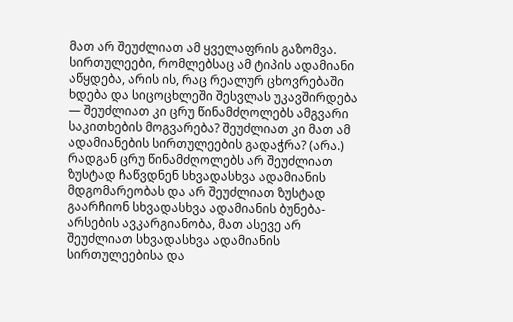მათ არ შეუძლიათ ამ ყველაფრის გაზომვა. სირთულეები, რომლებსაც ამ ტიპის ადამიანი აწყდება, არის ის, რაც რეალურ ცხოვრებაში ხდება და სიცოცხლეში შესვლას უკავშირდება — შეუძლიათ კი ცრუ წინამძღოლებს ამგვარი საკითხების მოგვარება? შეუძლიათ კი მათ ამ ადამიანების სირთულეების გადაჭრა? (არა.) რადგან ცრუ წინამძღოლებს არ შეუძლიათ ზუსტად ჩაწვდნენ სხვადასხვა ადამიანის მდგომარეობას და არ შეუძლიათ ზუსტად გაარჩიონ სხვადასხვა ადამიანის ბუნება-არსების ავკარგიანობა, მათ ასევე არ შეუძლიათ სხვადასხვა ადამიანის სირთულეებისა და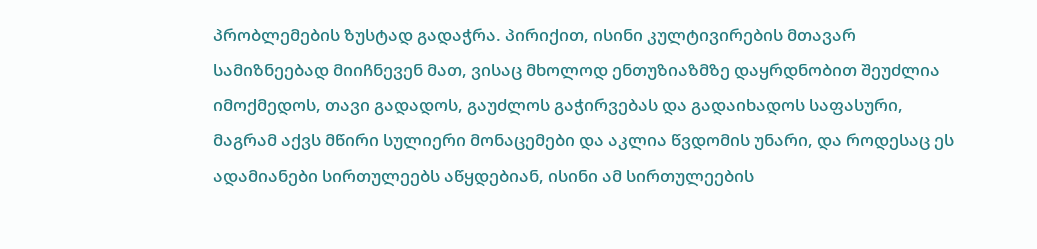პრობლემების ზუსტად გადაჭრა. პირიქით, ისინი კულტივირების მთავარ სამიზნეებად მიიჩნევენ მათ, ვისაც მხოლოდ ენთუზიაზმზე დაყრდნობით შეუძლია იმოქმედოს, თავი გადადოს, გაუძლოს გაჭირვებას და გადაიხადოს საფასური, მაგრამ აქვს მწირი სულიერი მონაცემები და აკლია წვდომის უნარი, და როდესაც ეს ადამიანები სირთულეებს აწყდებიან, ისინი ამ სირთულეების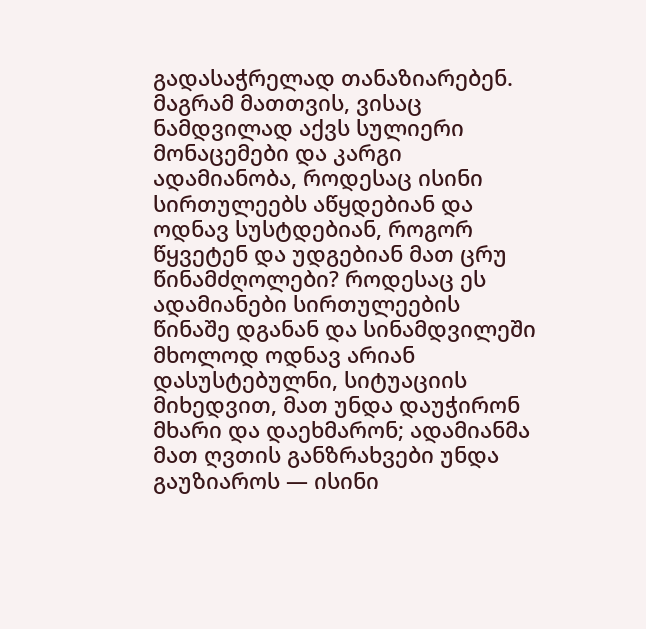გადასაჭრელად თანაზიარებენ. მაგრამ მათთვის, ვისაც ნამდვილად აქვს სულიერი მონაცემები და კარგი ადამიანობა, როდესაც ისინი სირთულეებს აწყდებიან და ოდნავ სუსტდებიან, როგორ წყვეტენ და უდგებიან მათ ცრუ წინამძღოლები? როდესაც ეს ადამიანები სირთულეების წინაშე დგანან და სინამდვილეში მხოლოდ ოდნავ არიან დასუსტებულნი, სიტუაციის მიხედვით, მათ უნდა დაუჭირონ მხარი და დაეხმარონ; ადამიანმა მათ ღვთის განზრახვები უნდა გაუზიაროს — ისინი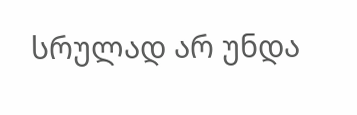სრულად არ უნდა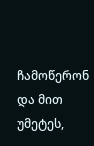ჩამოწერონ და მით უმეტეს,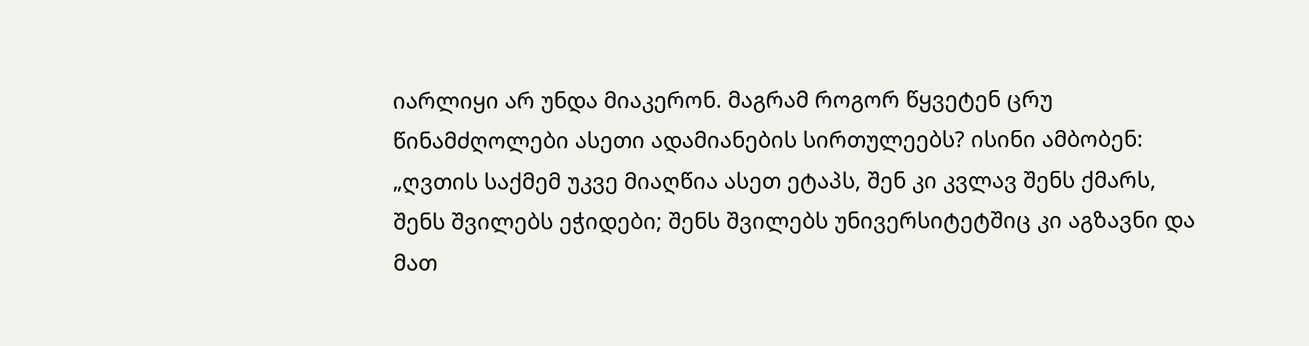იარლიყი არ უნდა მიაკერონ. მაგრამ როგორ წყვეტენ ცრუ წინამძღოლები ასეთი ადამიანების სირთულეებს? ისინი ამბობენ: „ღვთის საქმემ უკვე მიაღწია ასეთ ეტაპს, შენ კი კვლავ შენს ქმარს, შენს შვილებს ეჭიდები; შენს შვილებს უნივერსიტეტშიც კი აგზავნი და მათ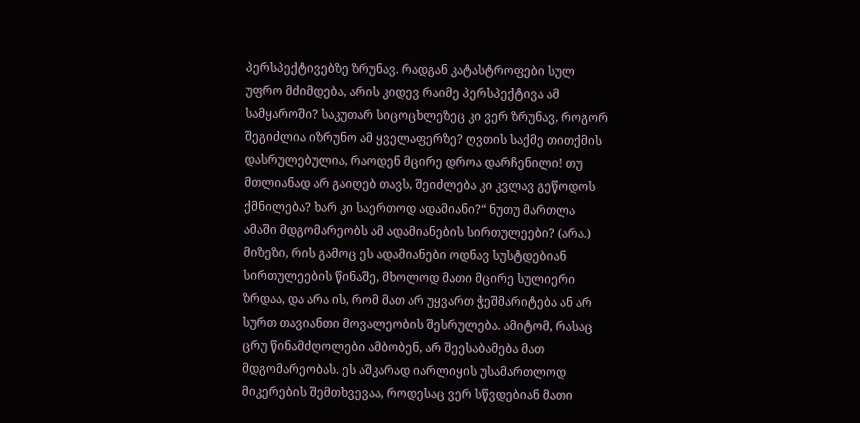პერსპექტივებზე ზრუნავ. რადგან კატასტროფები სულ უფრო მძიმდება, არის კიდევ რაიმე პერსპექტივა ამ სამყაროში? საკუთარ სიცოცხლეზეც კი ვერ ზრუნავ, როგორ შეგიძლია იზრუნო ამ ყველაფერზე? ღვთის საქმე თითქმის დასრულებულია, რაოდენ მცირე დროა დარჩენილი! თუ მთლიანად არ გაიღებ თავს, შეიძლება კი კვლავ გეწოდოს ქმნილება? ხარ კი საერთოდ ადამიანი?“ ნუთუ მართლა ამაში მდგომარეობს ამ ადამიანების სირთულეები? (არა.) მიზეზი, რის გამოც ეს ადამიანები ოდნავ სუსტდებიან სირთულეების წინაშე, მხოლოდ მათი მცირე სულიერი ზრდაა, და არა ის, რომ მათ არ უყვართ ჭეშმარიტება ან არ სურთ თავიანთი მოვალეობის შესრულება. ამიტომ, რასაც ცრუ წინამძღოლები ამბობენ, არ შეესაბამება მათ მდგომარეობას. ეს აშკარად იარლიყის უსამართლოდ მიკერების შემთხვევაა, როდესაც ვერ სწვდებიან მათი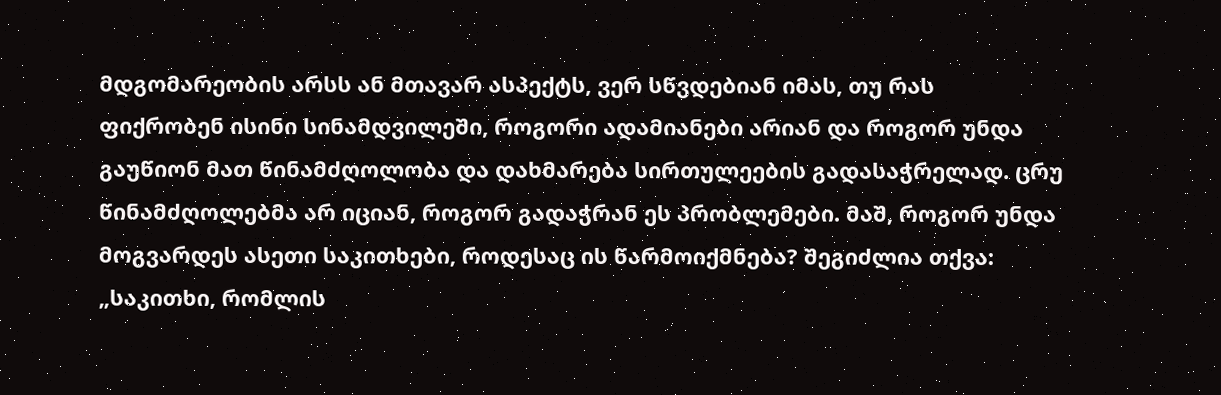მდგომარეობის არსს ან მთავარ ასპექტს, ვერ სწვდებიან იმას, თუ რას ფიქრობენ ისინი სინამდვილეში, როგორი ადამიანები არიან და როგორ უნდა გაუწიონ მათ წინამძღოლობა და დახმარება სირთულეების გადასაჭრელად. ცრუ წინამძღოლებმა არ იციან, როგორ გადაჭრან ეს პრობლემები. მაშ, როგორ უნდა მოგვარდეს ასეთი საკითხები, როდესაც ის წარმოიქმნება? შეგიძლია თქვა: „საკითხი, რომლის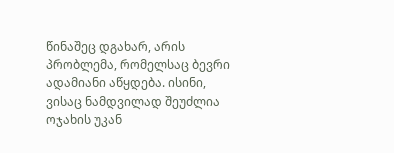წინაშეც დგახარ, არის პრობლემა, რომელსაც ბევრი ადამიანი აწყდება. ისინი, ვისაც ნამდვილად შეუძლია ოჯახის უკან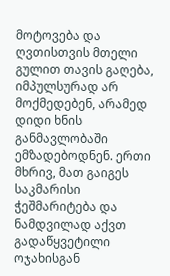მოტოვება და ღვთისთვის მთელი გულით თავის გაღება, იმპულსურად არ მოქმედებენ, არამედ დიდი ხნის განმავლობაში ემზადებოდნენ. ერთი მხრივ, მათ გაიგეს საკმარისი ჭეშმარიტება და ნამდვილად აქვთ გადაწყვეტილი ოჯახისგან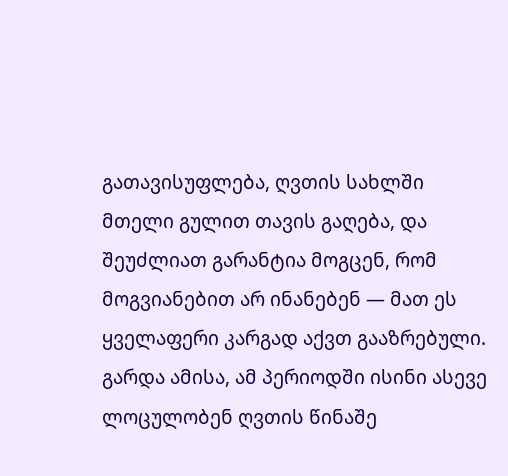გათავისუფლება, ღვთის სახლში მთელი გულით თავის გაღება, და შეუძლიათ გარანტია მოგცენ, რომ მოგვიანებით არ ინანებენ — მათ ეს ყველაფერი კარგად აქვთ გააზრებული. გარდა ამისა, ამ პერიოდში ისინი ასევე ლოცულობენ ღვთის წინაშე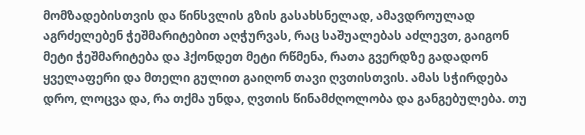მომზადებისთვის და წინსვლის გზის გასახსნელად, ამავდროულად აგრძელებენ ჭეშმარიტებით აღჭურვას, რაც საშუალებას აძლევთ, გაიგონ მეტი ჭეშმარიტება და ჰქონდეთ მეტი რწმენა, რათა გვერდზე გადადონ ყველაფერი და მთელი გულით გაიღონ თავი ღვთისთვის. ამას სჭირდება დრო, ლოცვა და, რა თქმა უნდა, ღვთის წინამძღოლობა და განგებულება. თუ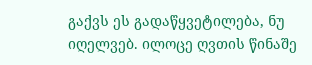გაქვს ეს გადაწყვეტილება, ნუ იღელვებ. ილოცე ღვთის წინაშე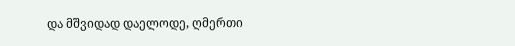და მშვიდად დაელოდე, ღმერთი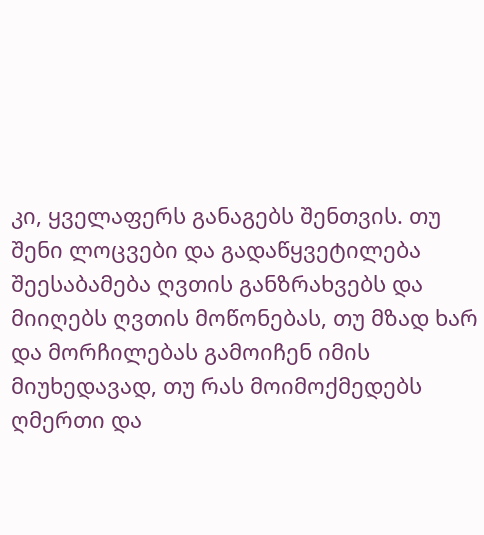კი, ყველაფერს განაგებს შენთვის. თუ შენი ლოცვები და გადაწყვეტილება შეესაბამება ღვთის განზრახვებს და მიიღებს ღვთის მოწონებას, თუ მზად ხარ და მორჩილებას გამოიჩენ იმის მიუხედავად, თუ რას მოიმოქმედებს ღმერთი და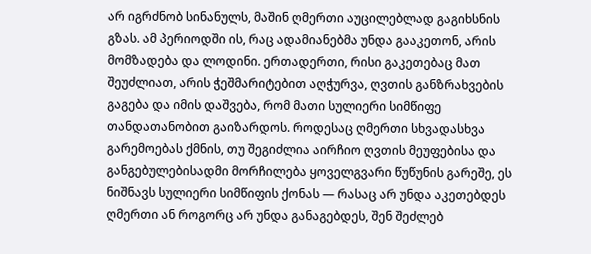არ იგრძნობ სინანულს, მაშინ ღმერთი აუცილებლად გაგიხსნის გზას. ამ პერიოდში ის, რაც ადამიანებმა უნდა გააკეთონ, არის მომზადება და ლოდინი. ერთადერთი, რისი გაკეთებაც მათ შეუძლიათ, არის ჭეშმარიტებით აღჭურვა, ღვთის განზრახვების გაგება და იმის დაშვება, რომ მათი სულიერი სიმწიფე თანდათანობით გაიზარდოს. როდესაც ღმერთი სხვადასხვა გარემოებას ქმნის, თუ შეგიძლია აირჩიო ღვთის მეუფებისა და განგებულებისადმი მორჩილება ყოველგვარი წუწუნის გარეშე, ეს ნიშნავს სულიერი სიმწიფის ქონას — რასაც არ უნდა აკეთებდეს ღმერთი ან როგორც არ უნდა განაგებდეს, შენ შეძლებ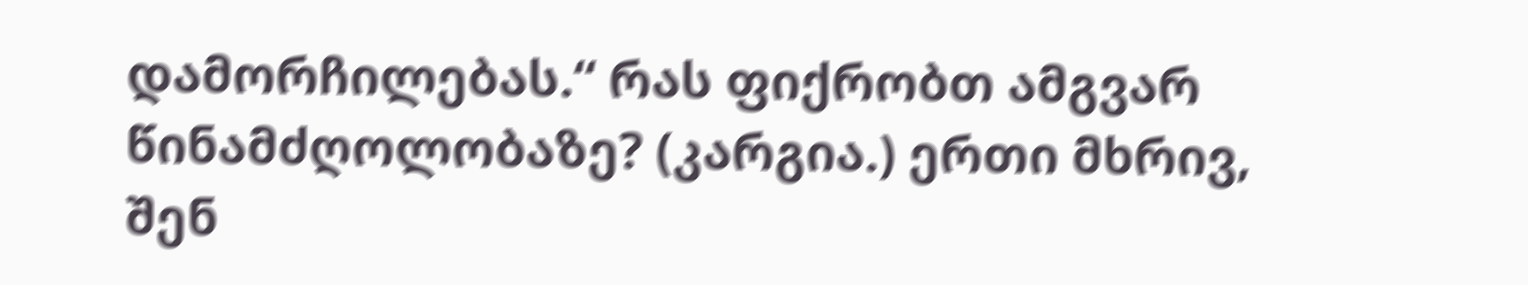დამორჩილებას.“ რას ფიქრობთ ამგვარ წინამძღოლობაზე? (კარგია.) ერთი მხრივ, შენ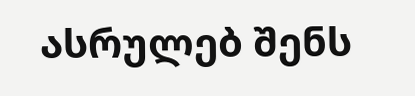ასრულებ შენს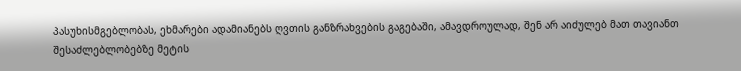პასუხისმგებლობას, ეხმარები ადამიანებს ღვთის განზრახვების გაგებაში, ამავდროულად, შენ არ აიძულებ მათ თავიანთ შესაძლებლობებზე მეტის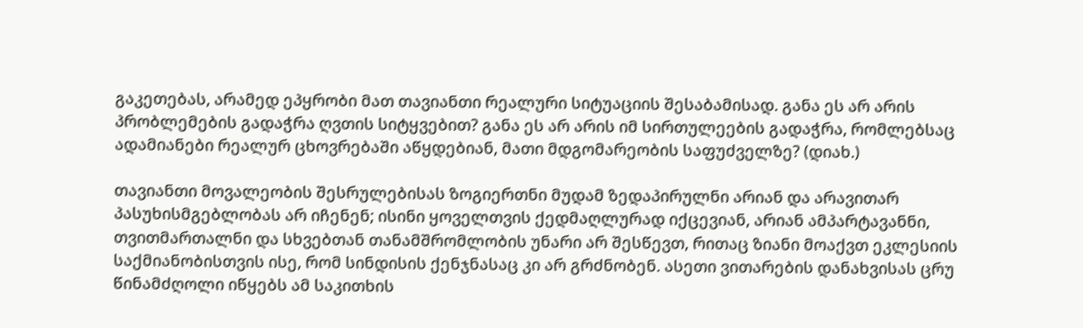გაკეთებას, არამედ ეპყრობი მათ თავიანთი რეალური სიტუაციის შესაბამისად. განა ეს არ არის პრობლემების გადაჭრა ღვთის სიტყვებით? განა ეს არ არის იმ სირთულეების გადაჭრა, რომლებსაც ადამიანები რეალურ ცხოვრებაში აწყდებიან, მათი მდგომარეობის საფუძველზე? (დიახ.)

თავიანთი მოვალეობის შესრულებისას ზოგიერთნი მუდამ ზედაპირულნი არიან და არავითარ პასუხისმგებლობას არ იჩენენ; ისინი ყოველთვის ქედმაღლურად იქცევიან, არიან ამპარტავანნი, თვითმართალნი და სხვებთან თანამშრომლობის უნარი არ შესწევთ, რითაც ზიანი მოაქვთ ეკლესიის საქმიანობისთვის ისე, რომ სინდისის ქენჯნასაც კი არ გრძნობენ. ასეთი ვითარების დანახვისას ცრუ წინამძღოლი იწყებს ამ საკითხის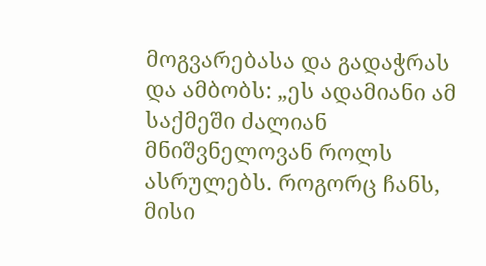მოგვარებასა და გადაჭრას და ამბობს: „ეს ადამიანი ამ საქმეში ძალიან მნიშვნელოვან როლს ასრულებს. როგორც ჩანს, მისი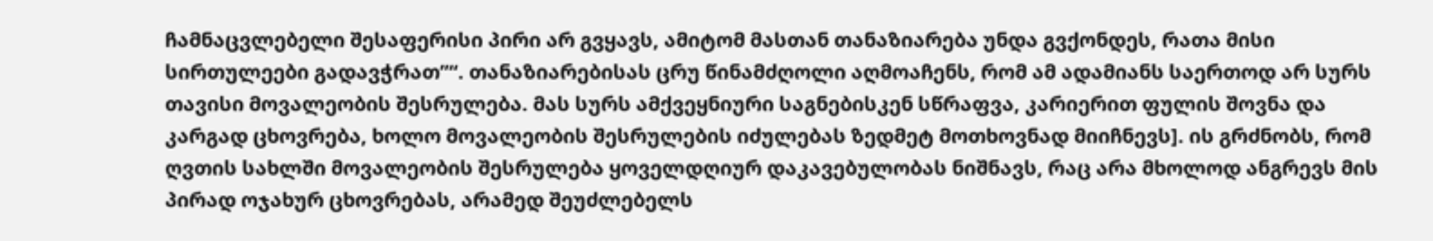ჩამნაცვლებელი შესაფერისი პირი არ გვყავს, ამიტომ მასთან თანაზიარება უნდა გვქონდეს, რათა მისი სირთულეები გადავჭრათ”“. თანაზიარებისას ცრუ წინამძღოლი აღმოაჩენს, რომ ამ ადამიანს საერთოდ არ სურს თავისი მოვალეობის შესრულება. მას სურს ამქვეყნიური საგნებისკენ სწრაფვა, კარიერით ფულის შოვნა და კარგად ცხოვრება, ხოლო მოვალეობის შესრულების იძულებას ზედმეტ მოთხოვნად მიიჩნევს]. ის გრძნობს, რომ ღვთის სახლში მოვალეობის შესრულება ყოველდღიურ დაკავებულობას ნიშნავს, რაც არა მხოლოდ ანგრევს მის პირად ოჯახურ ცხოვრებას, არამედ შეუძლებელს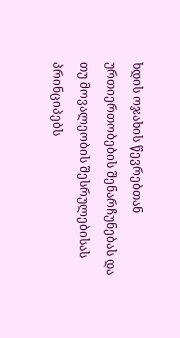ხდის ოჯახის წევრებთან ურთიერთობების შენარჩუნებას და თუ მოვალეობის შესრულებისას პრინციპებს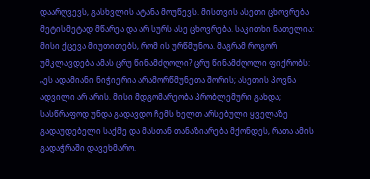დაარღვევს, გასხვლის ატანა მოუწევს. მისთვის ასეთი ცხოვრება მეტისმეტად მწარეა და არ სურს ასე ცხოვრება. საკითხი ნათელია: მისი ქცევა მიუთითებს, რომ ის ურწმუნოა. მაგრამ როგორ უმკლავდება ამას ცრუ წინამძღოლი? ცრუ წინამძღოლი ფიქრობს: „ეს ადამიანი ნიჭიერია არამორწმუნეთა შორის; ასეთის პოვნა ადვილი არ არის. მისი მდგომარეობა პრობლემური გახდა; სასწრაფოდ უნდა გადავდო ჩემს ხელთ არსებული ყველაზე გადაუდებელი საქმე და მასთან თანაზიარება მქონდეს, რათა ამის გადაჭრაში დავეხმარო.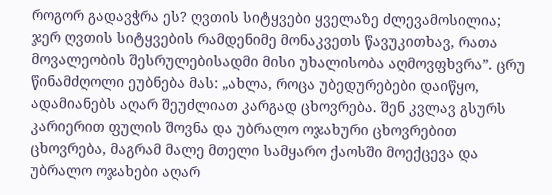როგორ გადავჭრა ეს? ღვთის სიტყვები ყველაზე ძლევამოსილია; ჯერ ღვთის სიტყვების რამდენიმე მონაკვეთს წავუკითხავ, რათა მოვალეობის შესრულებისადმი მისი უხალისობა აღმოვფხვრა”. ცრუ წინამძღოლი ეუბნება მას: „ახლა, როცა უბედურებები დაიწყო, ადამიანებს აღარ შეუძლიათ კარგად ცხოვრება. შენ კვლავ გსურს კარიერით ფულის შოვნა და უბრალო ოჯახური ცხოვრებით ცხოვრება, მაგრამ მალე მთელი სამყარო ქაოსში მოექცევა და უბრალო ოჯახები აღარ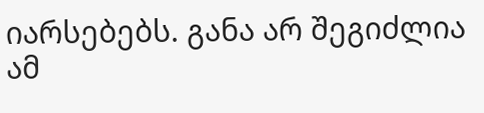იარსებებს. განა არ შეგიძლია ამ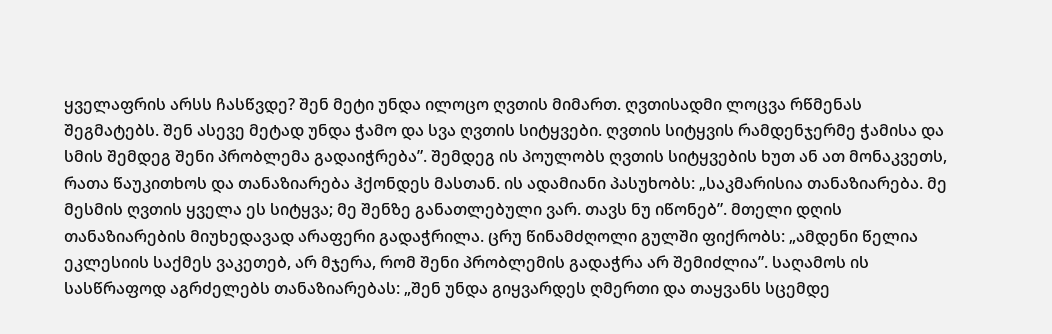ყველაფრის არსს ჩასწვდე? შენ მეტი უნდა ილოცო ღვთის მიმართ. ღვთისადმი ლოცვა რწმენას შეგმატებს. შენ ასევე მეტად უნდა ჭამო და სვა ღვთის სიტყვები. ღვთის სიტყვის რამდენჯერმე ჭამისა და სმის შემდეგ შენი პრობლემა გადაიჭრება”. შემდეგ ის პოულობს ღვთის სიტყვების ხუთ ან ათ მონაკვეთს, რათა წაუკითხოს და თანაზიარება ჰქონდეს მასთან. ის ადამიანი პასუხობს: „საკმარისია თანაზიარება. მე მესმის ღვთის ყველა ეს სიტყვა; მე შენზე განათლებული ვარ. თავს ნუ იწონებ”. მთელი დღის თანაზიარების მიუხედავად არაფერი გადაჭრილა. ცრუ წინამძღოლი გულში ფიქრობს: „ამდენი წელია ეკლესიის საქმეს ვაკეთებ, არ მჯერა, რომ შენი პრობლემის გადაჭრა არ შემიძლია”. საღამოს ის სასწრაფოდ აგრძელებს თანაზიარებას: „შენ უნდა გიყვარდეს ღმერთი და თაყვანს სცემდე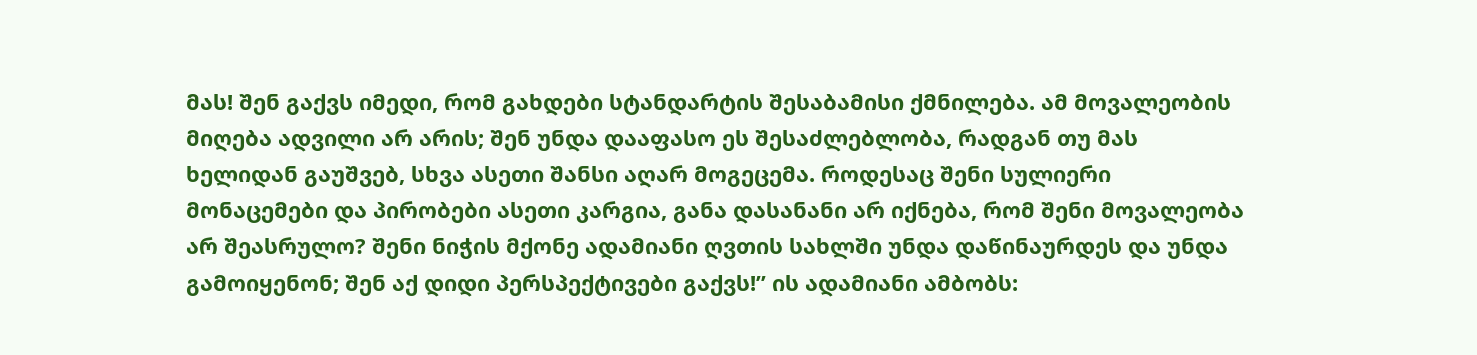მას! შენ გაქვს იმედი, რომ გახდები სტანდარტის შესაბამისი ქმნილება. ამ მოვალეობის მიღება ადვილი არ არის; შენ უნდა დააფასო ეს შესაძლებლობა, რადგან თუ მას ხელიდან გაუშვებ, სხვა ასეთი შანსი აღარ მოგეცემა. როდესაც შენი სულიერი მონაცემები და პირობები ასეთი კარგია, განა დასანანი არ იქნება, რომ შენი მოვალეობა არ შეასრულო? შენი ნიჭის მქონე ადამიანი ღვთის სახლში უნდა დაწინაურდეს და უნდა გამოიყენონ; შენ აქ დიდი პერსპექტივები გაქვს!” ის ადამიანი ამბობს: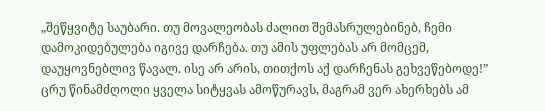„შეწყვიტე საუბარი. თუ მოვალეობას ძალით შემასრულებინებ, ჩემი დამოკიდებულება იგივე დარჩება. თუ ამის უფლებას არ მომცემ, დაუყოვნებლივ წავალ. ისე არ არის, თითქოს აქ დარჩენას გეხვეწებოდე!” ცრუ წინამძღოლი ყველა სიტყვას ამოწურავს, მაგრამ ვერ ახერხებს ამ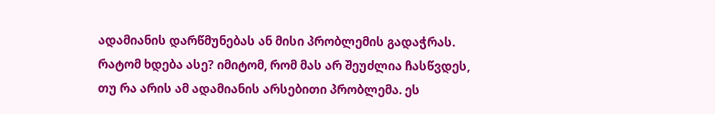ადამიანის დარწმუნებას ან მისი პრობლემის გადაჭრას. რატომ ხდება ასე? იმიტომ, რომ მას არ შეუძლია ჩასწვდეს, თუ რა არის ამ ადამიანის არსებითი პრობლემა. ეს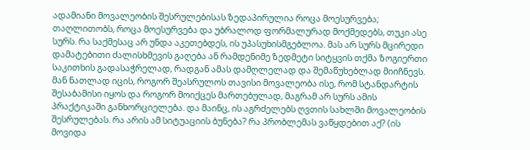ადამიანი მოვალეობის შესრულებისას ზედაპირულია როცა მოესურვება; თაღლითობს, როცა მოესურვება და უბრალოდ ფორმალურად მოქმედებს, თუკი ასე სურს. რა საქმესაც არ უნდა აკეთებდეს, ის უპასუხისმგებლოა. მას არ სურს მცირედი დამატებითი ძალისხმევის გაღება ან რამდენიმე ზედმეტი სიტყვის თქმა ზოგიერთი საკითხის გადასაჭრელად, რადგან ამას დამღლელად და შემაწუხებლად მიიჩნევს. მან ნათლად იცის, როგორ შეასრულოს თავისი მოვალეობა ისე, რომ სტანდარტის შესაბამისი იყოს და როგორ მოიქცეს მართებულად, მაგრამ არ სურს ამის პრაქტიკაში განხორციელება. და მაინც, ის აგრძელებს ღვთის სახლში მოვალეობის შესრულებას. რა არის ამ სიტუაციის ბუნება? რა პრობლემას ვაწყდებით აქ? (ის მოვიდა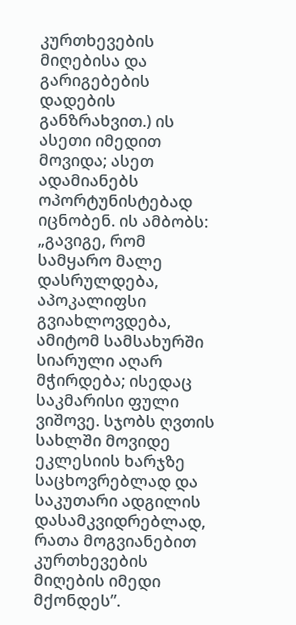კურთხევების მიღებისა და გარიგებების დადების განზრახვით.) ის ასეთი იმედით მოვიდა; ასეთ ადამიანებს ოპორტუნისტებად იცნობენ. ის ამბობს: „გავიგე, რომ სამყარო მალე დასრულდება, აპოკალიფსი გვიახლოვდება, ამიტომ სამსახურში სიარული აღარ მჭირდება; ისედაც საკმარისი ფული ვიშოვე. სჯობს ღვთის სახლში მოვიდე ეკლესიის ხარჯზე საცხოვრებლად და საკუთარი ადგილის დასამკვიდრებლად, რათა მოგვიანებით კურთხევების მიღების იმედი მქონდეს”.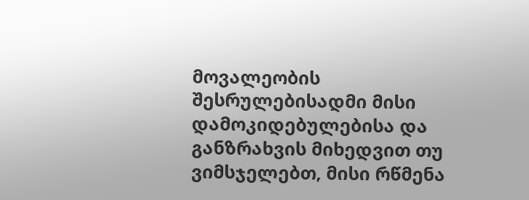მოვალეობის შესრულებისადმი მისი დამოკიდებულებისა და განზრახვის მიხედვით თუ ვიმსჯელებთ, მისი რწმენა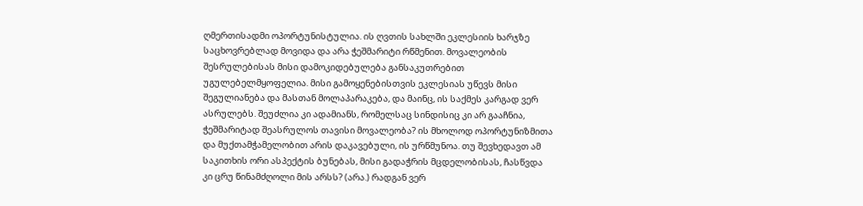ღმერთისადმი ოპორტუნისტულია. ის ღვთის სახლში ეკლესიის ხარჯზე საცხოვრებლად მოვიდა და არა ჭეშმარიტი რწმენით. მოვალეობის შესრულებისას მისი დამოკიდებულება განსაკუთრებით უგულებელმყოფელია. მისი გამოყენებისთვის ეკლესიას უწევს მისი შეგულიანება და მასთან მოლაპარაკება, და მაინც, ის საქმეს კარგად ვერ ასრულებს. შეუძლია კი ადამიანს, რომელსაც სინდისიც კი არ გააჩნია, ჭეშმარიტად შეასრულოს თავისი მოვალეობა? ის მხოლოდ ოპორტუნიზმითა და მუქთამჭამელობით არის დაკავებული, ის ურწმუნოა. თუ შევხედავთ ამ საკითხის ორი ასპექტის ბუნებას, მისი გადაჭრის მცდელობისას, ჩასწვდა კი ცრუ წინამძღოლი მის არსს? (არა.) რადგან ვერ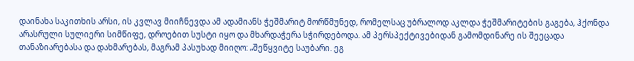დაინახა საკითხის არსი, ის კვლავ მიიჩნევდა ამ ადამიანს ჭეშმარიტ მორწმუნედ, რომელსაც უბრალოდ აკლდა ჭეშმარიტების გაგება, ჰქონდა არასრული სულიერი სიმწიფე, დროებით სუსტი იყო და მხარდაჭერა სჭირდებოდა. ამ პერსპექტივებიდან გამომდინარე ის შეეცადა თანაზიარებასა და დახმარებას, მაგრამ პასუხად მიიღო: „შეწყვიტე საუბარი. ეგ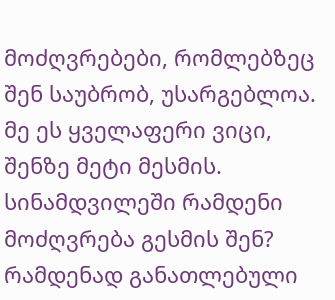მოძღვრებები, რომლებზეც შენ საუბრობ, უსარგებლოა. მე ეს ყველაფერი ვიცი, შენზე მეტი მესმის. სინამდვილეში რამდენი მოძღვრება გესმის შენ? რამდენად განათლებული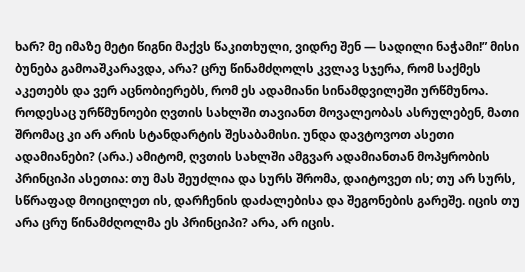ხარ? მე იმაზე მეტი წიგნი მაქვს წაკითხული, ვიდრე შენ — სადილი ნაჭამი!” მისი ბუნება გამოაშკარავდა, არა? ცრუ წინამძღოლს კვლავ სჯერა, რომ საქმეს აკეთებს და ვერ აცნობიერებს, რომ ეს ადამიანი სინამდვილეში ურწმუნოა. როდესაც ურწმუნოები ღვთის სახლში თავიანთ მოვალეობას ასრულებენ, მათი შრომაც კი არ არის სტანდარტის შესაბამისი. უნდა დავტოვოთ ასეთი ადამიანები? (არა.) ამიტომ, ღვთის სახლში ამგვარ ადამიანთან მოპყრობის პრინციპი ასეთია: თუ მას შეუძლია და სურს შრომა, დაიტოვეთ ის; თუ არ სურს, სწრაფად მოიცილეთ ის, დარჩენის დაძალებისა და შეგონების გარეშე. იცის თუ არა ცრუ წინამძღოლმა ეს პრინციპი? არა, არ იცის.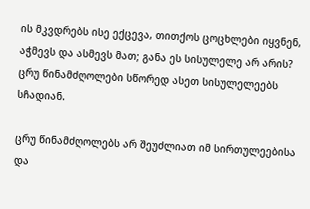ის მკვდრებს ისე ექცევა, თითქოს ცოცხლები იყვნენ, აჭმევს და ასმევს მათ; განა ეს სისულელე არ არის? ცრუ წინამძღოლები სწორედ ასეთ სისულელეებს სჩადიან.

ცრუ წინამძღოლებს არ შეუძლიათ იმ სირთულეებისა და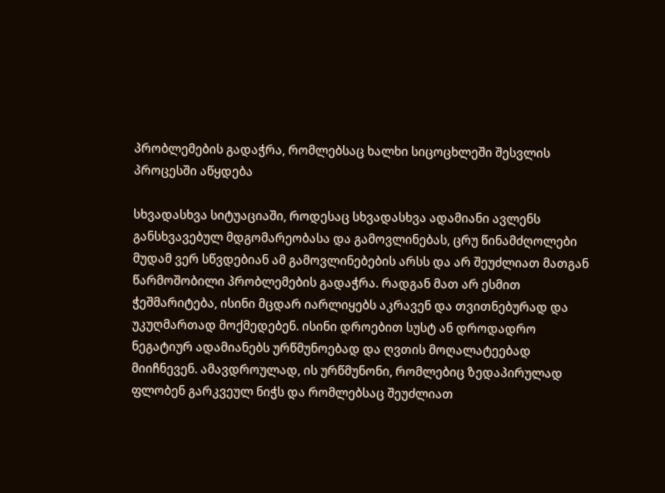პრობლემების გადაჭრა, რომლებსაც ხალხი სიცოცხლეში შესვლის პროცესში აწყდება

სხვადასხვა სიტუაციაში, როდესაც სხვადასხვა ადამიანი ავლენს განსხვავებულ მდგომარეობასა და გამოვლინებას, ცრუ წინამძღოლები მუდამ ვერ სწვდებიან ამ გამოვლინებების არსს და არ შეუძლიათ მათგან წარმოშობილი პრობლემების გადაჭრა. რადგან მათ არ ესმით ჭეშმარიტება, ისინი მცდარ იარლიყებს აკრავენ და თვითნებურად და უკუღმართად მოქმედებენ. ისინი დროებით სუსტ ან დროდადრო ნეგატიურ ადამიანებს ურწმუნოებად და ღვთის მოღალატეებად მიიჩნევენ. ამავდროულად, ის ურწმუნონი, რომლებიც ზედაპირულად ფლობენ გარკვეულ ნიჭს და რომლებსაც შეუძლიათ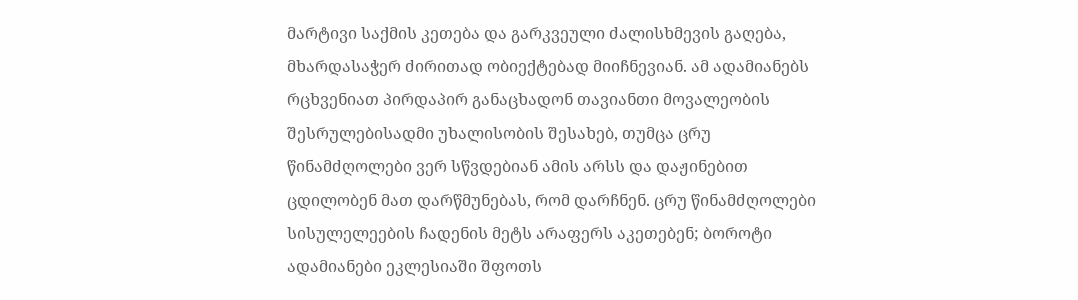მარტივი საქმის კეთება და გარკვეული ძალისხმევის გაღება, მხარდასაჭერ ძირითად ობიექტებად მიიჩნევიან. ამ ადამიანებს რცხვენიათ პირდაპირ განაცხადონ თავიანთი მოვალეობის შესრულებისადმი უხალისობის შესახებ, თუმცა ცრუ წინამძღოლები ვერ სწვდებიან ამის არსს და დაჟინებით ცდილობენ მათ დარწმუნებას, რომ დარჩნენ. ცრუ წინამძღოლები სისულელეების ჩადენის მეტს არაფერს აკეთებენ; ბოროტი ადამიანები ეკლესიაში შფოთს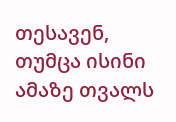თესავენ, თუმცა ისინი ამაზე თვალს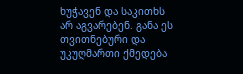ხუჭავენ და საკითხს არ აგვარებენ. განა ეს თვითნებური და უკუღმართი ქმედება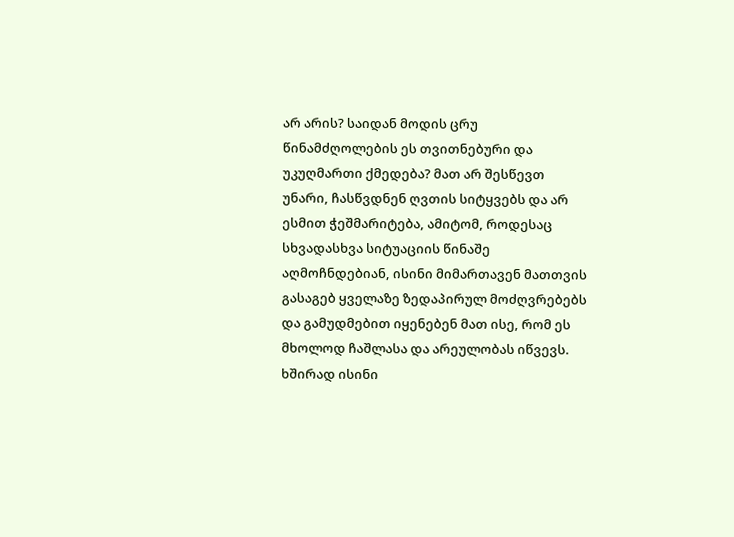არ არის? საიდან მოდის ცრუ წინამძღოლების ეს თვითნებური და უკუღმართი ქმედება? მათ არ შესწევთ უნარი, ჩასწვდნენ ღვთის სიტყვებს და არ ესმით ჭეშმარიტება, ამიტომ, როდესაც სხვადასხვა სიტუაციის წინაშე აღმოჩნდებიან, ისინი მიმართავენ მათთვის გასაგებ ყველაზე ზედაპირულ მოძღვრებებს და გამუდმებით იყენებენ მათ ისე, რომ ეს მხოლოდ ჩაშლასა და არეულობას იწვევს. ხშირად ისინი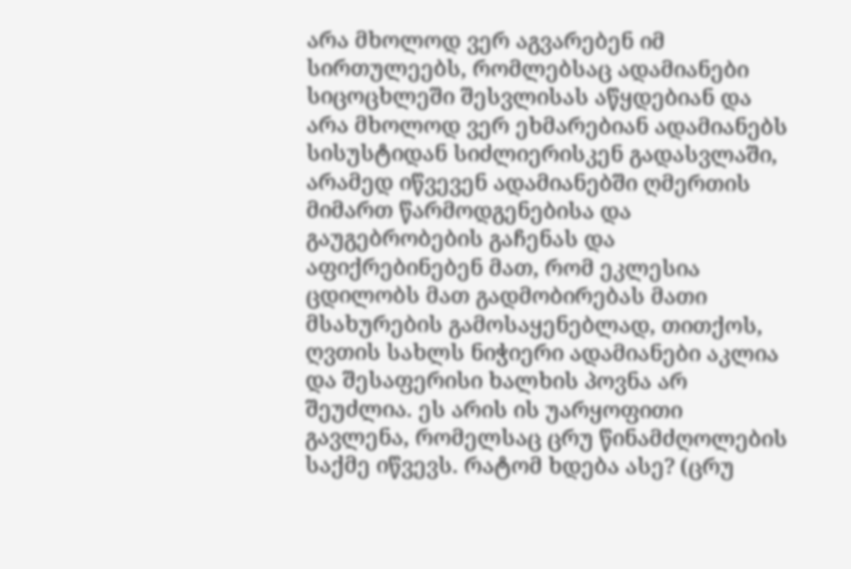არა მხოლოდ ვერ აგვარებენ იმ სირთულეებს, რომლებსაც ადამიანები სიცოცხლეში შესვლისას აწყდებიან და არა მხოლოდ ვერ ეხმარებიან ადამიანებს სისუსტიდან სიძლიერისკენ გადასვლაში, არამედ იწვევენ ადამიანებში ღმერთის მიმართ წარმოდგენებისა და გაუგებრობების გაჩენას და აფიქრებინებენ მათ, რომ ეკლესია ცდილობს მათ გადმობირებას მათი მსახურების გამოსაყენებლად, თითქოს, ღვთის სახლს ნიჭიერი ადამიანები აკლია და შესაფერისი ხალხის პოვნა არ შეუძლია. ეს არის ის უარყოფითი გავლენა, რომელსაც ცრუ წინამძღოლების საქმე იწვევს. რატომ ხდება ასე? (ცრუ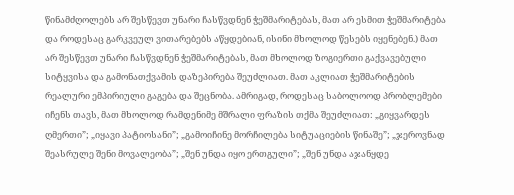წინამძღოლებს არ შესწევთ უნარი ჩასწვდნენ ჭეშმარიტებას, მათ არ ესმით ჭეშმარიტება და როდესაც გარკვეულ ვითარებებს აწყდებიან, ისინი მხოლოდ წესებს იყენებენ.) მათ არ შესწევთ უნარი ჩასწვდნენ ჭეშმარიტებას, მათ მხოლოდ ზოგიერთი გაქვავებული სიტყვისა და გამონათქვამის დაზეპირება შეუძლიათ. მათ აკლიათ ჭეშმარიტების რეალური ემპირიული გაგება და შეცნობა. ამრიგად, როდესაც საბოლოოდ პრობლემები იჩენს თავს, მათ მხოლოდ რამდენიმე მშრალი ფრაზის თქმა შეუძლიათ: „გიყვარდეს ღმერთი”; „იყავი პატიოსანი”; „გამოიჩინე მორჩილება სიტუაციების წინაშე”; „ჯეროვნად შეასრულე შენი მოვალეობა”; „შენ უნდა იყო ერთგული”; „შენ უნდა აჯანყდე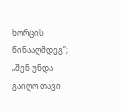ხორცის წინააღმდეგ”; „შენ უნდა გაიღო თავი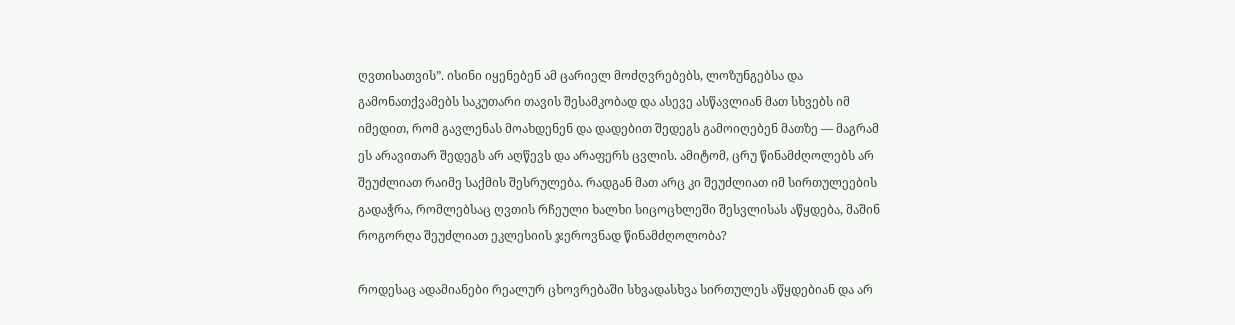ღვთისათვის”. ისინი იყენებენ ამ ცარიელ მოძღვრებებს, ლოზუნგებსა და გამონათქვამებს საკუთარი თავის შესამკობად და ასევე ასწავლიან მათ სხვებს იმ იმედით, რომ გავლენას მოახდენენ და დადებით შედეგს გამოიღებენ მათზე — მაგრამ ეს არავითარ შედეგს არ აღწევს და არაფერს ცვლის. ამიტომ, ცრუ წინამძღოლებს არ შეუძლიათ რაიმე საქმის შესრულება. რადგან მათ არც კი შეუძლიათ იმ სირთულეების გადაჭრა, რომლებსაც ღვთის რჩეული ხალხი სიცოცხლეში შესვლისას აწყდება, მაშინ როგორღა შეუძლიათ ეკლესიის ჯეროვნად წინამძღოლობა?

როდესაც ადამიანები რეალურ ცხოვრებაში სხვადასხვა სირთულეს აწყდებიან და არ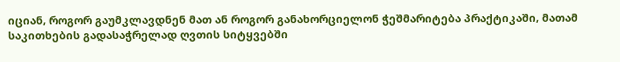იციან, როგორ გაუმკლავდნენ მათ ან როგორ განახორციელონ ჭეშმარიტება პრაქტიკაში, მათამ საკითხების გადასაჭრელად ღვთის სიტყვებში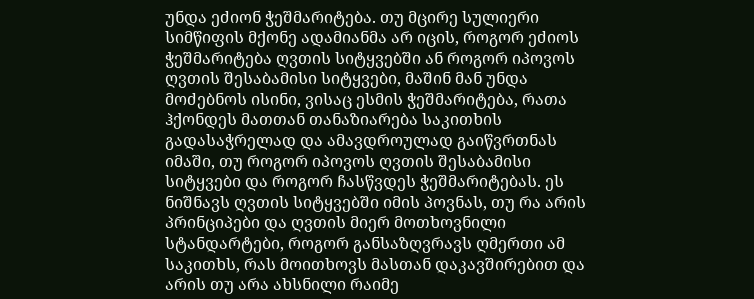უნდა ეძიონ ჭეშმარიტება. თუ მცირე სულიერი სიმწიფის მქონე ადამიანმა არ იცის, როგორ ეძიოს ჭეშმარიტება ღვთის სიტყვებში ან როგორ იპოვოს ღვთის შესაბამისი სიტყვები, მაშინ მან უნდა მოძებნოს ისინი, ვისაც ესმის ჭეშმარიტება, რათა ჰქონდეს მათთან თანაზიარება საკითხის გადასაჭრელად და ამავდროულად გაიწვრთნას იმაში, თუ როგორ იპოვოს ღვთის შესაბამისი სიტყვები და როგორ ჩასწვდეს ჭეშმარიტებას. ეს ნიშნავს ღვთის სიტყვებში იმის პოვნას, თუ რა არის პრინციპები და ღვთის მიერ მოთხოვნილი სტანდარტები, როგორ განსაზღვრავს ღმერთი ამ საკითხს, რას მოითხოვს მასთან დაკავშირებით და არის თუ არა ახსნილი რაიმე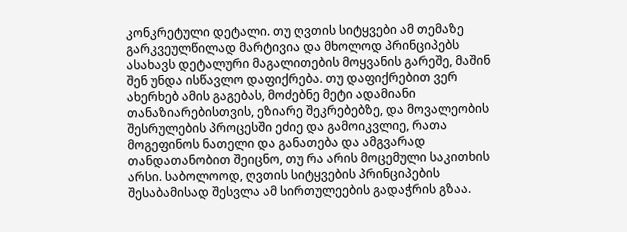კონკრეტული დეტალი. თუ ღვთის სიტყვები ამ თემაზე გარკვეულწილად მარტივია და მხოლოდ პრინციპებს ასახავს დეტალური მაგალითების მოყვანის გარეშე, მაშინ შენ უნდა ისწავლო დაფიქრება. თუ დაფიქრებით ვერ ახერხებ ამის გაგებას, მოძებნე მეტი ადამიანი თანაზიარებისთვის, ეზიარე შეკრებებზე, და მოვალეობის შესრულების პროცესში ეძიე და გამოიკვლიე, რათა მოგეფინოს ნათელი და განათება და ამგვარად თანდათანობით შეიცნო, თუ რა არის მოცემული საკითხის არსი. საბოლოოდ, ღვთის სიტყვების პრინციპების შესაბამისად შესვლა ამ სირთულეების გადაჭრის გზაა.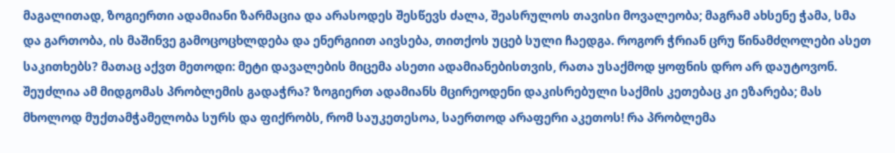მაგალითად, ზოგიერთი ადამიანი ზარმაცია და არასოდეს შესწევს ძალა, შეასრულოს თავისი მოვალეობა; მაგრამ ახსენე ჭამა, სმა და გართობა, ის მაშინვე გამოცოცხლდება და ენერგიით აივსება, თითქოს უცებ სული ჩაედგა. როგორ ჭრიან ცრუ წინამძღოლები ასეთ საკითხებს? მათაც აქვთ მეთოდი: მეტი დავალების მიცემა ასეთი ადამიანებისთვის, რათა უსაქმოდ ყოფნის დრო არ დაუტოვონ. შეუძლია ამ მიდგომას პრობლემის გადაჭრა? ზოგიერთ ადამიანს მცირეოდენი დაკისრებული საქმის კეთებაც კი ეზარება; მას მხოლოდ მუქთამჭამელობა სურს და ფიქრობს, რომ საუკეთესოა, საერთოდ არაფერი აკეთოს! რა პრობლემა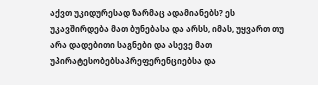აქვთ უკიდურესად ზარმაც ადამიანებს? ეს უკავშირდება მათ ბუნებასა და არსს, იმას, უყვართ თუ არა დადებითი საგნები და ასევე მათ უპირატესობებსაპრეფერენციებსა და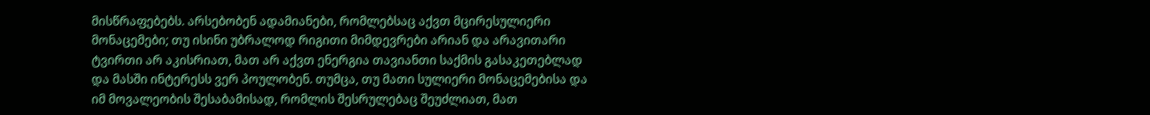მისწრაფებებს. არსებობენ ადამიანები, რომლებსაც აქვთ მცირესულიერი მონაცემები; თუ ისინი უბრალოდ რიგითი მიმდევრები არიან და არავითარი ტვირთი არ აკისრიათ, მათ არ აქვთ ენერგია თავიანთი საქმის გასაკეთებლად და მასში ინტერესს ვერ პოულობენ. თუმცა, თუ მათი სულიერი მონაცემებისა და იმ მოვალეობის შესაბამისად, რომლის შესრულებაც შეუძლიათ, მათ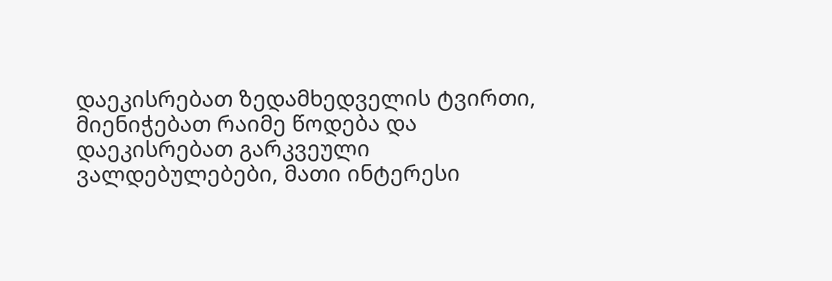დაეკისრებათ ზედამხედველის ტვირთი, მიენიჭებათ რაიმე წოდება და დაეკისრებათ გარკვეული ვალდებულებები, მათი ინტერესი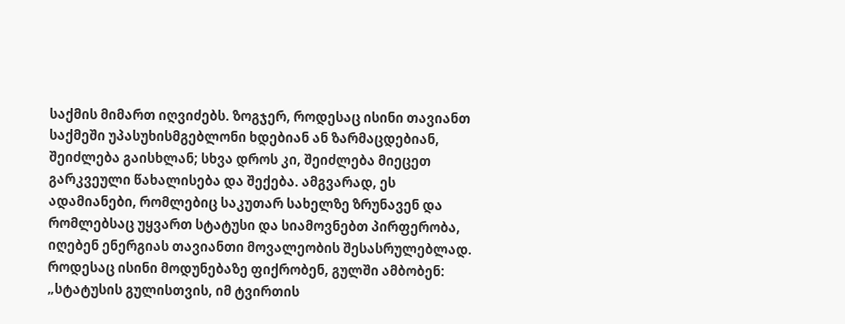საქმის მიმართ იღვიძებს. ზოგჯერ, როდესაც ისინი თავიანთ საქმეში უპასუხისმგებლონი ხდებიან ან ზარმაცდებიან, შეიძლება გაისხლან; სხვა დროს კი, შეიძლება მიეცეთ გარკვეული წახალისება და შექება. ამგვარად, ეს ადამიანები, რომლებიც საკუთარ სახელზე ზრუნავენ და რომლებსაც უყვართ სტატუსი და სიამოვნებთ პირფერობა, იღებენ ენერგიას თავიანთი მოვალეობის შესასრულებლად. როდესაც ისინი მოდუნებაზე ფიქრობენ, გულში ამბობენ: „სტატუსის გულისთვის, იმ ტვირთის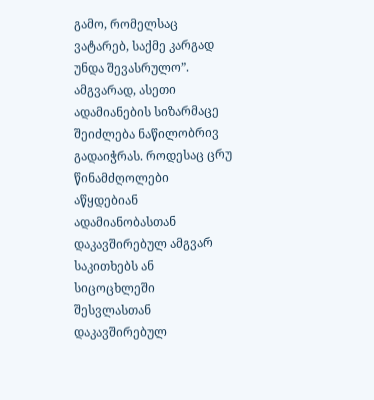გამო, რომელსაც ვატარებ, საქმე კარგად უნდა შევასრულო”. ამგვარად, ასეთი ადამიანების სიზარმაცე შეიძლება ნაწილობრივ გადაიჭრას. როდესაც ცრუ წინამძღოლები აწყდებიან ადამიანობასთან დაკავშირებულ ამგვარ საკითხებს ან სიცოცხლეში შესვლასთან დაკავშირებულ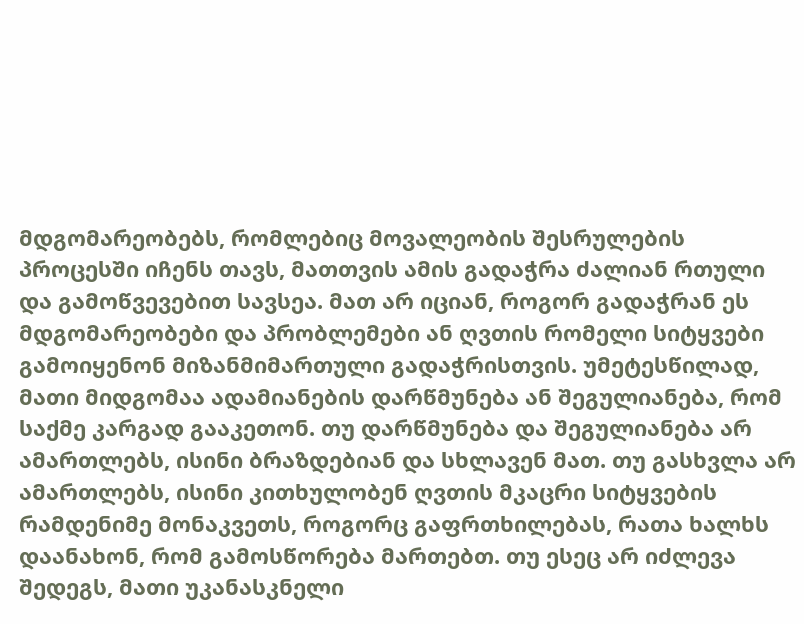მდგომარეობებს, რომლებიც მოვალეობის შესრულების პროცესში იჩენს თავს, მათთვის ამის გადაჭრა ძალიან რთული და გამოწვევებით სავსეა. მათ არ იციან, როგორ გადაჭრან ეს მდგომარეობები და პრობლემები ან ღვთის რომელი სიტყვები გამოიყენონ მიზანმიმართული გადაჭრისთვის. უმეტესწილად, მათი მიდგომაა ადამიანების დარწმუნება ან შეგულიანება, რომ საქმე კარგად გააკეთონ. თუ დარწმუნება და შეგულიანება არ ამართლებს, ისინი ბრაზდებიან და სხლავენ მათ. თუ გასხვლა არ ამართლებს, ისინი კითხულობენ ღვთის მკაცრი სიტყვების რამდენიმე მონაკვეთს, როგორც გაფრთხილებას, რათა ხალხს დაანახონ, რომ გამოსწორება მართებთ. თუ ესეც არ იძლევა შედეგს, მათი უკანასკნელი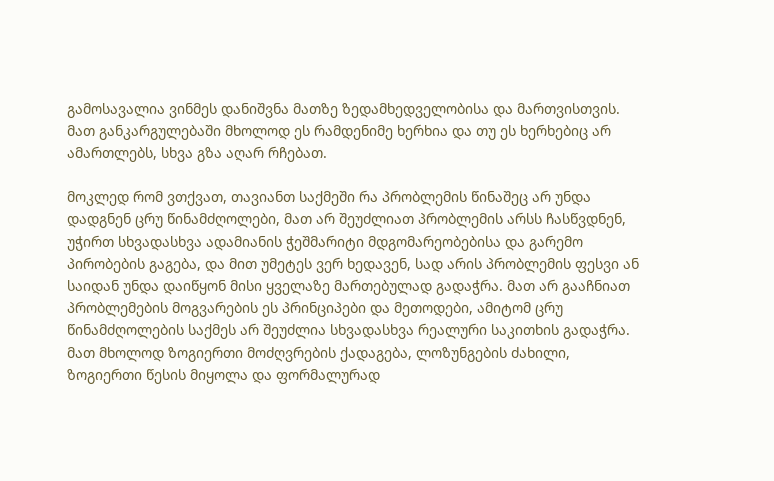გამოსავალია ვინმეს დანიშვნა მათზე ზედამხედველობისა და მართვისთვის. მათ განკარგულებაში მხოლოდ ეს რამდენიმე ხერხია და თუ ეს ხერხებიც არ ამართლებს, სხვა გზა აღარ რჩებათ.

მოკლედ რომ ვთქვათ, თავიანთ საქმეში რა პრობლემის წინაშეც არ უნდა დადგნენ ცრუ წინამძღოლები, მათ არ შეუძლიათ პრობლემის არსს ჩასწვდნენ, უჭირთ სხვადასხვა ადამიანის ჭეშმარიტი მდგომარეობებისა და გარემო პირობების გაგება, და მით უმეტეს ვერ ხედავენ, სად არის პრობლემის ფესვი ან საიდან უნდა დაიწყონ მისი ყველაზე მართებულად გადაჭრა. მათ არ გააჩნიათ პრობლემების მოგვარების ეს პრინციპები და მეთოდები, ამიტომ ცრუ წინამძღოლების საქმეს არ შეუძლია სხვადასხვა რეალური საკითხის გადაჭრა. მათ მხოლოდ ზოგიერთი მოძღვრების ქადაგება, ლოზუნგების ძახილი, ზოგიერთი წესის მიყოლა და ფორმალურად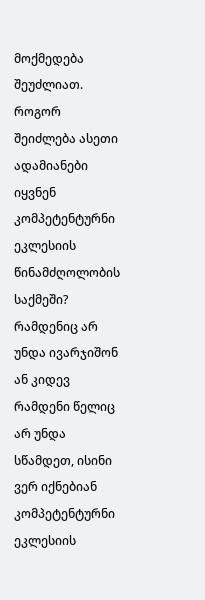მოქმედება შეუძლიათ. როგორ შეიძლება ასეთი ადამიანები იყვნენ კომპეტენტურნი ეკლესიის წინამძღოლობის საქმეში? რამდენიც არ უნდა ივარჯიშონ ან კიდევ რამდენი წელიც არ უნდა სწამდეთ, ისინი ვერ იქნებიან კომპეტენტურნი ეკლესიის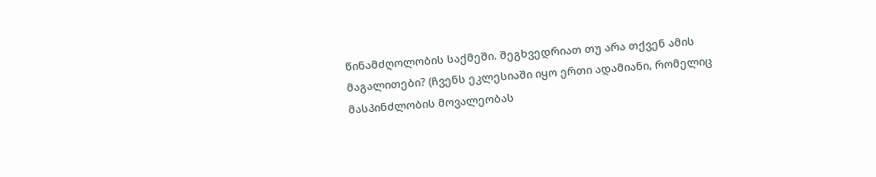წინამძღოლობის საქმეში. შეგხვედრიათ თუ არა თქვენ ამის მაგალითები? (ჩვენს ეკლესიაში იყო ერთი ადამიანი, რომელიც მასპინძლობის მოვალეობას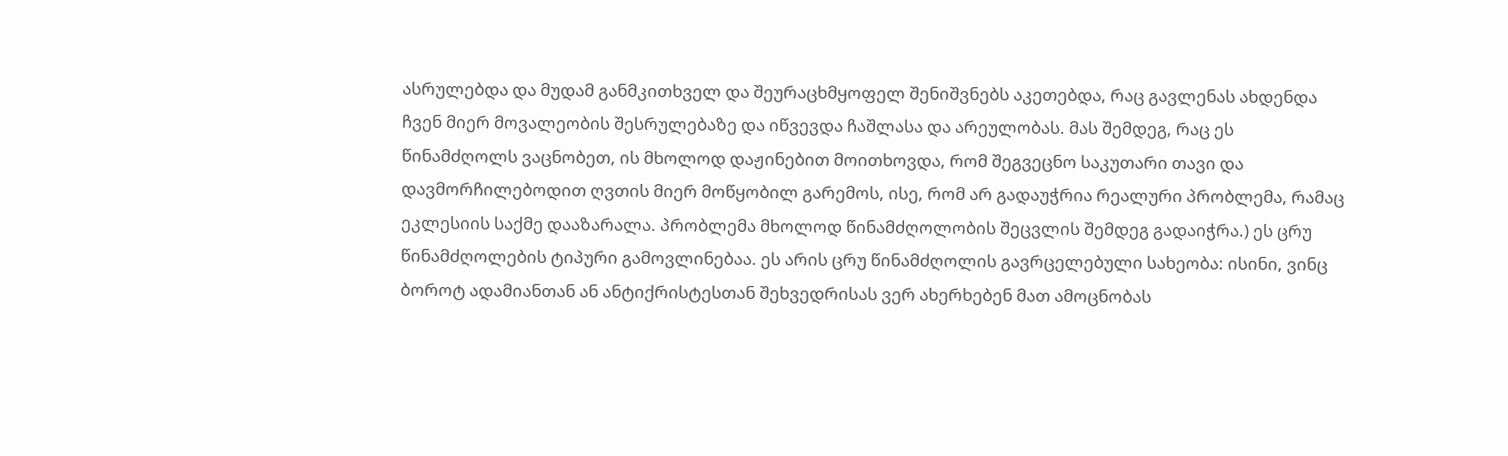ასრულებდა და მუდამ განმკითხველ და შეურაცხმყოფელ შენიშვნებს აკეთებდა, რაც გავლენას ახდენდა ჩვენ მიერ მოვალეობის შესრულებაზე და იწვევდა ჩაშლასა და არეულობას. მას შემდეგ, რაც ეს წინამძღოლს ვაცნობეთ, ის მხოლოდ დაჟინებით მოითხოვდა, რომ შეგვეცნო საკუთარი თავი და დავმორჩილებოდით ღვთის მიერ მოწყობილ გარემოს, ისე, რომ არ გადაუჭრია რეალური პრობლემა, რამაც ეკლესიის საქმე დააზარალა. პრობლემა მხოლოდ წინამძღოლობის შეცვლის შემდეგ გადაიჭრა.) ეს ცრუ წინამძღოლების ტიპური გამოვლინებაა. ეს არის ცრუ წინამძღოლის გავრცელებული სახეობა: ისინი, ვინც ბოროტ ადამიანთან ან ანტიქრისტესთან შეხვედრისას ვერ ახერხებენ მათ ამოცნობას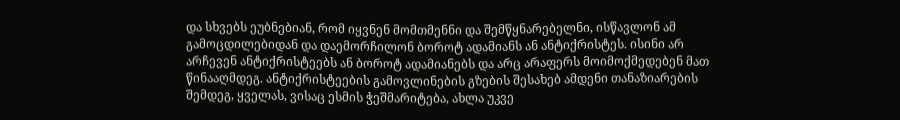და სხვებს ეუბნებიან, რომ იყვნენ მომთმენნი და შემწყნარებელნი, ისწავლონ ამ გამოცდილებიდან და დაემორჩილონ ბოროტ ადამიანს ან ანტიქრისტეს. ისინი არ არჩევენ ანტიქრისტეებს ან ბოროტ ადამიანებს და არც არაფერს მოიმოქმედებენ მათ წინააღმდეგ. ანტიქრისტეების გამოვლინების გზების შესახებ ამდენი თანაზიარების შემდეგ, ყველას, ვისაც ესმის ჭეშმარიტება, ახლა უკვე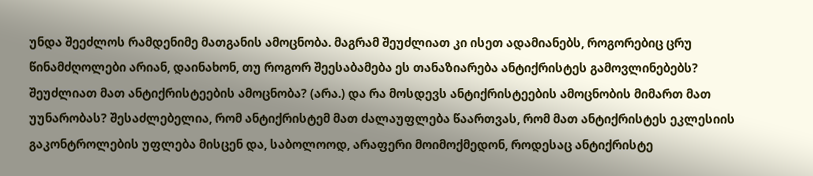უნდა შეეძლოს რამდენიმე მათგანის ამოცნობა. მაგრამ შეუძლიათ კი ისეთ ადამიანებს, როგორებიც ცრუ წინამძღოლები არიან, დაინახონ, თუ როგორ შეესაბამება ეს თანაზიარება ანტიქრისტეს გამოვლინებებს? შეუძლიათ მათ ანტიქრისტეების ამოცნობა? (არა.) და რა მოსდევს ანტიქრისტეების ამოცნობის მიმართ მათ უუნარობას? შესაძლებელია, რომ ანტიქრისტემ მათ ძალაუფლება წაართვას, რომ მათ ანტიქრისტეს ეკლესიის გაკონტროლების უფლება მისცენ და, საბოლოოდ, არაფერი მოიმოქმედონ, როდესაც ანტიქრისტე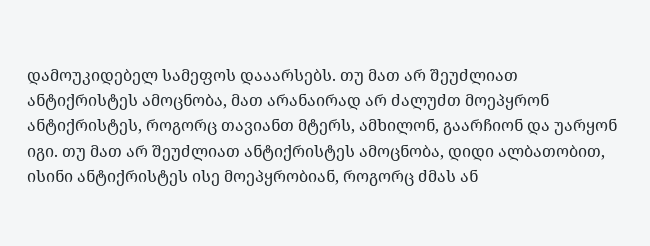დამოუკიდებელ სამეფოს დააარსებს. თუ მათ არ შეუძლიათ ანტიქრისტეს ამოცნობა, მათ არანაირად არ ძალუძთ მოეპყრონ ანტიქრისტეს, როგორც თავიანთ მტერს, ამხილონ, გაარჩიონ და უარყონ იგი. თუ მათ არ შეუძლიათ ანტიქრისტეს ამოცნობა, დიდი ალბათობით, ისინი ანტიქრისტეს ისე მოეპყრობიან, როგორც ძმას ან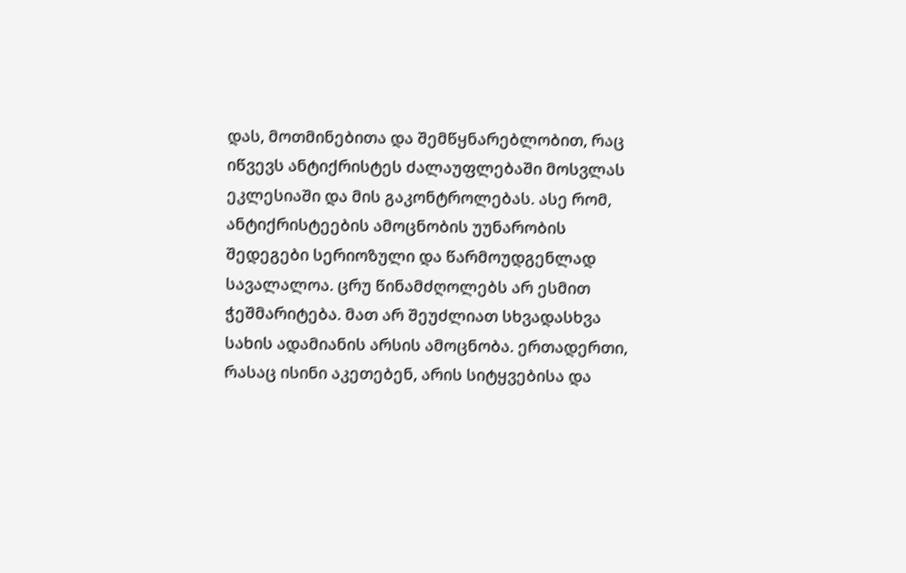დას, მოთმინებითა და შემწყნარებლობით, რაც იწვევს ანტიქრისტეს ძალაუფლებაში მოსვლას ეკლესიაში და მის გაკონტროლებას. ასე რომ, ანტიქრისტეების ამოცნობის უუნარობის შედეგები სერიოზული და წარმოუდგენლად სავალალოა. ცრუ წინამძღოლებს არ ესმით ჭეშმარიტება. მათ არ შეუძლიათ სხვადასხვა სახის ადამიანის არსის ამოცნობა. ერთადერთი, რასაც ისინი აკეთებენ, არის სიტყვებისა და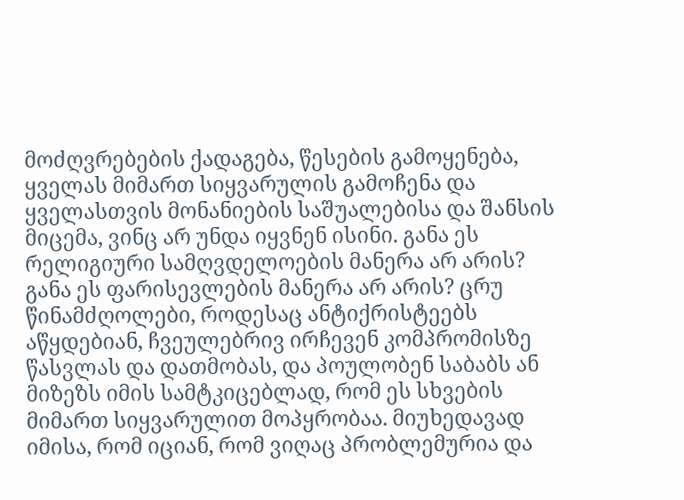მოძღვრებების ქადაგება, წესების გამოყენება, ყველას მიმართ სიყვარულის გამოჩენა და ყველასთვის მონანიების საშუალებისა და შანსის მიცემა, ვინც არ უნდა იყვნენ ისინი. განა ეს რელიგიური სამღვდელოების მანერა არ არის? განა ეს ფარისევლების მანერა არ არის? ცრუ წინამძღოლები, როდესაც ანტიქრისტეებს აწყდებიან, ჩვეულებრივ ირჩევენ კომპრომისზე წასვლას და დათმობას, და პოულობენ საბაბს ან მიზეზს იმის სამტკიცებლად, რომ ეს სხვების მიმართ სიყვარულით მოპყრობაა. მიუხედავად იმისა, რომ იციან, რომ ვიღაც პრობლემურია და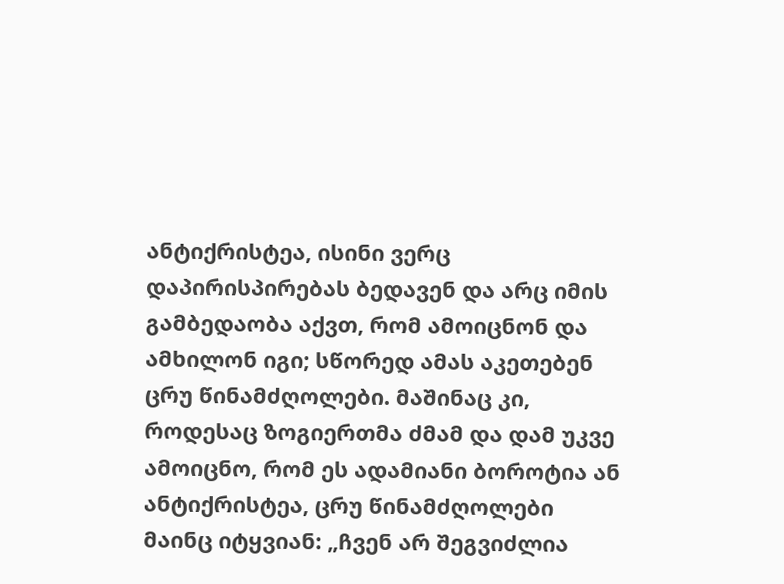ანტიქრისტეა, ისინი ვერც დაპირისპირებას ბედავენ და არც იმის გამბედაობა აქვთ, რომ ამოიცნონ და ამხილონ იგი; სწორედ ამას აკეთებენ ცრუ წინამძღოლები. მაშინაც კი, როდესაც ზოგიერთმა ძმამ და დამ უკვე ამოიცნო, რომ ეს ადამიანი ბოროტია ან ანტიქრისტეა, ცრუ წინამძღოლები მაინც იტყვიან: „ჩვენ არ შეგვიძლია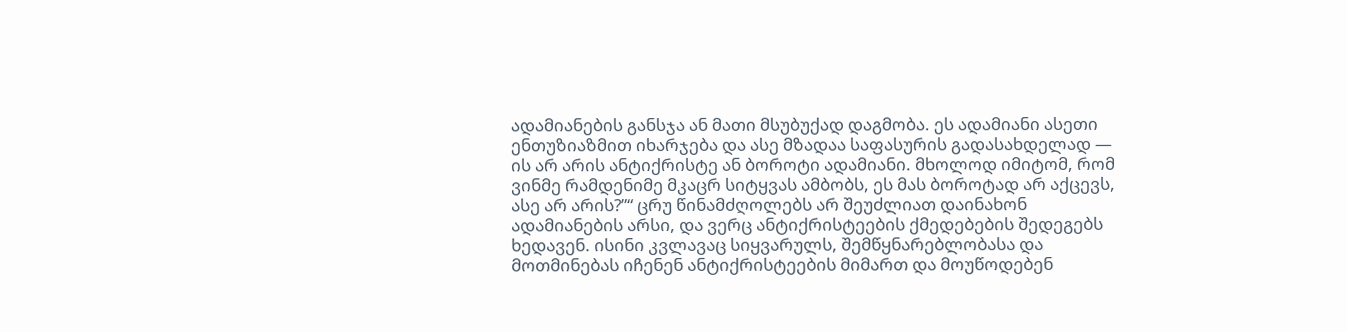ადამიანების განსჯა ან მათი მსუბუქად დაგმობა. ეს ადამიანი ასეთი ენთუზიაზმით იხარჯება და ასე მზადაა საფასურის გადასახდელად — ის არ არის ანტიქრისტე ან ბოროტი ადამიანი. მხოლოდ იმიტომ, რომ ვინმე რამდენიმე მკაცრ სიტყვას ამბობს, ეს მას ბოროტად არ აქცევს, ასე არ არის?”“ ცრუ წინამძღოლებს არ შეუძლიათ დაინახონ ადამიანების არსი, და ვერც ანტიქრისტეების ქმედებების შედეგებს ხედავენ. ისინი კვლავაც სიყვარულს, შემწყნარებლობასა და მოთმინებას იჩენენ ანტიქრისტეების მიმართ და მოუწოდებენ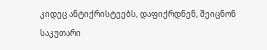კიდეც ანტიქრისტეებს, დაფიქრდნენ, შეიცნონ საკუთარი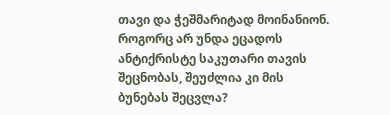თავი და ჭეშმარიტად მოინანიონ. როგორც არ უნდა ეცადოს ანტიქრისტე საკუთარი თავის შეცნობას, შეუძლია კი მის ბუნებას შეცვლა?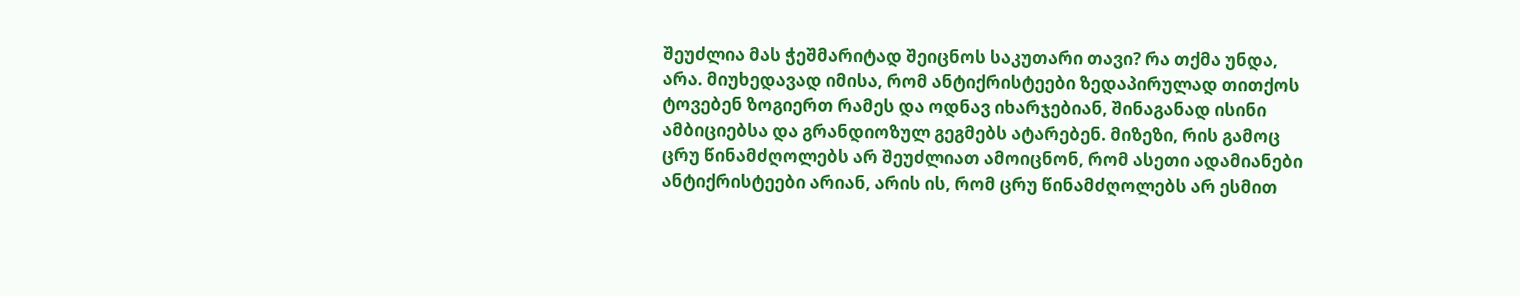შეუძლია მას ჭეშმარიტად შეიცნოს საკუთარი თავი? რა თქმა უნდა, არა. მიუხედავად იმისა, რომ ანტიქრისტეები ზედაპირულად თითქოს ტოვებენ ზოგიერთ რამეს და ოდნავ იხარჯებიან, შინაგანად ისინი ამბიციებსა და გრანდიოზულ გეგმებს ატარებენ. მიზეზი, რის გამოც ცრუ წინამძღოლებს არ შეუძლიათ ამოიცნონ, რომ ასეთი ადამიანები ანტიქრისტეები არიან, არის ის, რომ ცრუ წინამძღოლებს არ ესმით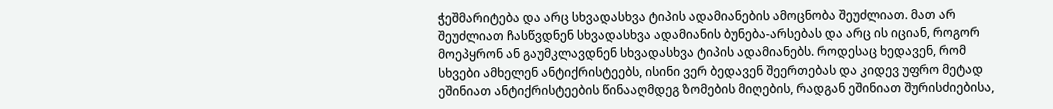ჭეშმარიტება და არც სხვადასხვა ტიპის ადამიანების ამოცნობა შეუძლიათ. მათ არ შეუძლიათ ჩასწვდნენ სხვადასხვა ადამიანის ბუნება-არსებას და არც ის იციან, როგორ მოეპყრონ ან გაუმკლავდნენ სხვადასხვა ტიპის ადამიანებს. როდესაც ხედავენ, რომ სხვები ამხელენ ანტიქრისტეებს, ისინი ვერ ბედავენ შეერთებას და კიდევ უფრო მეტად ეშინიათ ანტიქრისტეების წინააღმდეგ ზომების მიღების, რადგან ეშინიათ შურისძიებისა,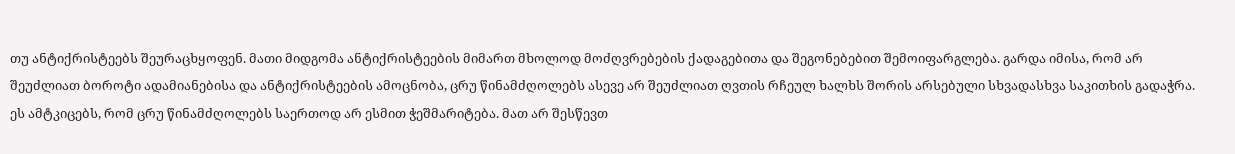თუ ანტიქრისტეებს შეურაცხყოფენ. მათი მიდგომა ანტიქრისტეების მიმართ მხოლოდ მოძღვრებების ქადაგებითა და შეგონებებით შემოიფარგლება. გარდა იმისა, რომ არ შეუძლიათ ბოროტი ადამიანებისა და ანტიქრისტეების ამოცნობა, ცრუ წინამძღოლებს ასევე არ შეუძლიათ ღვთის რჩეულ ხალხს შორის არსებული სხვადასხვა საკითხის გადაჭრა. ეს ამტკიცებს, რომ ცრუ წინამძღოლებს საერთოდ არ ესმით ჭეშმარიტება. მათ არ შესწევთ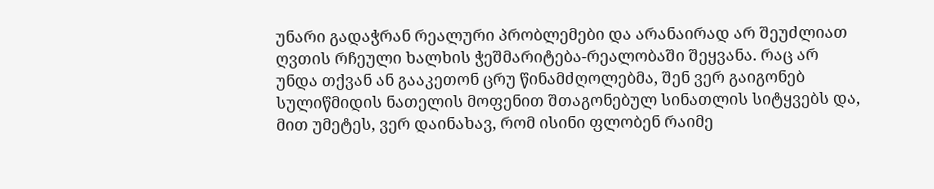უნარი გადაჭრან რეალური პრობლემები და არანაირად არ შეუძლიათ ღვთის რჩეული ხალხის ჭეშმარიტება-რეალობაში შეყვანა. რაც არ უნდა თქვან ან გააკეთონ ცრუ წინამძღოლებმა, შენ ვერ გაიგონებ სულიწმიდის ნათელის მოფენით შთაგონებულ სინათლის სიტყვებს და, მით უმეტეს, ვერ დაინახავ, რომ ისინი ფლობენ რაიმე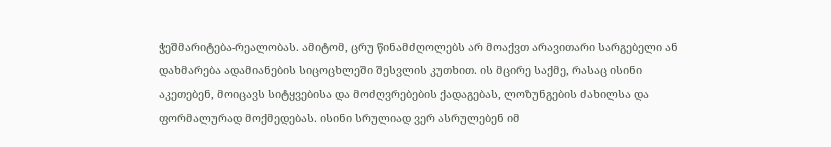ჭეშმარიტება-რეალობას. ამიტომ, ცრუ წინამძღოლებს არ მოაქვთ არავითარი სარგებელი ან დახმარება ადამიანების სიცოცხლეში შესვლის კუთხით. ის მცირე საქმე, რასაც ისინი აკეთებენ, მოიცავს სიტყვებისა და მოძღვრებების ქადაგებას, ლოზუნგების ძახილსა და ფორმალურად მოქმედებას. ისინი სრულიად ვერ ასრულებენ იმ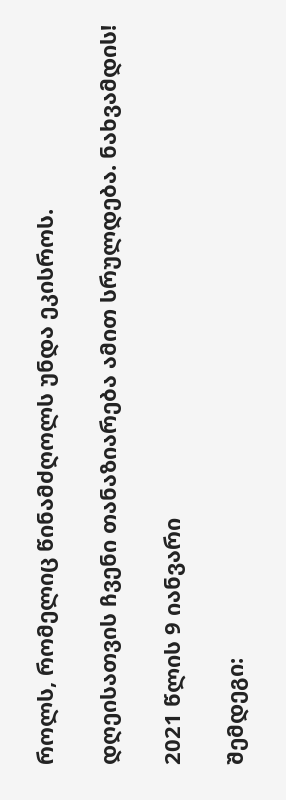როლს, რომელიც წინამძღოლს უნდა ეკისროს.

დღეისათვის ჩვენი თანაზიარება ამით სრულდება. ნახვამდის!

2021 წლის 9 იანვარი

შემდეგი: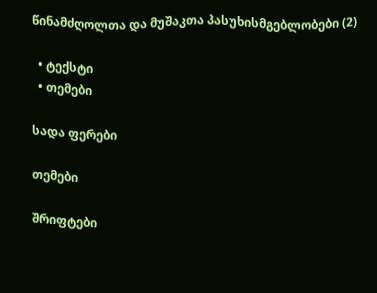წინამძღოლთა და მუშაკთა პასუხისმგებლობები (2)

  • ტექსტი
  • თემები

სადა ფერები

თემები

შრიფტები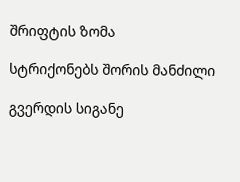შრიფტის ზომა

სტრიქონებს შორის მანძილი

გვერდის სიგანე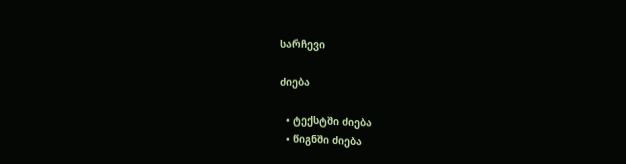სარჩევი

ძიება

  • ტექსტში ძიება
  • წიგნში ძიება